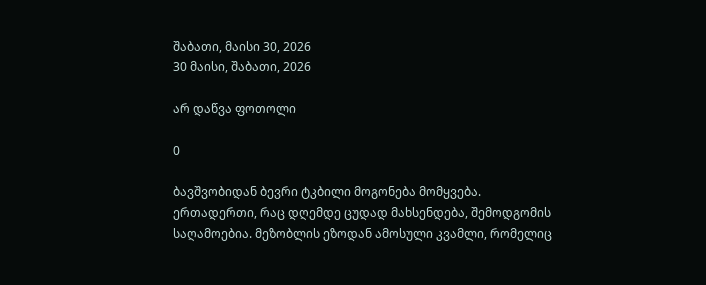შაბათი, მაისი 30, 2026
30 მაისი, შაბათი, 2026

არ დაწვა ფოთოლი

0

ბავშვობიდან ბევრი ტკბილი მოგონება მომყვება. ერთადერთი, რაც დღემდე ცუდად მახსენდება, შემოდგომის საღამოებია. მეზობლის ეზოდან ამოსული კვამლი, რომელიც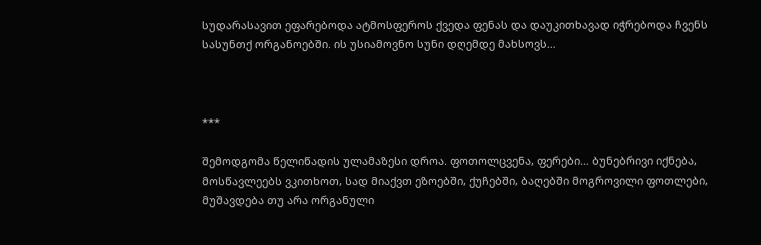სუდარასავით ეფარებოდა ატმოსფეროს ქვედა ფენას და დაუკითხავად იჭრებოდა ჩვენს სასუნთქ ორგანოებში. ის უსიამოვნო სუნი დღემდე მახსოვს…



***

შემოდგომა წელიწადის ულამაზესი დროა. ფოთოლცვენა, ფერები… ბუნებრივი იქნება, მოსწავლეებს ვკითხოთ, სად მიაქვთ ეზოებში, ქუჩებში, ბაღებში მოგროვილი ფოთლები, მუშავდება თუ არა ორგანული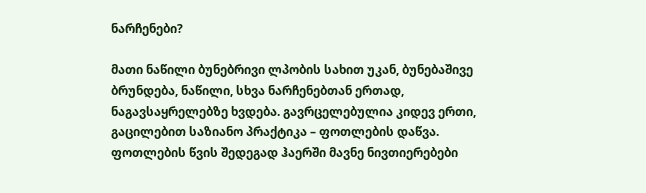ნარჩენები?

მათი ნაწილი ბუნებრივი ლპობის სახით უკან, ბუნებაშივე ბრუნდება, ნაწილი, სხვა ნარჩენებთან ერთად, ნაგავსაყრელებზე ხვდება. გავრცელებულია კიდევ ერთი, გაცილებით საზიანო პრაქტიკა – ფოთლების დაწვა. ფოთლების წვის შედეგად ჰაერში მავნე ნივთიერებები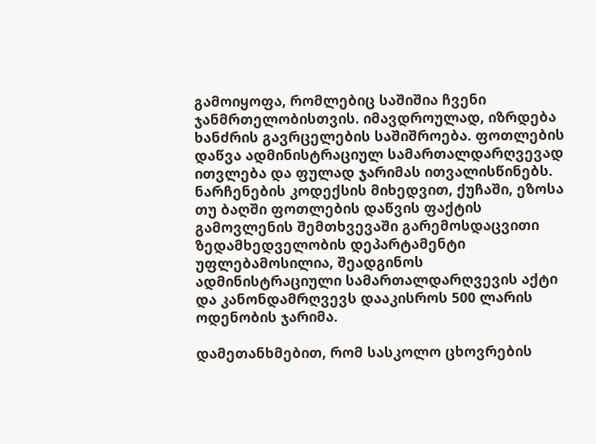გამოიყოფა, რომლებიც საშიშია ჩვენი ჯანმრთელობისთვის. იმავდროულად, იზრდება ხანძრის გავრცელების საშიშროება. ფოთლების დაწვა ადმინისტრაციულ სამართალდარღვევად ითვლება და ფულად ჯარიმას ითვალისწინებს. ნარჩენების კოდექსის მიხედვით, ქუჩაში, ეზოსა თუ ბაღში ფოთლების დაწვის ფაქტის გამოვლენის შემთხვევაში გარემოსდაცვითი ზედამხედველობის დეპარტამენტი უფლებამოსილია, შეადგინოს ადმინისტრაციული სამართალდარღვევის აქტი და კანონდამრღვევს დააკისროს 500 ლარის ოდენობის ჯარიმა.

დამეთანხმებით, რომ სასკოლო ცხოვრების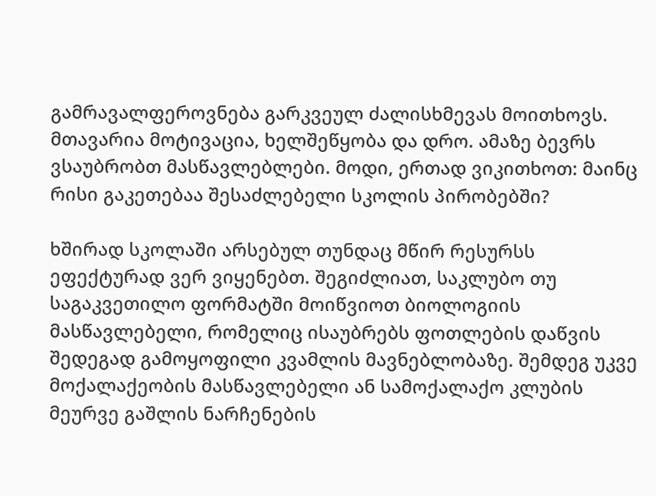გამრავალფეროვნება გარკვეულ ძალისხმევას მოითხოვს. მთავარია მოტივაცია, ხელშეწყობა და დრო. ამაზე ბევრს ვსაუბრობთ მასწავლებლები. მოდი, ერთად ვიკითხოთ: მაინც რისი გაკეთებაა შესაძლებელი სკოლის პირობებში?

ხშირად სკოლაში არსებულ თუნდაც მწირ რესურსს ეფექტურად ვერ ვიყენებთ. შეგიძლიათ, საკლუბო თუ საგაკვეთილო ფორმატში მოიწვიოთ ბიოლოგიის მასწავლებელი, რომელიც ისაუბრებს ფოთლების დაწვის შედეგად გამოყოფილი კვამლის მავნებლობაზე. შემდეგ უკვე მოქალაქეობის მასწავლებელი ან სამოქალაქო კლუბის მეურვე გაშლის ნარჩენების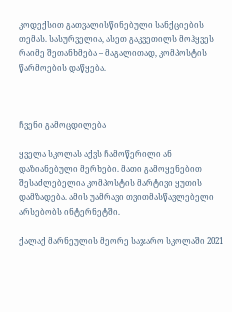კოდექსით გათვალისწინებული სანქციების თემას. სასურველია, ასეთ გაკვეთილს მოჰყვეს რაიმე შეთანხმება – მაგალითად, კომპოსტის წარმოების დაწყება.



ჩვენი გამოცდილება

ყველა სკოლას აქვს ჩამოწერილი ან დაზიანებული მერხები. მათი გამოყენებით შესაძლებელია კომპოსტის მარტივი ყუთის დამზადება. ამის უამრავი თვითმასწავლებელი არსებობს ინტერნეტში.

ქალაქ მარნეულის მეორე საჯარო სკოლაში 2021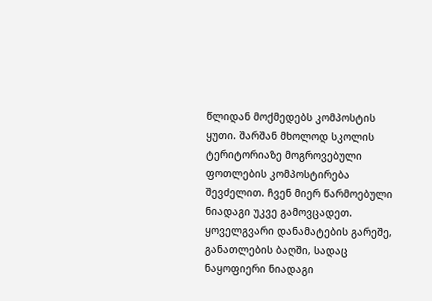წლიდან მოქმედებს კომპოსტის ყუთი. შარშან მხოლოდ სკოლის ტერიტორიაზე მოგროვებული ფოთლების კომპოსტირება შევძელით. ჩვენ მიერ წარმოებული ნიადაგი უკვე გამოვცადეთ. ყოველგვარი დანამატების გარეშე, განათლების ბაღში, სადაც ნაყოფიერი ნიადაგი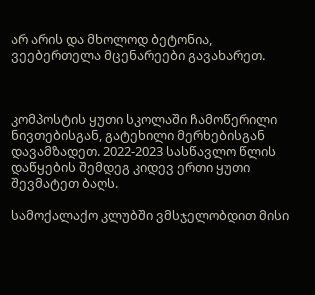არ არის და მხოლოდ ბეტონია, ვეებერთელა მცენარეები გავახარეთ.



კომპოსტის ყუთი სკოლაში ჩამოწერილი ნივთებისგან, გატეხილი მერხებისგან დავამზადეთ. 2022-2023 სასწავლო წლის დაწყების შემდეგ კიდევ ერთი ყუთი შევმატეთ ბაღს.

სამოქალაქო კლუბში ვმსჯელობდით მისი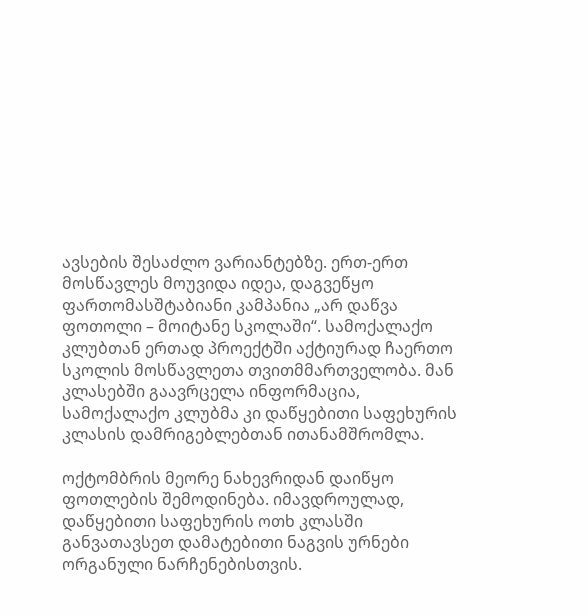ავსების შესაძლო ვარიანტებზე. ერთ-ერთ მოსწავლეს მოუვიდა იდეა, დაგვეწყო ფართომასშტაბიანი კამპანია „არ დაწვა ფოთოლი – მოიტანე სკოლაში“. სამოქალაქო კლუბთან ერთად პროექტში აქტიურად ჩაერთო სკოლის მოსწავლეთა თვითმმართველობა. მან კლასებში გაავრცელა ინფორმაცია, სამოქალაქო კლუბმა კი დაწყებითი საფეხურის კლასის დამრიგებლებთან ითანამშრომლა.

ოქტომბრის მეორე ნახევრიდან დაიწყო ფოთლების შემოდინება. იმავდროულად, დაწყებითი საფეხურის ოთხ კლასში განვათავსეთ დამატებითი ნაგვის ურნები ორგანული ნარჩენებისთვის.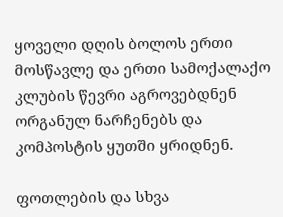ყოველი დღის ბოლოს ერთი მოსწავლე და ერთი სამოქალაქო კლუბის წევრი აგროვებდნენ ორგანულ ნარჩენებს და კომპოსტის ყუთში ყრიდნენ.

ფოთლების და სხვა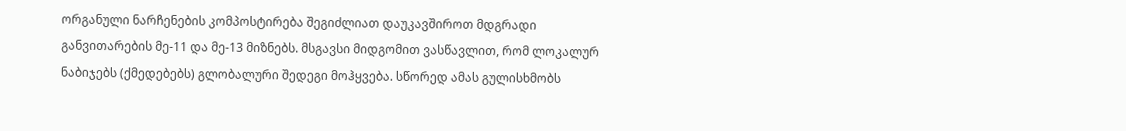ორგანული ნარჩენების კომპოსტირება შეგიძლიათ დაუკავშიროთ მდგრადი განვითარების მე-11 და მე-13 მიზნებს. მსგავსი მიდგომით ვასწავლით, რომ ლოკალურ ნაბიჯებს (ქმედებებს) გლობალური შედეგი მოჰყვება. სწორედ ამას გულისხმობს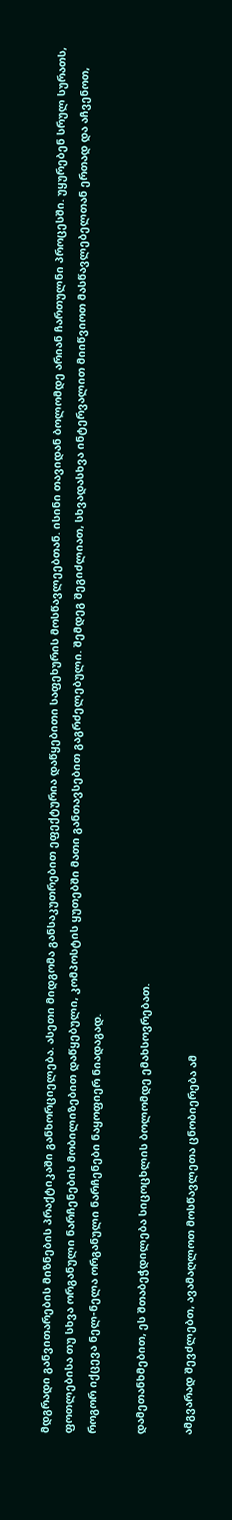მდგრადი განვითარების მიზნების პრაქტიკაში განხორციელება. ასეთი მიდგომა განსაკუთრებით ეფექტურია დაწყებითი საფეხურის მოსწავლეებთან. ისინი თავიდან ბოლომდე არიან ჩართულნი პროცესში. უყურებენ სრულ სურათს, ფოთლებისა თუ სხვა ორგანული ნარჩენების მობილიზებით დაწყებული, კომპოსტის ყუთებში მათი განთავსებით გაგრძელებული. შემდეგ შეგიძლიათ, სხვადასხვა ინტერვალით მიიწვიოთ მასწავლებელთან ერთად და აჩვენოთ, როგორ იქცევა ნელ-ნელა ორგანული ნარჩენები ნაყოფიერ ნიადაგად.

დამეთანხმებით, ეს შთაბეჭდილება სიცოცხლის ბოლომდე ემახსოვრებათ.

ამგვარად შევძლებთ, ავამაღლოთ მოსწავლეთა ცნობიერება ამ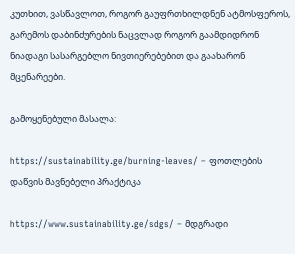კუთხით, ვასწავლოთ, როგორ გაუფრთხილდნენ ატმოსფეროს, გარემოს დაბინძურების ნაცვლად როგორ გაამდიდრონ ნიადაგი სასარგებლო ნივთიერებებით და გაახარონ მცენარეები.

გამოყენებული მასალა:

https://sustainability.ge/burning-leaves/ – ფოთლების დაწვის მავნებელი პრაქტიკა

https://www.sustainability.ge/sdgs/ – მდგრადი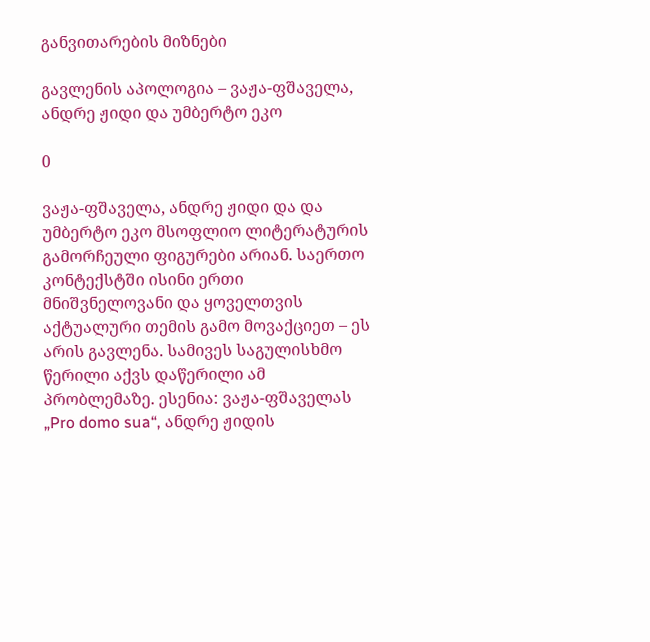განვითარების მიზნები

გავლენის აპოლოგია – ვაჟა-ფშაველა, ანდრე ჟიდი და უმბერტო ეკო

0

ვაჟა-ფშაველა, ანდრე ჟიდი და და უმბერტო ეკო მსოფლიო ლიტერატურის გამორჩეული ფიგურები არიან. საერთო კონტექსტში ისინი ერთი მნიშვნელოვანი და ყოველთვის აქტუალური თემის გამო მოვაქციეთ – ეს არის გავლენა. სამივეს საგულისხმო წერილი აქვს დაწერილი ამ პრობლემაზე. ესენია: ვაჟა-ფშაველას „Pro domo sua“, ანდრე ჟიდის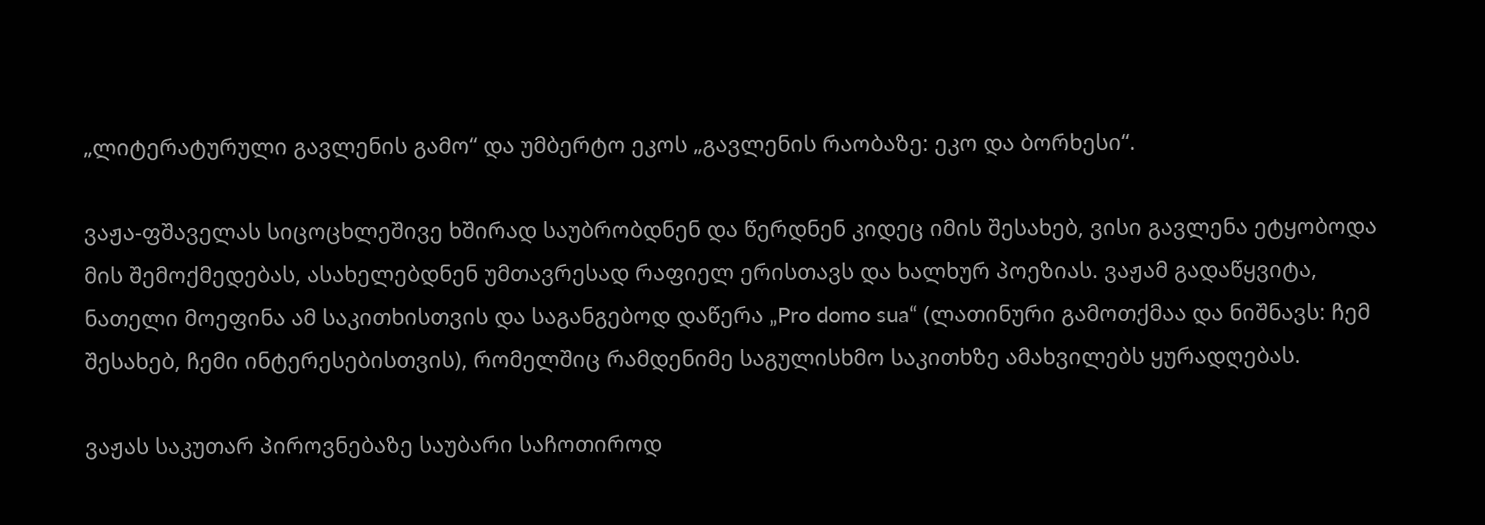„ლიტერატურული გავლენის გამო“ და უმბერტო ეკოს „გავლენის რაობაზე: ეკო და ბორხესი“.

ვაჟა-ფშაველას სიცოცხლეშივე ხშირად საუბრობდნენ და წერდნენ კიდეც იმის შესახებ, ვისი გავლენა ეტყობოდა მის შემოქმედებას, ასახელებდნენ უმთავრესად რაფიელ ერისთავს და ხალხურ პოეზიას. ვაჟამ გადაწყვიტა, ნათელი მოეფინა ამ საკითხისთვის და საგანგებოდ დაწერა „Pro domo sua“ (ლათინური გამოთქმაა და ნიშნავს: ჩემ შესახებ, ჩემი ინტერესებისთვის), რომელშიც რამდენიმე საგულისხმო საკითხზე ამახვილებს ყურადღებას.

ვაჟას საკუთარ პიროვნებაზე საუბარი საჩოთიროდ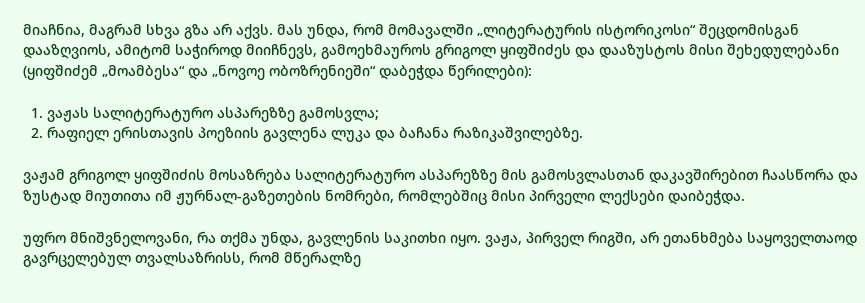მიაჩნია, მაგრამ სხვა გზა არ აქვს. მას უნდა, რომ მომავალში „ლიტერატურის ისტორიკოსი“ შეცდომისგან დააზღვიოს, ამიტომ საჭიროდ მიიჩნევს, გამოეხმაუროს გრიგოლ ყიფშიძეს და დააზუსტოს მისი შეხედულებანი (ყიფშიძემ „მოამბესა“ და „ნოვოე ობოზრენიეში“ დაბეჭდა წერილები):

  1. ვაჟას სალიტერატურო ასპარეზზე გამოსვლა;
  2. რაფიელ ერისთავის პოეზიის გავლენა ლუკა და ბაჩანა რაზიკაშვილებზე.

ვაჟამ გრიგოლ ყიფშიძის მოსაზრება სალიტერატურო ასპარეზზე მის გამოსვლასთან დაკავშირებით ჩაასწორა და ზუსტად მიუთითა იმ ჟურნალ-გაზეთების ნომრები, რომლებშიც მისი პირველი ლექსები დაიბეჭდა.

უფრო მნიშვნელოვანი, რა თქმა უნდა, გავლენის საკითხი იყო. ვაჟა, პირველ რიგში, არ ეთანხმება საყოველთაოდ გავრცელებულ თვალსაზრისს, რომ მწერალზე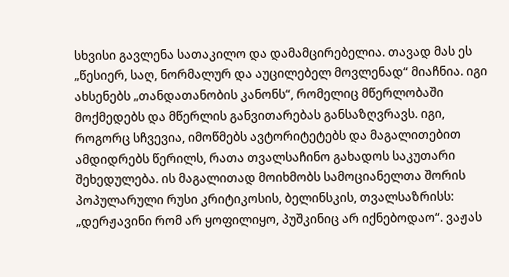სხვისი გავლენა სათაკილო და დამამცირებელია. თავად მას ეს „წესიერ, საღ, ნორმალურ და აუცილებელ მოვლენად“ მიაჩნია. იგი ახსენებს „თანდათანობის კანონს“, რომელიც მწერლობაში მოქმედებს და მწერლის განვითარებას განსაზღვრავს. იგი, როგორც სჩვევია, იმოწმებს ავტორიტეტებს და მაგალითებით ამდიდრებს წერილს, რათა თვალსაჩინო გახადოს საკუთარი შეხედულება. ის მაგალითად მოიხმობს სამოციანელთა შორის პოპულარული რუსი კრიტიკოსის, ბელინსკის, თვალსაზრისს: „დერჟავინი რომ არ ყოფილიყო, პუშკინიც არ იქნებოდაო“. ვაჟას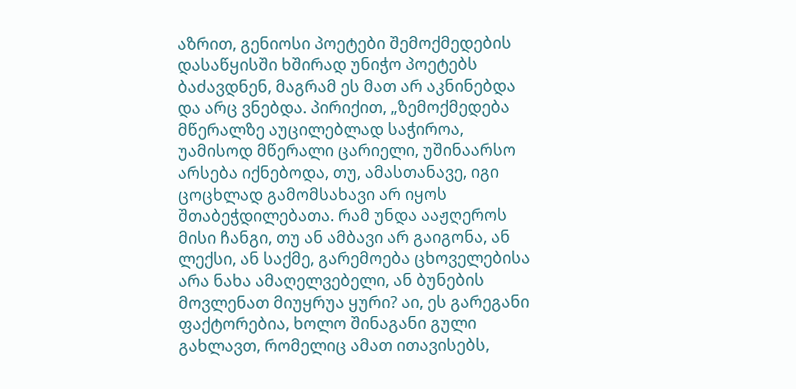აზრით, გენიოსი პოეტები შემოქმედების დასაწყისში ხშირად უნიჭო პოეტებს ბაძავდნენ, მაგრამ ეს მათ არ აკნინებდა და არც ვნებდა. პირიქით, „ზემოქმედება მწერალზე აუცილებლად საჭიროა, უამისოდ მწერალი ცარიელი, უშინაარსო არსება იქნებოდა, თუ, ამასთანავე, იგი ცოცხლად გამომსახავი არ იყოს შთაბეჭდილებათა. რამ უნდა ააჟღეროს მისი ჩანგი, თუ ან ამბავი არ გაიგონა, ან ლექსი, ან საქმე, გარემოება ცხოველებისა არა ნახა ამაღელვებელი, ან ბუნების მოვლენათ მიუყრუა ყური? აი, ეს გარეგანი ფაქტორებია, ხოლო შინაგანი გული გახლავთ, რომელიც ამათ ითავისებს,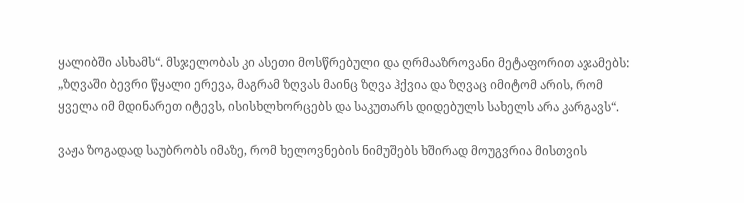ყალიბში ასხამს“. მსჯელობას კი ასეთი მოსწრებული და ღრმააზროვანი მეტაფორით აჯამებს: „ზღვაში ბევრი წყალი ერევა, მაგრამ ზღვას მაინც ზღვა ჰქვია და ზღვაც იმიტომ არის, რომ ყველა იმ მდინარეთ იტევს, ისისხლხორცებს და საკუთარს დიდებულს სახელს არა კარგავს“.

ვაჟა ზოგადად საუბრობს იმაზე, რომ ხელოვნების ნიმუშებს ხშირად მოუგვრია მისთვის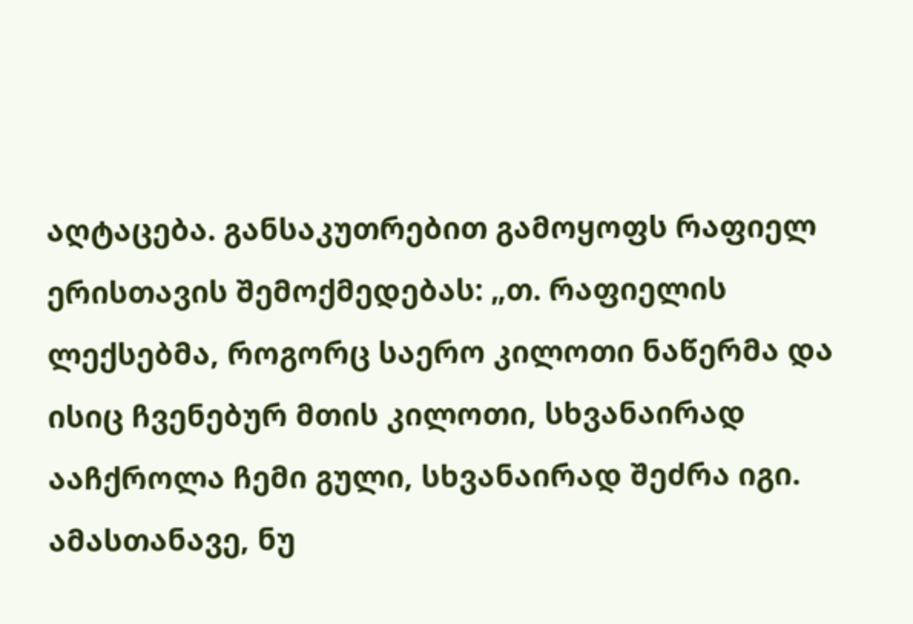აღტაცება. განსაკუთრებით გამოყოფს რაფიელ ერისთავის შემოქმედებას: „თ. რაფიელის ლექსებმა, როგორც საერო კილოთი ნაწერმა და ისიც ჩვენებურ მთის კილოთი, სხვანაირად ააჩქროლა ჩემი გული, სხვანაირად შეძრა იგი. ამასთანავე, ნუ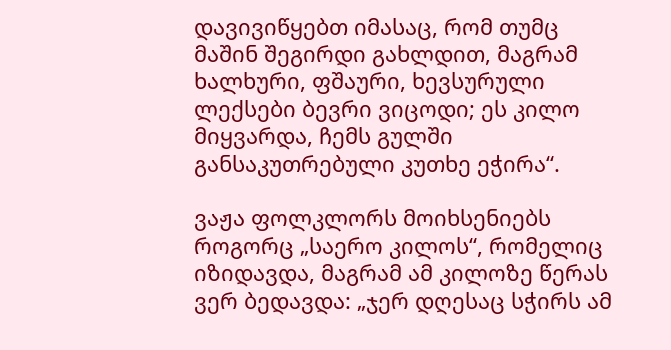დავივიწყებთ იმასაც, რომ თუმც მაშინ შეგირდი გახლდით, მაგრამ ხალხური, ფშაური, ხევსურული ლექსები ბევრი ვიცოდი; ეს კილო მიყვარდა, ჩემს გულში განსაკუთრებული კუთხე ეჭირა“.

ვაჟა ფოლკლორს მოიხსენიებს როგორც „საერო კილოს“, რომელიც იზიდავდა, მაგრამ ამ კილოზე წერას ვერ ბედავდა: „ჯერ დღესაც სჭირს ამ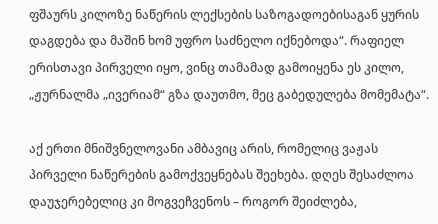ფშაურს კილოზე ნაწერის ლექსების საზოგადოებისაგან ყურის დაგდება და მაშინ ხომ უფრო საძნელო იქნებოდა“. რაფიელ ერისთავი პირველი იყო, ვინც თამამად გამოიყენა ეს კილო, „ჟურნალმა „ივერიამ“ გზა დაუთმო, მეც გაბედულება მომემატა“.

აქ ერთი მნიშვნელოვანი ამბავიც არის, რომელიც ვაჟას პირველი ნაწერების გამოქვეყნებას შეეხება. დღეს შესაძლოა დაუჯერებელიც კი მოგვეჩვენოს – როგორ შეიძლება,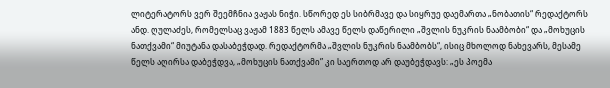ლიტერატორს ვერ შეემჩნია ვაჟას ნიჭი. სწორედ ეს სიბრმავე და სიყრუე დაემართა „ნობათის“ რედაქტორს ანდ. ღულაძეს, რომელსაც ვაჟამ 1883 წელს ამავე წელს დაწერილი „შვლის ნუკრის ნაამბობი“ და „მოხუცის ნათქვამი“ მიუტანა დასაბეჭდად. რედაქტორმა „შვლის ნუკრის ნაამბობს“, ისიც მხოლოდ ნახევარს, მესამე წელს აღირსა დაბეჭდვა, „მოხუცის ნათქვამი” კი საერთოდ არ დაუბეჭდავს: „ეს პოემა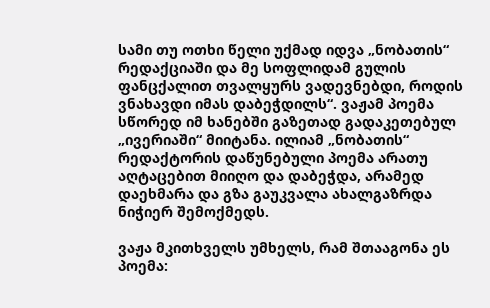სამი თუ ოთხი წელი უქმად იდვა „ნობათის“ რედაქციაში და მე სოფლიდამ გულის ფანცქალით თვალყურს ვადევნებდი, როდის ვნახავდი იმას დაბეჭდილს“. ვაჟამ პოემა სწორედ იმ ხანებში გაზეთად გადაკეთებულ „ივერიაში“ მიიტანა. ილიამ „ნობათის“ რედაქტორის დაწუნებული პოემა არათუ აღტაცებით მიიღო და დაბეჭდა, არამედ დაეხმარა და გზა გაუკვალა ახალგაზრდა ნიჭიერ შემოქმედს.

ვაჟა მკითხველს უმხელს, რამ შთააგონა ეს პოემა: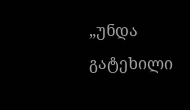„უნდა გატეხილი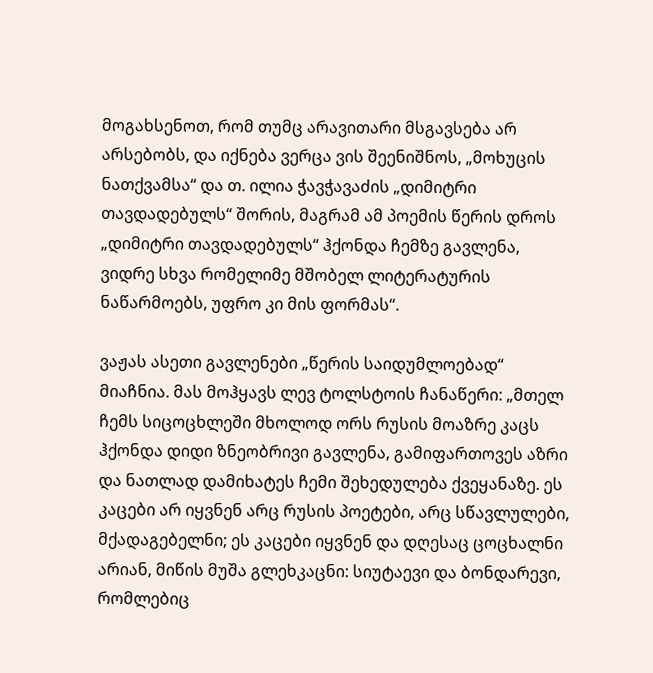მოგახსენოთ, რომ თუმც არავითარი მსგავსება არ არსებობს, და იქნება ვერცა ვის შეენიშნოს, „მოხუცის ნათქვამსა“ და თ. ილია ჭავჭავაძის „დიმიტრი თავდადებულს“ შორის, მაგრამ ამ პოემის წერის დროს „დიმიტრი თავდადებულს“ ჰქონდა ჩემზე გავლენა, ვიდრე სხვა რომელიმე მშობელ ლიტერატურის ნაწარმოებს, უფრო კი მის ფორმას“.

ვაჟას ასეთი გავლენები „წერის საიდუმლოებად“ მიაჩნია. მას მოჰყავს ლევ ტოლსტოის ჩანაწერი: „მთელ ჩემს სიცოცხლეში მხოლოდ ორს რუსის მოაზრე კაცს ჰქონდა დიდი ზნეობრივი გავლენა, გამიფართოვეს აზრი და ნათლად დამიხატეს ჩემი შეხედულება ქვეყანაზე. ეს კაცები არ იყვნენ არც რუსის პოეტები, არც სწავლულები, მქადაგებელნი; ეს კაცები იყვნენ და დღესაც ცოცხალნი არიან, მიწის მუშა გლეხკაცნი: სიუტაევი და ბონდარევი, რომლებიც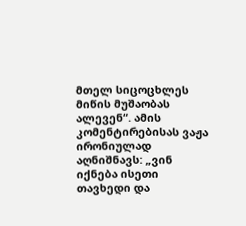მთელ სიცოცხლეს მიწის მუშაობას ალევენ“. ამის კომენტირებისას ვაჟა ირონიულად აღნიშნავს: „ვინ იქნება ისეთი თავხედი და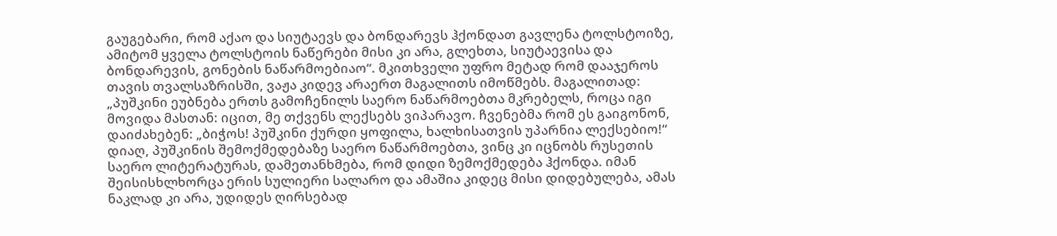გაუგებარი, რომ აქაო და სიუტაევს და ბონდარევს ჰქონდათ გავლენა ტოლსტოიზე, ამიტომ ყველა ტოლსტოის ნაწერები მისი კი არა, გლეხთა, სიუტაევისა და ბონდარევის, გონების ნაწარმოებიაო“. მკითხველი უფრო მეტად რომ დააჯეროს თავის თვალსაზრისში, ვაჟა კიდევ არაერთ მაგალითს იმოწმებს. მაგალითად: „პუშკინი ეუბნება ერთს გამოჩენილს საერო ნაწარმოებთა მკრებელს, როცა იგი მოვიდა მასთან: იცით, მე თქვენს ლექსებს ვიპარავო. ჩვენებმა რომ ეს გაიგონონ, დაიძახებენ: „ბიჭოს! პუშკინი ქურდი ყოფილა, ხალხისათვის უპარნია ლექსებიო!“ დიაღ, პუშკინის შემოქმედებაზე საერო ნაწარმოებთა, ვინც კი იცნობს რუსეთის საერო ლიტერატურას, დამეთანხმება, რომ დიდი ზემოქმედება ჰქონდა. იმან შეისისხლხორცა ერის სულიერი სალარო და ამაშია კიდეც მისი დიდებულება, ამას ნაკლად კი არა, უდიდეს ღირსებად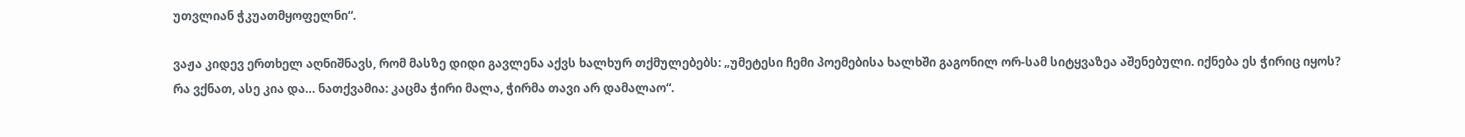უთვლიან ჭკუათმყოფელნი“.

ვაჟა კიდევ ერთხელ აღნიშნავს, რომ მასზე დიდი გავლენა აქვს ხალხურ თქმულებებს: „უმეტესი ჩემი პოემებისა ხალხში გაგონილ ორ-სამ სიტყვაზეა აშენებული. იქნება ეს ჭირიც იყოს? რა ვქნათ, ასე კია და… ნათქვამია: კაცმა ჭირი მალა, ჭირმა თავი არ დამალაო“.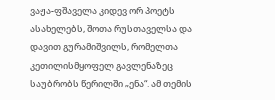ვაჟა-ფშაველა კიდევ ორ პოეტს ასახელებს, შოთა რუსთაველსა და დავით გურამიშვილს, რომელთა კეთილისმყოფელ გავლენაზეც საუბრობს წერილში „ენა“. ამ თემის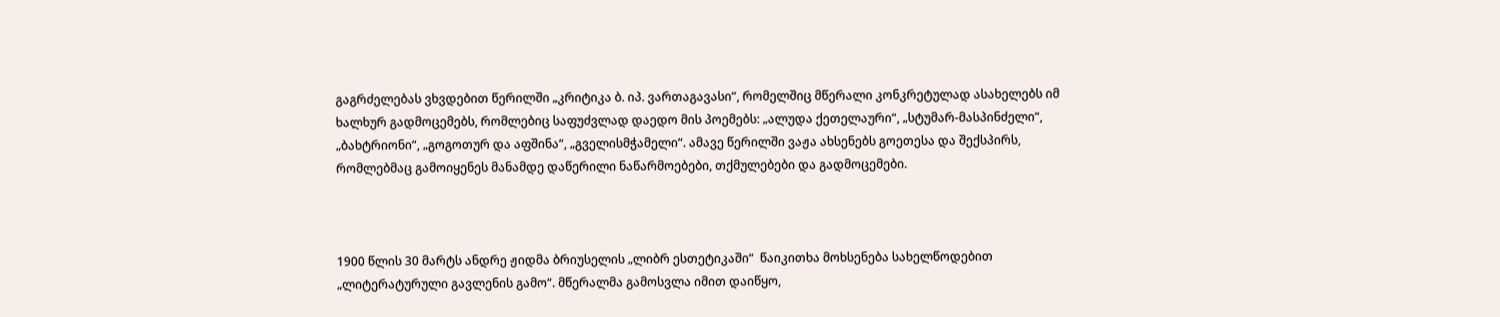გაგრძელებას ვხვდებით წერილში „კრიტიკა ბ. იპ. ვართაგავასი“, რომელშიც მწერალი კონკრეტულად ასახელებს იმ ხალხურ გადმოცემებს, რომლებიც საფუძვლად დაედო მის პოემებს: „ალუდა ქეთელაური“, „სტუმარ-მასპინძელი“, „ბახტრიონი“, „გოგოთურ და აფშინა“, „გველისმჭამელი“. ამავე წერილში ვაჟა ახსენებს გოეთესა და შექსპირს, რომლებმაც გამოიყენეს მანამდე დაწერილი ნაწარმოებები, თქმულებები და გადმოცემები.



1900 წლის 30 მარტს ანდრე ჟიდმა ბრიუსელის „ლიბრ ესთეტიკაში“  წაიკითხა მოხსენება სახელწოდებით „ლიტერატურული გავლენის გამო“. მწერალმა გამოსვლა იმით დაიწყო,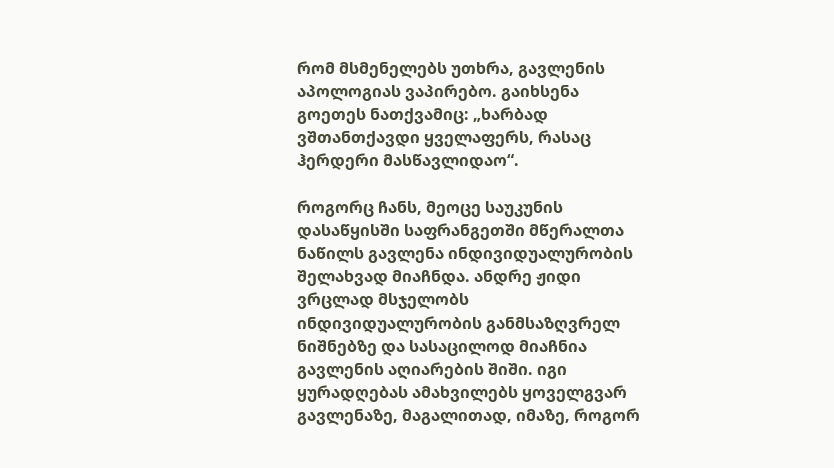რომ მსმენელებს უთხრა, გავლენის აპოლოგიას ვაპირებო. გაიხსენა გოეთეს ნათქვამიც: „ხარბად ვშთანთქავდი ყველაფერს, რასაც ჰერდერი მასწავლიდაო“.

როგორც ჩანს, მეოცე საუკუნის დასაწყისში საფრანგეთში მწერალთა ნაწილს გავლენა ინდივიდუალურობის შელახვად მიაჩნდა. ანდრე ჟიდი ვრცლად მსჯელობს ინდივიდუალურობის განმსაზღვრელ ნიშნებზე და სასაცილოდ მიაჩნია გავლენის აღიარების შიში. იგი ყურადღებას ამახვილებს ყოველგვარ გავლენაზე, მაგალითად, იმაზე, როგორ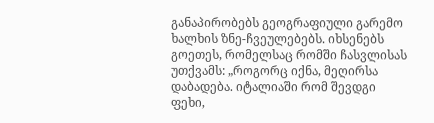განაპირობებს გეოგრაფიული გარემო ხალხის ზნე-ჩვეულებებს. იხსენებს გოეთეს, რომელსაც რომში ჩასვლისას უთქვამს: „როგორც იქნა, მეღირსა დაბადება. იტალიაში რომ შევდგი ფეხი,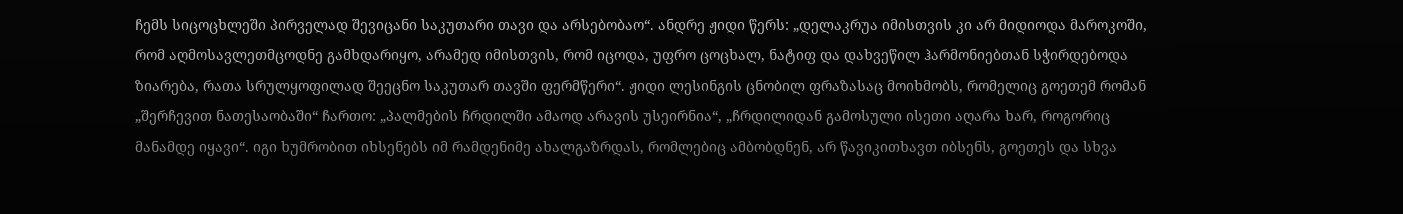ჩემს სიცოცხლეში პირველად შევიცანი საკუთარი თავი და არსებობაო“. ანდრე ჟიდი წერს: „დელაკრუა იმისთვის კი არ მიდიოდა მაროკოში, რომ აღმოსავლეთმცოდნე გამხდარიყო, არამედ იმისთვის, რომ იცოდა, უფრო ცოცხალ, ნატიფ და დახვეწილ ჰარმონიებთან სჭირდებოდა ზიარება, რათა სრულყოფილად შეეცნო საკუთარ თავში ფერმწერი“. ჟიდი ლესინგის ცნობილ ფრაზასაც მოიხმობს, რომელიც გოეთემ რომან „შერჩევით ნათესაობაში“ ჩართო: „პალმების ჩრდილში ამაოდ არავის უსეირნია“, „ჩრდილიდან გამოსული ისეთი აღარა ხარ, როგორიც მანამდე იყავი“. იგი ხუმრობით იხსენებს იმ რამდენიმე ახალგაზრდას, რომლებიც ამბობდნენ, არ წავიკითხავთ იბსენს, გოეთეს და სხვა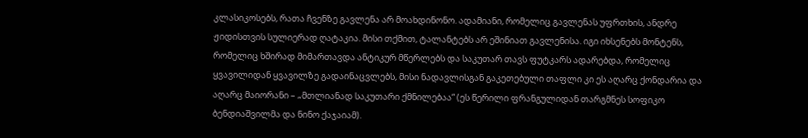კლასიკოსებს, რათა ჩვენზე გავლენა არ მოახდინონო. ადამიანი, რომელიც გავლენას უფრთხის, ანდრე ჟიდისთვის სულიერად ღატაკია. მისი თქმით, ტალანტებს არ ეშინიათ გავლენისა. იგი იხსენებს მონტენს, რომელიც ხშირად მიმართავდა ანტიკურ მწერლებს და საკუთარ თავს ფუტკარს ადარებდა, რომელიც ყვავილიდან ყვავილზე გადაინაცვლებს, მისი ნადავლისგან გაკეთებული თაფლი კი ეს აღარც ქონდარია და აღარც მაიორანი – „მთლიანად საკუთარი ქმნილებაა“ (ეს წერილი ფრანგულიდან თარგმნეს სოფიკო ბენდიაშვილმა და ნინო ქაჯაიამ).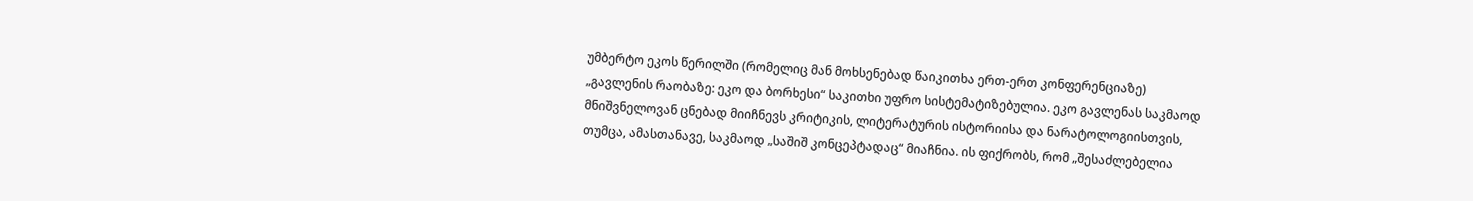უმბერტო ეკოს წერილში (რომელიც მან მოხსენებად წაიკითხა ერთ-ერთ კონფერენციაზე) „გავლენის რაობაზე: ეკო და ბორხესი“ საკითხი უფრო სისტემატიზებულია. ეკო გავლენას საკმაოდ მნიშვნელოვან ცნებად მიიჩნევს კრიტიკის, ლიტერატურის ისტორიისა და ნარატოლოგიისთვის, თუმცა, ამასთანავე, საკმაოდ „საშიშ კონცეპტადაც“ მიაჩნია. ის ფიქრობს, რომ „შესაძლებელია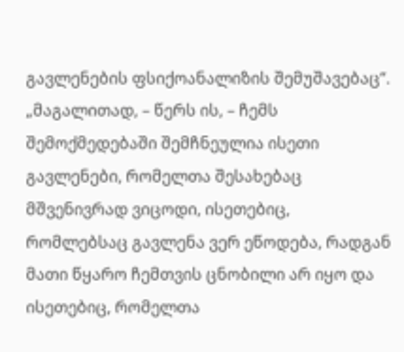გავლენების ფსიქოანალიზის შემუშავებაც“. „მაგალითად, – წერს ის, – ჩემს შემოქმედებაში შემჩნეულია ისეთი გავლენები, რომელთა შესახებაც მშვენივრად ვიცოდი, ისეთებიც, რომლებსაც გავლენა ვერ ეწოდება, რადგან მათი წყარო ჩემთვის ცნობილი არ იყო და ისეთებიც, რომელთა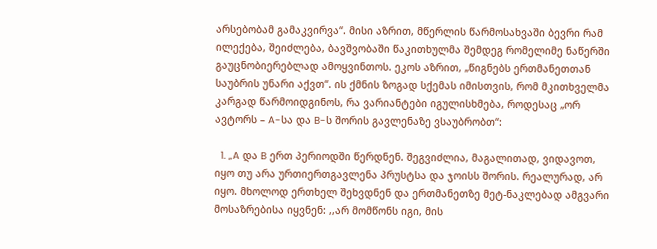არსებობამ გამაკვირვა“. მისი აზრით, მწერლის წარმოსახვაში ბევრი რამ ილექება, შეიძლება, ბავშვობაში წაკითხულმა შემდეგ რომელიმე ნაწერში გაუცნობიერებლად ამოყვინთოს. ეკოს აზრით, „წიგნებს ერთმანეთთან საუბრის უნარი აქვთ“. ის ქმნის ზოგად სქემას იმისთვის, რომ მკითხველმა კარგად წარმოიდგინოს, რა ვარიანტები იგულისხმება, როდესაც „ორ ავტორს – A-სა და B-ს შორის გავლენაზე ვსაუბრობთ“:

  1. „A და B ერთ პერიოდში წერდნენ. შეგვიძლია, მაგალითად, ვიდავოთ, იყო თუ არა ურთიერთგავლენა პრუსტსა და ჯოისს შორის. რეალურად, არ იყო. მხოლოდ ერთხელ შეხვდნენ და ერთმანეთზე მეტ-ნაკლებად ამგვარი მოსაზრებისა იყვნენ: ,,არ მომწონს იგი, მის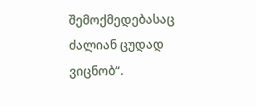შემოქმედებასაც ძალიან ცუდად ვიცნობ“.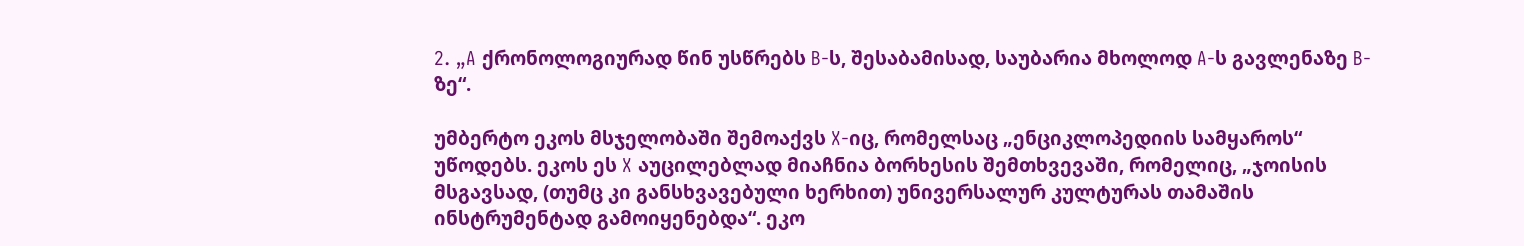2. „A ქრონოლოგიურად წინ უსწრებს B-ს, შესაბამისად, საუბარია მხოლოდ A-ს გავლენაზე B-ზე“.

უმბერტო ეკოს მსჯელობაში შემოაქვს X-იც, რომელსაც „ენციკლოპედიის სამყაროს“ უწოდებს. ეკოს ეს X აუცილებლად მიაჩნია ბორხესის შემთხვევაში, რომელიც, „ჯოისის მსგავსად, (თუმც კი განსხვავებული ხერხით) უნივერსალურ კულტურას თამაშის ინსტრუმენტად გამოიყენებდა“. ეკო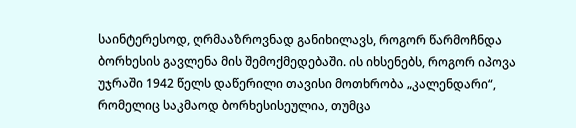საინტერესოდ, ღრმააზროვნად განიხილავს, როგორ წარმოჩნდა ბორხესის გავლენა მის შემოქმედებაში. ის იხსენებს, როგორ იპოვა უჯრაში 1942 წელს დაწერილი თავისი მოთხრობა „კალენდარი“, რომელიც საკმაოდ ბორხესისეულია, თუმცა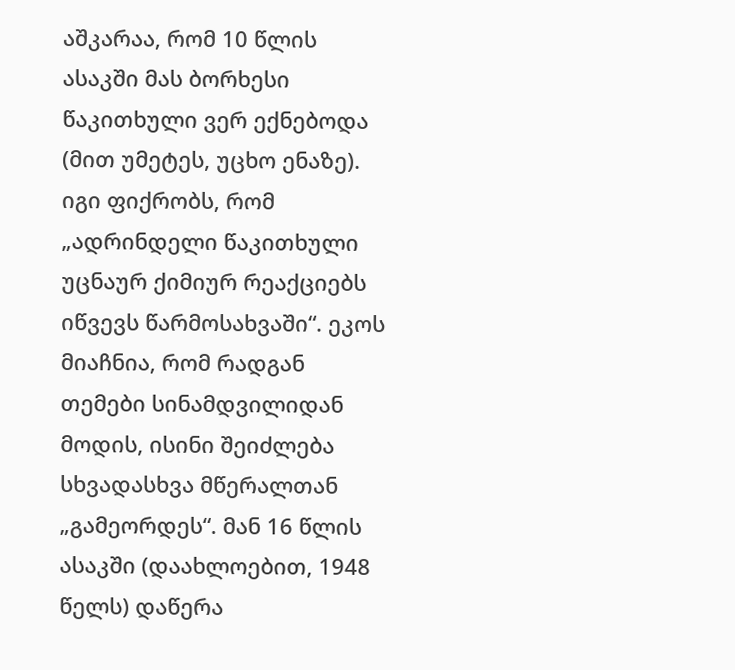აშკარაა, რომ 10 წლის ასაკში მას ბორხესი წაკითხული ვერ ექნებოდა (მით უმეტეს, უცხო ენაზე). იგი ფიქრობს, რომ „ადრინდელი წაკითხული უცნაურ ქიმიურ რეაქციებს იწვევს წარმოსახვაში“. ეკოს მიაჩნია, რომ რადგან თემები სინამდვილიდან მოდის, ისინი შეიძლება სხვადასხვა მწერალთან „გამეორდეს“. მან 16 წლის ასაკში (დაახლოებით, 1948 წელს) დაწერა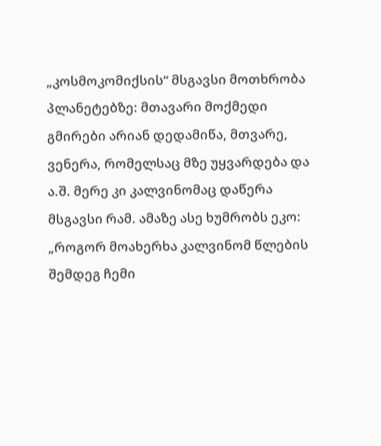„კოსმოკომიქსის“ მსგავსი მოთხრობა პლანეტებზე: მთავარი მოქმედი გმირები არიან დედამიწა, მთვარე, ვენერა, რომელსაც მზე უყვარდება და ა.შ. მერე კი კალვინომაც დაწერა მსგავსი რამ. ამაზე ასე ხუმრობს ეკო: „როგორ მოახერხა კალვინომ წლების შემდეგ ჩემი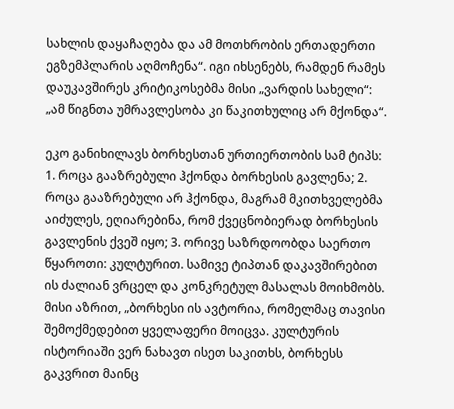სახლის დაყაჩაღება და ამ მოთხრობის ერთადერთი ეგზემპლარის აღმოჩენა“. იგი იხსენებს, რამდენ რამეს დაუკავშირეს კრიტიკოსებმა მისი „ვარდის სახელი“: „ამ წიგნთა უმრავლესობა კი წაკითხულიც არ მქონდა“.

ეკო განიხილავს ბორხესთან ურთიერთობის სამ ტიპს: 1. როცა გააზრებული ჰქონდა ბორხესის გავლენა; 2. როცა გააზრებული არ ჰქონდა, მაგრამ მკითხველებმა აიძულეს, ეღიარებინა, რომ ქვეცნობიერად ბორხესის გავლენის ქვეშ იყო; 3. ორივე საზრდოობდა საერთო წყაროთი: კულტურით. სამივე ტიპთან დაკავშირებით ის ძალიან ვრცელ და კონკრეტულ მასალას მოიხმობს. მისი აზრით, „ბორხესი ის ავტორია, რომელმაც თავისი შემოქმედებით ყველაფერი მოიცვა. კულტურის ისტორიაში ვერ ნახავთ ისეთ საკითხს, ბორხესს გაკვრით მაინც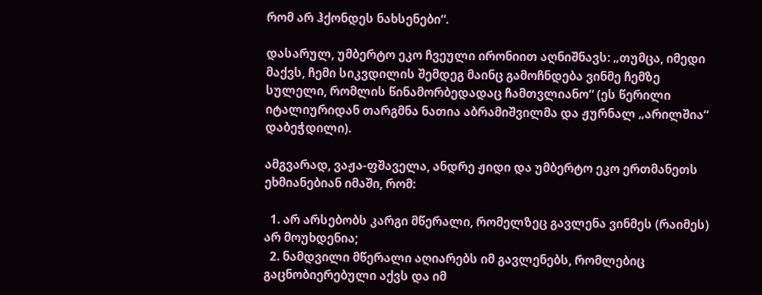რომ არ ჰქონდეს ნახსენები“.

დასარულ, უმბერტო ეკო ჩვეული ირონიით აღნიშნავს: „თუმცა, იმედი მაქვს, ჩემი სიკვდილის შემდეგ მაინც გამოჩნდება ვინმე ჩემზე სულელი, რომლის წინამორბედადაც ჩამთვლიანო“ (ეს წერილი იტალიურიდან თარგმნა ნათია აბრამიშვილმა და ჟურნალ „არილშია“ დაბეჭდილი).

ამგვარად, ვაჟა-ფშაველა, ანდრე ჟიდი და უმბერტო ეკო ერთმანეთს ეხმიანებიან იმაში, რომ:

  1. არ არსებობს კარგი მწერალი, რომელზეც გავლენა ვინმეს (რაიმეს) არ მოუხდენია;
  2. ნამდვილი მწერალი აღიარებს იმ გავლენებს, რომლებიც გაცნობიერებული აქვს და იმ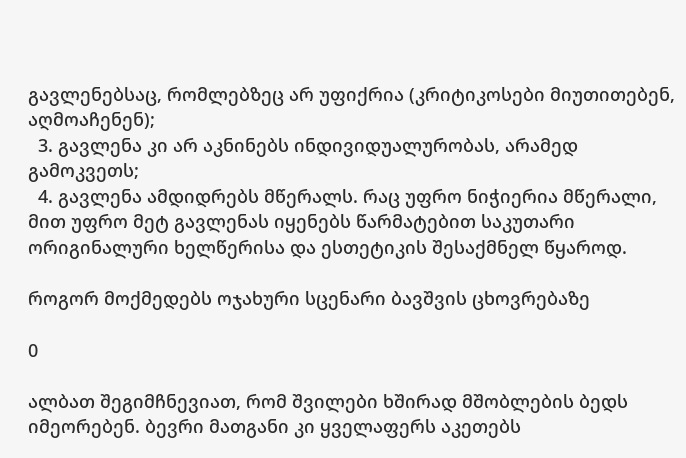გავლენებსაც, რომლებზეც არ უფიქრია (კრიტიკოსები მიუთითებენ, აღმოაჩენენ);
  3. გავლენა კი არ აკნინებს ინდივიდუალურობას, არამედ გამოკვეთს;
  4. გავლენა ამდიდრებს მწერალს. რაც უფრო ნიჭიერია მწერალი, მით უფრო მეტ გავლენას იყენებს წარმატებით საკუთარი ორიგინალური ხელწერისა და ესთეტიკის შესაქმნელ წყაროდ.

როგორ მოქმედებს ოჯახური სცენარი ბავშვის ცხოვრებაზე

0

ალბათ შეგიმჩნევიათ, რომ შვილები ხშირად მშობლების ბედს იმეორებენ. ბევრი მათგანი კი ყველაფერს აკეთებს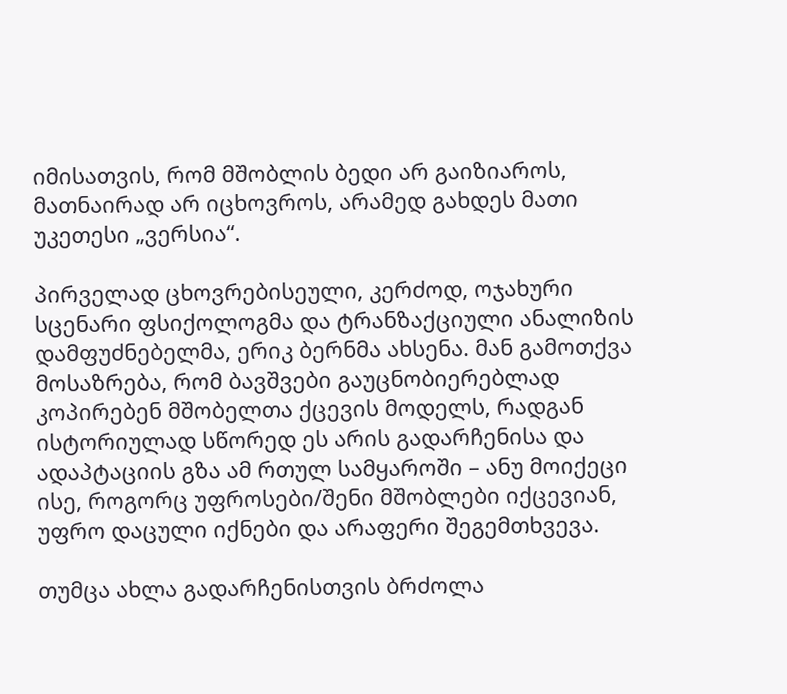იმისათვის, რომ მშობლის ბედი არ გაიზიაროს, მათნაირად არ იცხოვროს, არამედ გახდეს მათი უკეთესი „ვერსია“.

პირველად ცხოვრებისეული, კერძოდ, ოჯახური სცენარი ფსიქოლოგმა და ტრანზაქციული ანალიზის დამფუძნებელმა, ერიკ ბერნმა ახსენა. მან გამოთქვა მოსაზრება, რომ ბავშვები გაუცნობიერებლად კოპირებენ მშობელთა ქცევის მოდელს, რადგან ისტორიულად სწორედ ეს არის გადარჩენისა და ადაპტაციის გზა ამ რთულ სამყაროში – ანუ მოიქეცი ისე, როგორც უფროსები/შენი მშობლები იქცევიან, უფრო დაცული იქნები და არაფერი შეგემთხვევა.

თუმცა ახლა გადარჩენისთვის ბრძოლა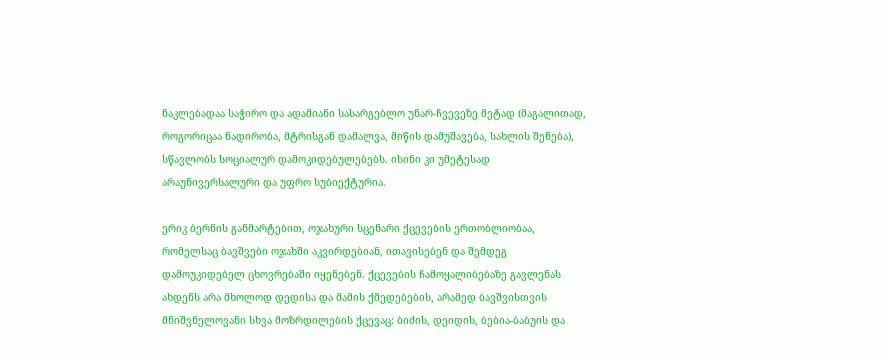ნაკლებადაა საჭირო და ადამიანი სასარგებლო უნარ-ჩვევეზე მეტად (მაგალითად, როგორიცაა ნადირობა, მტრისგან დამალვა, მიწის დამუშავება, სახლის შენება), სწავლობს სოციალურ დამოკიდებულებებს. ისინი კი უმეტესად არაუნივერსალური და უფრო სუბიექტურია.

ერიკ ბერნის განმარტებით, ოჯახური სცენარი ქცევების ერთობლიობაა, რომელსაც ბავშვები ოჯახში აკვირდებიან, ითავისებენ და შემდეგ დამოუკიდებელ ცხოვრებაში იყენებენ. ქცევების ჩამოყალიბებაზე გავლენას ახდენს არა მხოლოდ დედისა და მამის ქმედებების, არამედ ბავშვისთვის მნიშვნელოვანი სხვა მოზრდილების ქცევაც: ბიძის, დეიდის, ბებია-ბაბუის და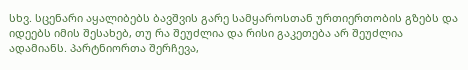სხვ. სცენარი აყალიბებს ბავშვის გარე სამყაროსთან ურთიერთობის გზებს და იდეებს იმის შესახებ, თუ რა შეუძლია და რისი გაკეთება არ შეუძლია ადამიანს. პარტნიორთა შერჩევა,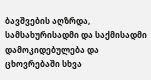ბავშვების აღზრდა, სამსახურისადმი და საქმისადმი დამოკიდებულება და ცხოვრებაში სხვა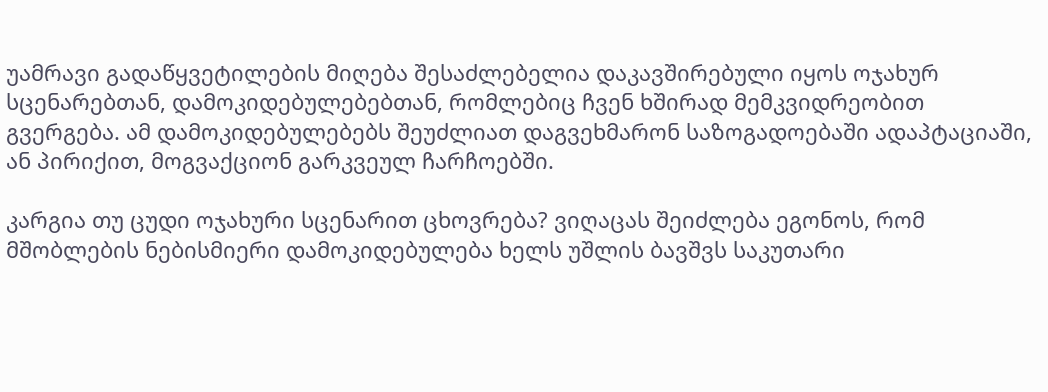უამრავი გადაწყვეტილების მიღება შესაძლებელია დაკავშირებული იყოს ოჯახურ სცენარებთან, დამოკიდებულებებთან, რომლებიც ჩვენ ხშირად მემკვიდრეობით გვერგება. ამ დამოკიდებულებებს შეუძლიათ დაგვეხმარონ საზოგადოებაში ადაპტაციაში, ან პირიქით, მოგვაქციონ გარკვეულ ჩარჩოებში.

კარგია თუ ცუდი ოჯახური სცენარით ცხოვრება? ვიღაცას შეიძლება ეგონოს, რომ მშობლების ნებისმიერი დამოკიდებულება ხელს უშლის ბავშვს საკუთარი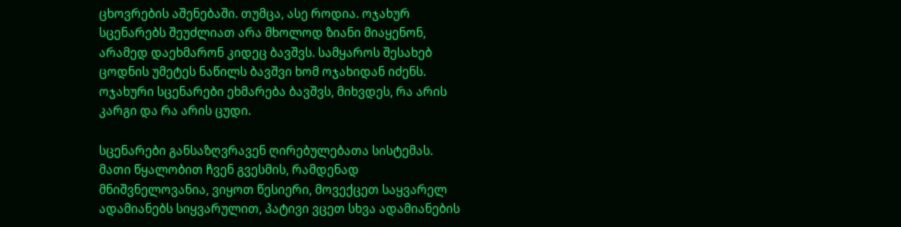ცხოვრების აშენებაში. თუმცა, ასე როდია. ოჯახურ სცენარებს შეუძლიათ არა მხოლოდ ზიანი მიაყენონ, არამედ დაეხმარონ კიდეც ბავშვს. სამყაროს შესახებ ცოდნის უმეტეს ნაწილს ბავშვი ხომ ოჯახიდან იძენს. ოჯახური სცენარები ეხმარება ბავშვს, მიხვდეს, რა არის კარგი და რა არის ცუდი.

სცენარები განსაზღვრავენ ღირებულებათა სისტემას. მათი წყალობით ჩვენ გვესმის, რამდენად მნიშვნელოვანია, ვიყოთ წესიერი, მოვექცეთ საყვარელ ადამიანებს სიყვარულით, პატივი ვცეთ სხვა ადამიანების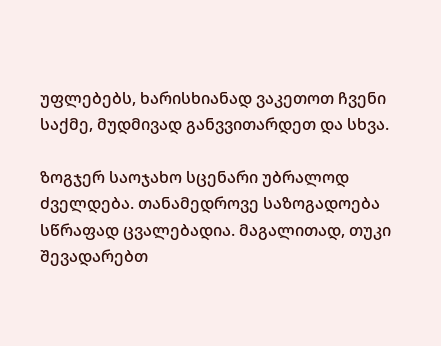უფლებებს, ხარისხიანად ვაკეთოთ ჩვენი საქმე, მუდმივად განვვითარდეთ და სხვა.

ზოგჯერ საოჯახო სცენარი უბრალოდ ძველდება. თანამედროვე საზოგადოება სწრაფად ცვალებადია. მაგალითად, თუკი შევადარებთ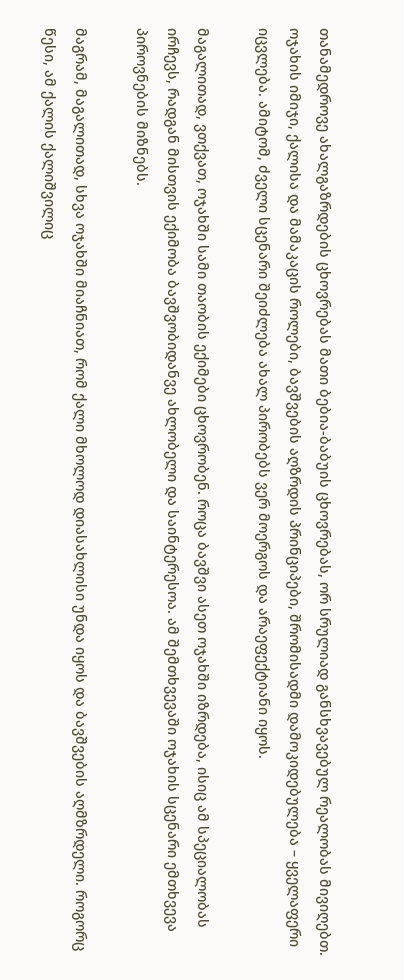თანამედროვე ახალგაზრდების ცხოვრებას მათი ბებია-ბაბუის ცხოვრებას, ორ სრულიად განსხვავებულ რეალობას მივიღებთ. ოჯახის იმიჯი, ქალისა და მამაკაცის როლები, ბავშვების აღზრდის პრინციპები, შრომისადმი დამოკიდებულება – ყველაფერი იცვლება. ამიტომ, ძველი სცენარი შეიძლება ახალ პირობებს ვერ მოერგოს და არაეფექტიანი იყოს.

მაგალითად, ვთქვათ, ოჯახში სამი თაობის ექიმები ცხოვრობენ. როცა ბავშვი ასეთ ოჯახში იზრდება, ისიც ამ სპეციალობას ირჩევს, რადგან მისთვის ექიმობა ბავშვობიდანვე ახლობელი და საინტერესოა. ამ შემთხვევაში ოჯახის სცენარი ემთხვევა პიროვნების მიზნებს.

მაგრამ, მაგალითად, სხვა ოჯახში მიაჩნიათ, რომ ქალი მხოლოდ დიასახლისი უნდა იყოს და ბავშვების აღმზრდელი. როგორც წესი, ამ ქალის ქალიშვილიც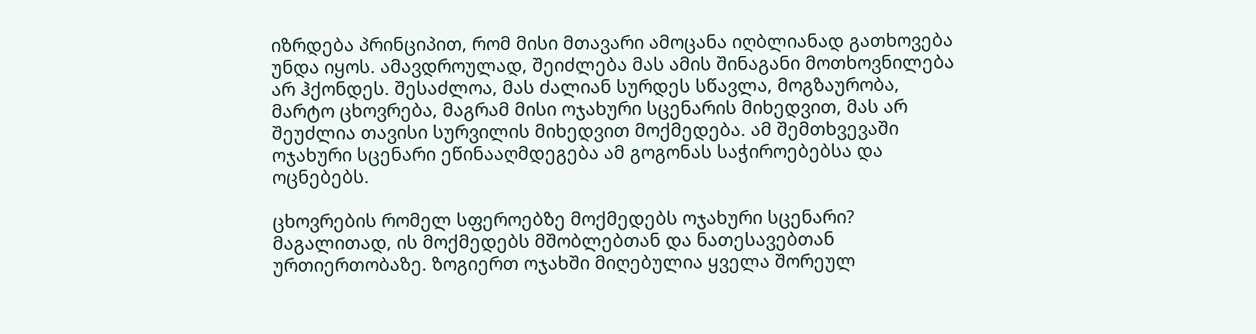იზრდება პრინციპით, რომ მისი მთავარი ამოცანა იღბლიანად გათხოვება უნდა იყოს. ამავდროულად, შეიძლება მას ამის შინაგანი მოთხოვნილება არ ჰქონდეს. შესაძლოა, მას ძალიან სურდეს სწავლა, მოგზაურობა, მარტო ცხოვრება, მაგრამ მისი ოჯახური სცენარის მიხედვით, მას არ შეუძლია თავისი სურვილის მიხედვით მოქმედება. ამ შემთხვევაში ოჯახური სცენარი ეწინააღმდეგება ამ გოგონას საჭიროებებსა და ოცნებებს.

ცხოვრების რომელ სფეროებზე მოქმედებს ოჯახური სცენარი? მაგალითად, ის მოქმედებს მშობლებთან და ნათესავებთან ურთიერთობაზე. ზოგიერთ ოჯახში მიღებულია ყველა შორეულ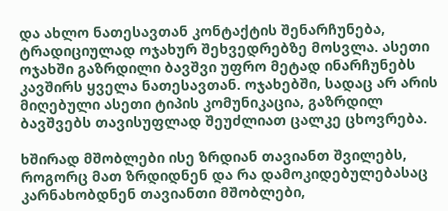და ახლო ნათესავთან კონტაქტის შენარჩუნება, ტრადიციულად ოჯახურ შეხვედრებზე მოსვლა. ასეთი ოჯახში გაზრდილი ბავშვი უფრო მეტად ინარჩუნებს კავშირს ყველა ნათესავთან. ოჯახებში, სადაც არ არის მიღებული ასეთი ტიპის კომუნიკაცია, გაზრდილ ბავშვებს თავისუფლად შეუძლიათ ცალკე ცხოვრება.

ხშირად მშობლები ისე ზრდიან თავიანთ შვილებს, როგორც მათ ზრდიდნენ და რა დამოკიდებულებასაც კარნახობდნენ თავიანთი მშობლები,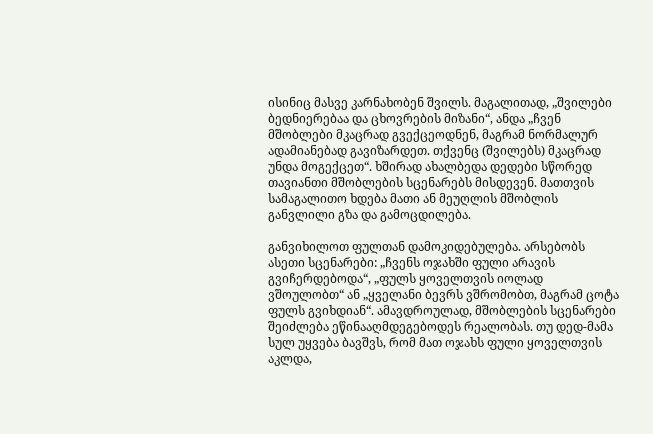ისინიც მასვე კარნახობენ შვილს. მაგალითად, „შვილები ბედნიერებაა და ცხოვრების მიზანი“, ანდა „ჩვენ მშობლები მკაცრად გვექცეოდნენ, მაგრამ ნორმალურ ადამიანებად გავიზარდეთ. თქვენც (შვილებს) მკაცრად უნდა მოგექცეთ“. ხშირად ახალბედა დედები სწორედ თავიანთი მშობლების სცენარებს მისდევენ. მათთვის სამაგალითო ხდება მათი ან მეუღლის მშობლის განვლილი გზა და გამოცდილება.

განვიხილოთ ფულთან დამოკიდებულება. არსებობს ასეთი სცენარები: „ჩვენს ოჯახში ფული არავის გვიჩერდებოდა“, „ფულს ყოველთვის იოლად ვშოულობთ“ ან „ყველანი ბევრს ვშრომობთ, მაგრამ ცოტა ფულს გვიხდიან“. ამავდროულად, მშობლების სცენარები შეიძლება ეწინააღმდეგებოდეს რეალობას. თუ დედ-მამა სულ უყვება ბავშვს, რომ მათ ოჯახს ფული ყოველთვის აკლდა,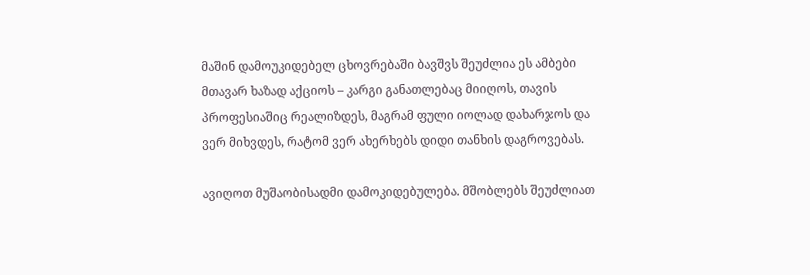მაშინ დამოუკიდებელ ცხოვრებაში ბავშვს შეუძლია ეს ამბები მთავარ ხაზად აქციოს – კარგი განათლებაც მიიღოს, თავის პროფესიაშიც რეალიზდეს, მაგრამ ფული იოლად დახარჯოს და ვერ მიხვდეს, რატომ ვერ ახერხებს დიდი თანხის დაგროვებას.

ავიღოთ მუშაობისადმი დამოკიდებულება. მშობლებს შეუძლიათ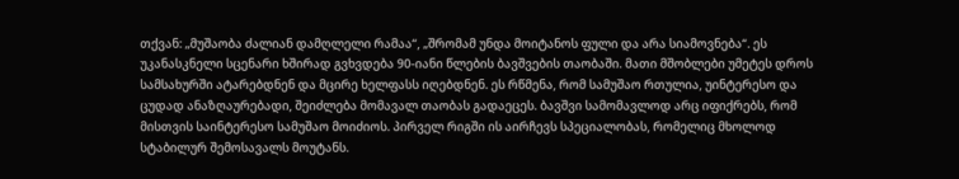თქვან: „მუშაობა ძალიან დამღლელი რამაა“, „შრომამ უნდა მოიტანოს ფული და არა სიამოვნება“. ეს უკანასკნელი სცენარი ხშირად გვხვდება 90-იანი წლების ბავშვების თაობაში. მათი მშობლები უმეტეს დროს სამსახურში ატარებდნენ და მცირე ხელფასს იღებდნენ. ეს რწმენა, რომ სამუშაო რთულია, უინტერესო და ცუდად ანაზღაურებადი, შეიძლება მომავალ თაობას გადაეცეს. ბავშვი სამომავლოდ არც იფიქრებს, რომ მისთვის საინტერესო სამუშაო მოიძიოს. პირველ რიგში ის აირჩევს სპეციალობას, რომელიც მხოლოდ სტაბილურ შემოსავალს მოუტანს.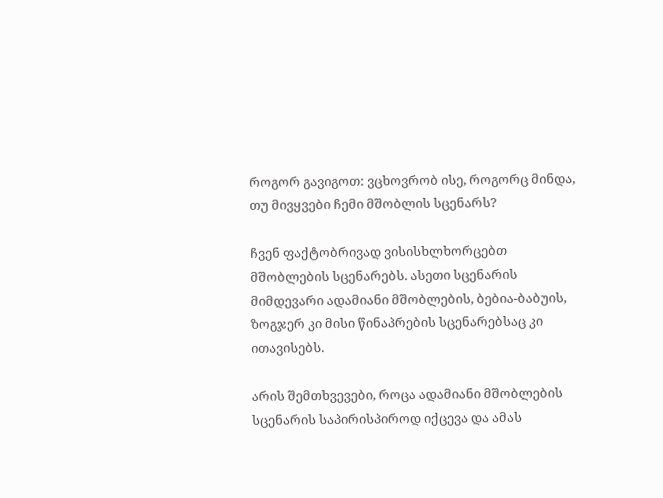როგორ გავიგოთ: ვცხოვრობ ისე, როგორც მინდა, თუ მივყვები ჩემი მშობლის სცენარს?

ჩვენ ფაქტობრივად ვისისხლხორცებთ მშობლების სცენარებს. ასეთი სცენარის მიმდევარი ადამიანი მშობლების, ბებია-ბაბუის, ზოგჯერ კი მისი წინაპრების სცენარებსაც კი ითავისებს.

არის შემთხვევები, როცა ადამიანი მშობლების სცენარის საპირისპიროდ იქცევა და ამას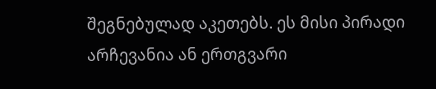შეგნებულად აკეთებს. ეს მისი პირადი არჩევანია ან ერთგვარი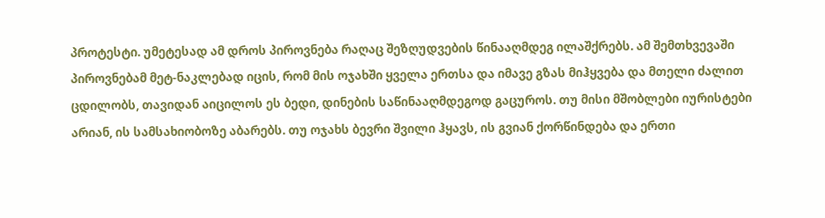პროტესტი. უმეტესად ამ დროს პიროვნება რაღაც შეზღუდვების წინააღმდეგ ილაშქრებს. ამ შემთხვევაში პიროვნებამ მეტ-ნაკლებად იცის, რომ მის ოჯახში ყველა ერთსა და იმავე გზას მიჰყვება და მთელი ძალით ცდილობს, თავიდან აიცილოს ეს ბედი, დინების საწინააღმდეგოდ გაცუროს. თუ მისი მშობლები იურისტები არიან, ის სამსახიობოზე აბარებს. თუ ოჯახს ბევრი შვილი ჰყავს, ის გვიან ქორწინდება და ერთი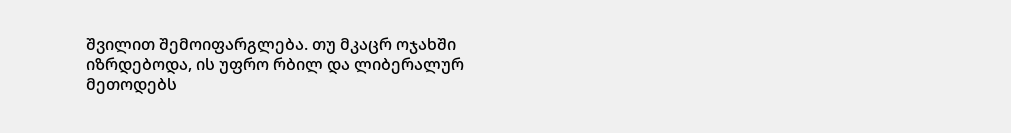შვილით შემოიფარგლება. თუ მკაცრ ოჯახში იზრდებოდა, ის უფრო რბილ და ლიბერალურ მეთოდებს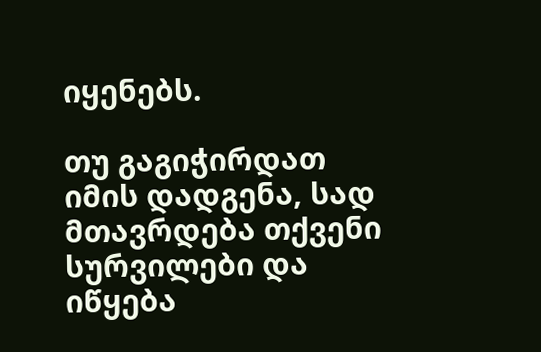იყენებს.

თუ გაგიჭირდათ იმის დადგენა, სად მთავრდება თქვენი სურვილები და იწყება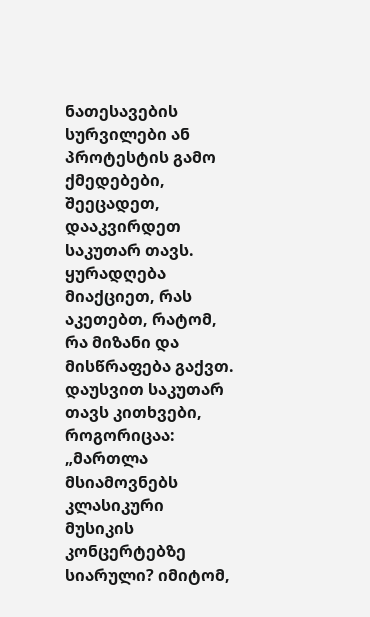ნათესავების სურვილები ან პროტესტის გამო ქმედებები, შეეცადეთ, დააკვირდეთ საკუთარ თავს. ყურადღება მიაქციეთ, რას აკეთებთ, რატომ, რა მიზანი და მისწრაფება გაქვთ. დაუსვით საკუთარ თავს კითხვები, როგორიცაა: „მართლა მსიამოვნებს კლასიკური მუსიკის კონცერტებზე სიარული? იმიტომ,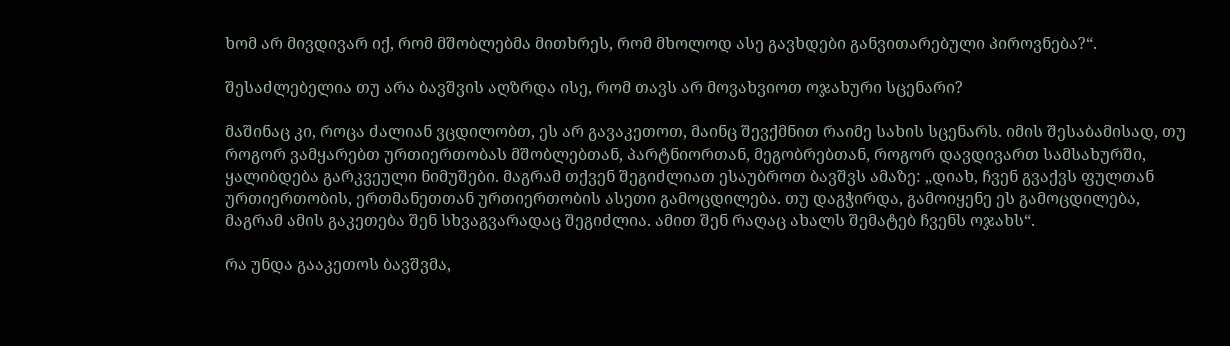ხომ არ მივდივარ იქ, რომ მშობლებმა მითხრეს, რომ მხოლოდ ასე გავხდები განვითარებული პიროვნება?“.

შესაძლებელია თუ არა ბავშვის აღზრდა ისე, რომ თავს არ მოვახვიოთ ოჯახური სცენარი?

მაშინაც კი, როცა ძალიან ვცდილობთ, ეს არ გავაკეთოთ, მაინც შევქმნით რაიმე სახის სცენარს. იმის შესაბამისად, თუ როგორ ვამყარებთ ურთიერთობას მშობლებთან, პარტნიორთან, მეგობრებთან, როგორ დავდივართ სამსახურში, ყალიბდება გარკვეული ნიმუშები. მაგრამ თქვენ შეგიძლიათ ესაუბროთ ბავშვს ამაზე: „დიახ, ჩვენ გვაქვს ფულთან ურთიერთობის, ერთმანეთთან ურთიერთობის ასეთი გამოცდილება. თუ დაგჭირდა, გამოიყენე ეს გამოცდილება, მაგრამ ამის გაკეთება შენ სხვაგვარადაც შეგიძლია. ამით შენ რაღაც ახალს შემატებ ჩვენს ოჯახს“.

რა უნდა გააკეთოს ბავშვმა,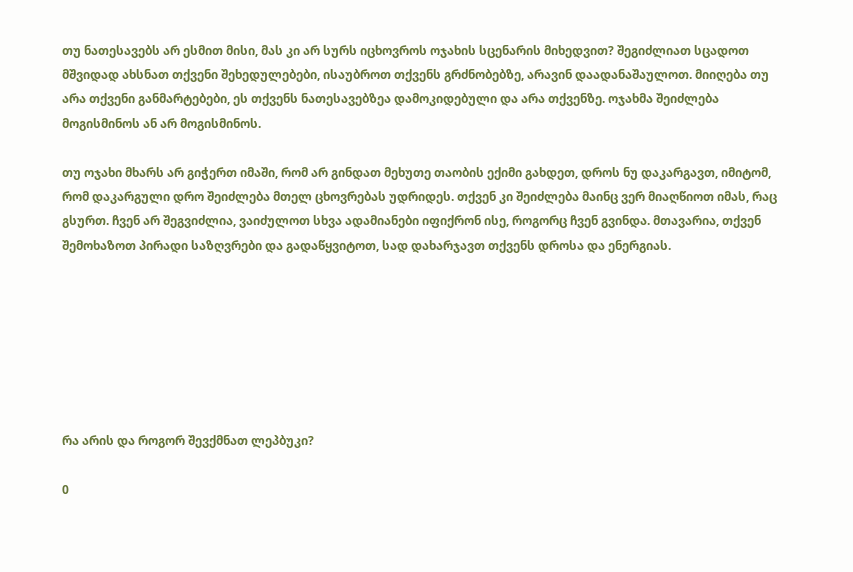თუ ნათესავებს არ ესმით მისი, მას კი არ სურს იცხოვროს ოჯახის სცენარის მიხედვით? შეგიძლიათ სცადოთ მშვიდად ახსნათ თქვენი შეხედულებები, ისაუბროთ თქვენს გრძნობებზე, არავინ დაადანაშაულოთ. მიიღება თუ არა თქვენი განმარტებები, ეს თქვენს ნათესავებზეა დამოკიდებული და არა თქვენზე. ოჯახმა შეიძლება მოგისმინოს ან არ მოგისმინოს.

თუ ოჯახი მხარს არ გიჭერთ იმაში, რომ არ გინდათ მეხუთე თაობის ექიმი გახდეთ, დროს ნუ დაკარგავთ, იმიტომ, რომ დაკარგული დრო შეიძლება მთელ ცხოვრებას უდრიდეს. თქვენ კი შეიძლება მაინც ვერ მიაღწიოთ იმას, რაც გსურთ. ჩვენ არ შეგვიძლია, ვაიძულოთ სხვა ადამიანები იფიქრონ ისე, როგორც ჩვენ გვინდა. მთავარია, თქვენ შემოხაზოთ პირადი საზღვრები და გადაწყვიტოთ, სად დახარჯავთ თქვენს დროსა და ენერგიას.







რა არის და როგორ შევქმნათ ლეპბუკი?

0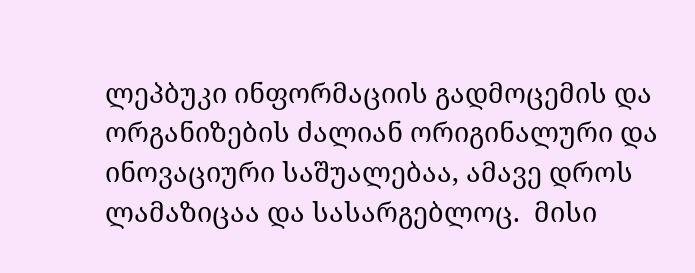ლეპბუკი ინფორმაციის გადმოცემის და ორგანიზების ძალიან ორიგინალური და ინოვაციური საშუალებაა, ამავე დროს ლამაზიცაა და სასარგებლოც.  მისი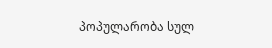პოპულარობა სულ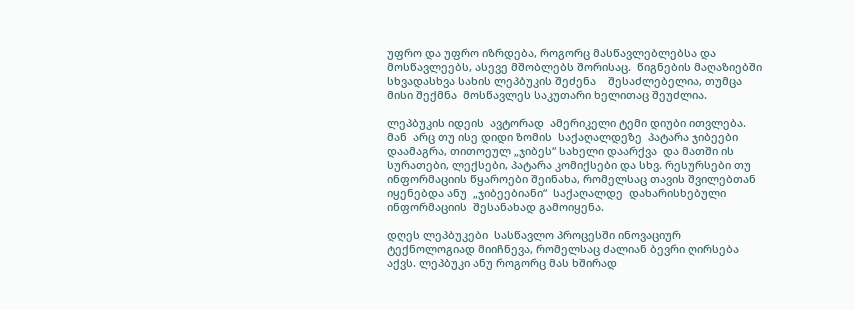უფრო და უფრო იზრდება, როგორც მასწავლებლებსა და მოსწავლეებს, ასევე მშობლებს შორისაც.  წიგნების მაღაზიებში სხვადასხვა სახის ლეპბუკის შეძენა    შესაძლებელია, თუმცა მისი შექმნა  მოსწავლეს საკუთარი ხელითაც შეუძლია.

ლეპბუკის იდეის  ავტორად  ამერიკელი ტემი დიუბი ითვლება. მან  არც თუ ისე დიდი ზომის  საქაღალდეზე  პატარა ჯიბეები დაამაგრა, თითოეულ „ჯიბეს“ სახელი დაარქვა  და მათში ის სურათები, ლექსები, პატარა კომიქსები და სხვ. რესურსები თუ ინფორმაციის წყაროები შეინახა, რომელსაც თავის შვილებთან იყენებდა ანუ  „ჯიბეებიანი“  საქაღალდე  დახარისხებული ინფორმაციის  შესანახად გამოიყენა.

დღეს ლეპბუკები  სასწავლო პროცესში ინოვაციურ ტექნოლოგიად მიიჩნევა, რომელსაც ძალიან ბევრი ღირსება აქვს. ლეპბუკი ანუ როგორც მას ხშირად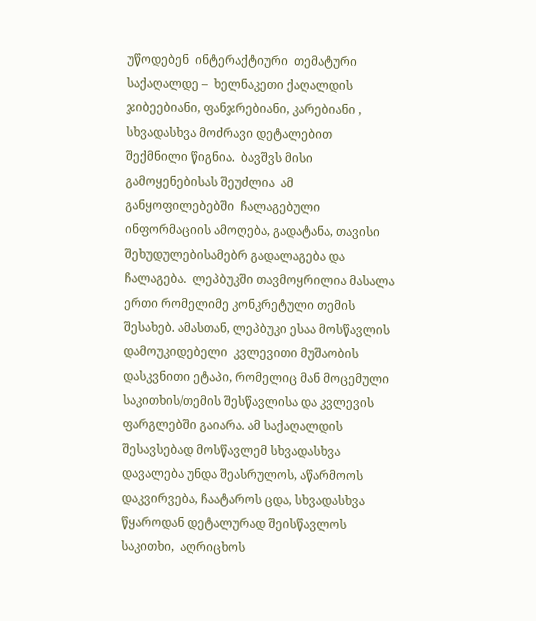უწოდებენ  ინტერაქტიური  თემატური საქაღალდე –  ხელნაკეთი ქაღალდის  ჯიბეებიანი, ფანჯრებიანი, კარებიანი , სხვადასხვა მოძრავი დეტალებით  შექმნილი წიგნია.  ბავშვს მისი გამოყენებისას შეუძლია  ამ  განყოფილებებში  ჩალაგებული ინფორმაციის ამოღება, გადატანა, თავისი შეხუდულებისამებრ გადალაგება და  ჩალაგება.  ლეპბუკში თავმოყრილია მასალა ერთი რომელიმე კონკრეტული თემის  შესახებ. ამასთან, ლეპბუკი ესაა მოსწავლის დამოუკიდებელი  კვლევითი მუშაობის დასკვნითი ეტაპი, რომელიც მან მოცემული საკითხის/თემის შესწავლისა და კვლევის ფარგლებში გაიარა. ამ საქაღალდის შესავსებად მოსწავლემ სხვადასხვა დავალება უნდა შეასრულოს, აწარმოოს დაკვირვება, ჩაატაროს ცდა, სხვადასხვა წყაროდან დეტალურად შეისწავლოს  საკითხი,  აღრიცხოს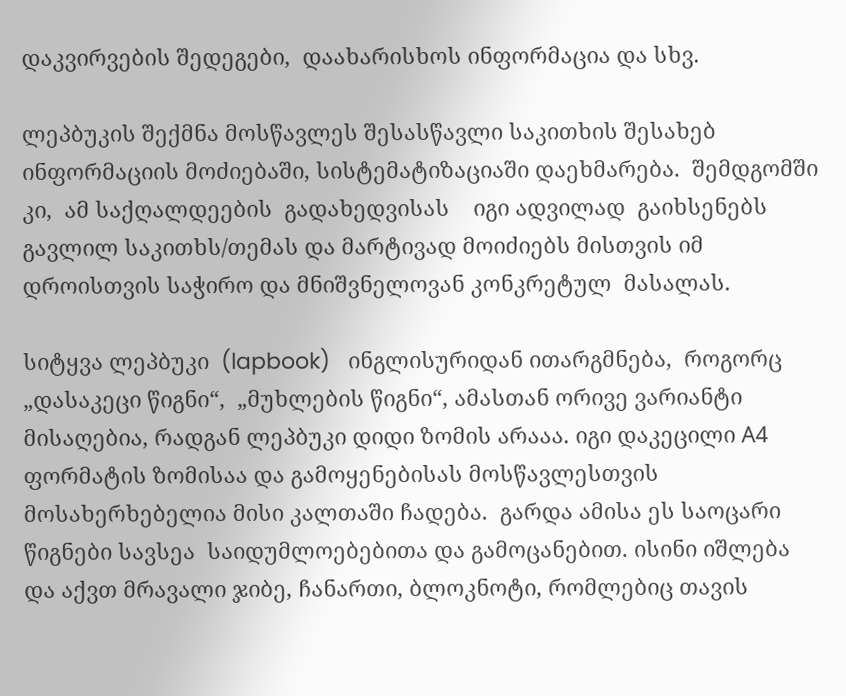დაკვირვების შედეგები,  დაახარისხოს ინფორმაცია და სხვ.

ლეპბუკის შექმნა მოსწავლეს შესასწავლი საკითხის შესახებ ინფორმაციის მოძიებაში, სისტემატიზაციაში დაეხმარება.  შემდგომში კი,  ამ საქღალდეების  გადახედვისას    იგი ადვილად  გაიხსენებს  გავლილ საკითხს/თემას და მარტივად მოიძიებს მისთვის იმ დროისთვის საჭირო და მნიშვნელოვან კონკრეტულ  მასალას.

სიტყვა ლეპბუკი  (lapbook)   ინგლისურიდან ითარგმნება,  როგორც  „დასაკეცი წიგნი“,  „მუხლების წიგნი“, ამასთან ორივე ვარიანტი  მისაღებია, რადგან ლეპბუკი დიდი ზომის არააა. იგი დაკეცილი А4 ფორმატის ზომისაა და გამოყენებისას მოსწავლესთვის მოსახერხებელია მისი კალთაში ჩადება.  გარდა ამისა ეს საოცარი წიგნები სავსეა  საიდუმლოებებითა და გამოცანებით. ისინი იშლება და აქვთ მრავალი ჯიბე, ჩანართი, ბლოკნოტი, რომლებიც თავის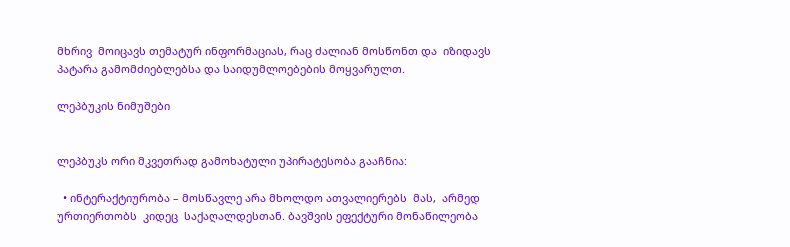მხრივ  მოიცავს თემატურ ინფორმაციას, რაც ძალიან მოსწონთ და  იზიდავს  პატარა გამომძიებლებსა და საიდუმლოებების მოყვარულთ.

ლეპბუკის ნიმუშები


ლეპბუკს ორი მკვეთრად გამოხატული უპირატესობა გააჩნია:

  • ინტერაქტიურობა – მოსწავლე არა მხოლდო ათვალიერებს  მას,  არმედ ურთიერთობს  კიდეც  საქაღალდესთან. ბავშვის ეფექტური მონაწილეობა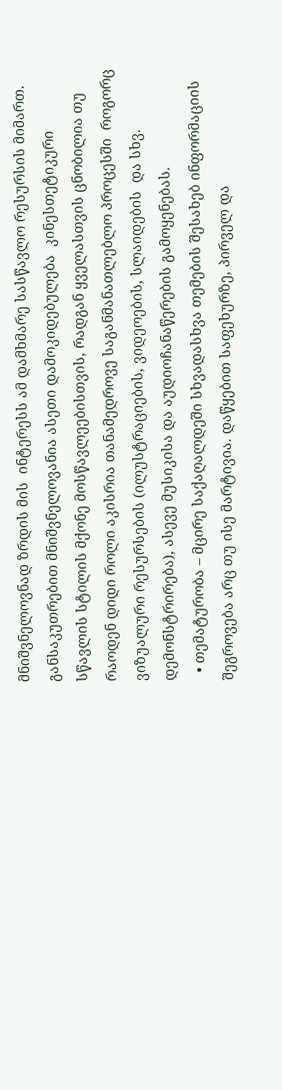მნიშვნელოვნად ზრდის მის  ინტერესს ამ დამხმარე სასწავლო რესურსის მიმართ.  განსაკუთრებით მნიშვნელოვანია ასეთი დამოკიდებულება  კინესთეტიკური სწავლის სტილის მქონე მოსწავლეებისთვის, რადგან ყველასთვის ცნობილია თუ რაოდენ დიდი როლი აკისრია თანამედროვე საგანმანათლებლო პროცესში  როგორც ვიზუალური რესურსების (ილუსტრაციების, ვიდეოების, სლაიდების  და სხვ. დემონსტრირება), ასევე მუსიკისა და აუდიოჩანაწერების გამოყენებას.
  • თემატურობა – მცირე საქაღალდეში სხვადასხვა თემების შესახებ ინფორმაციის შეგროვება არც თუ ისე მარტივია. დაწყებით საფეხურზე, პირველ და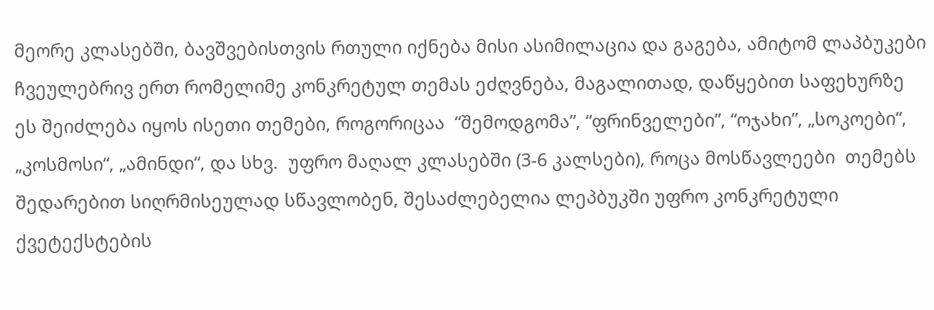მეორე კლასებში, ბავშვებისთვის რთული იქნება მისი ასიმილაცია და გაგება, ამიტომ ლაპბუკები ჩვეულებრივ ერთ რომელიმე კონკრეტულ თემას ეძღვნება, მაგალითად, დაწყებით საფეხურზე ეს შეიძლება იყოს ისეთი თემები, როგორიცაა  “შემოდგომა”, “ფრინველები”, “ოჯახი”, „სოკოები“, „კოსმოსი“, „ამინდი“, და სხვ.  უფრო მაღალ კლასებში (3-6 კალსები), როცა მოსწავლეები  თემებს  შედარებით სიღრმისეულად სწავლობენ, შესაძლებელია ლეპბუკში უფრო კონკრეტული ქვეტექსტების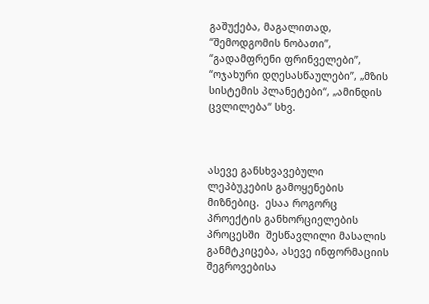გაშუქება, მაგალითად,  “შემოდგომის ნობათი”, “გადამფრენი ფრინველები”, “ოჯახური დღესასწაულები”, „მზის სისტემის პლანეტები“, „ამინდის ცვლილება“ სხვ.



ასევე განსხვავებული ლეპბუკების გამოყენების მიზნებიც.  ესაა როგორც  პროექტის განხორციელების პროცესში  შესწავლილი მასალის განმტკიცება, ასევე ინფორმაციის შეგროვებისა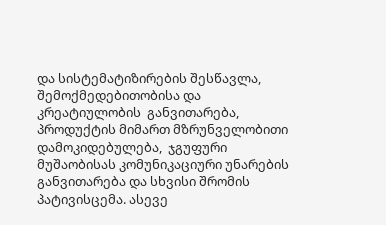და სისტემატიზირების შესწავლა, შემოქმედებითობისა და კრეატიულობის  განვითარება,  პროდუქტის მიმართ მზრუნველობითი დამოკიდებულება,  ჯგუფური მუშაობისას კომუნიკაციური უნარების განვითარება და სხვისი შრომის პატივისცემა. ასევე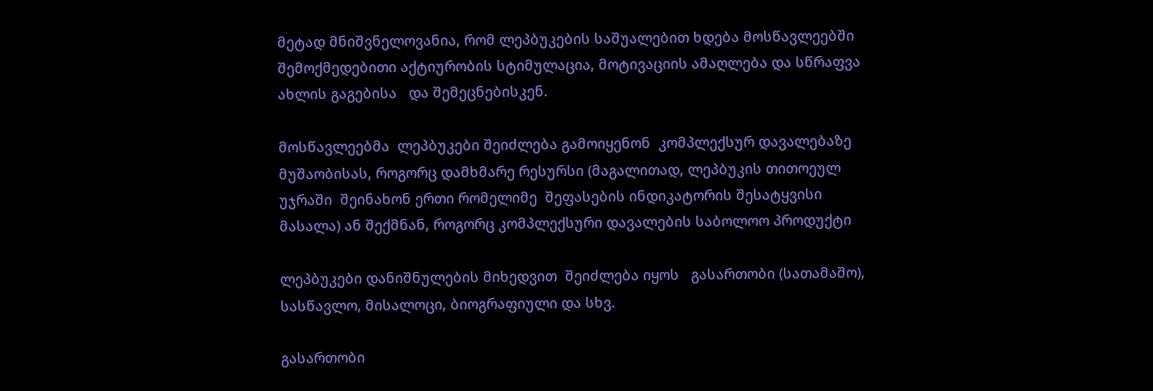მეტად მნიშვნელოვანია, რომ ლეპბუკების საშუალებით ხდება მოსწავლეებში შემოქმედებითი აქტიურობის სტიმულაცია, მოტივაციის ამაღლება და სწრაფვა ახლის გაგებისა   და შემეცნებისკენ.

მოსწავლეებმა  ლეპბუკები შეიძლება გამოიყენონ  კომპლექსურ დავალებაზე  მუშაობისას, როგორც დამხმარე რესურსი (მაგალითად, ლეპბუკის თითოეულ უჯრაში  შეინახონ ერთი რომელიმე  შეფასების ინდიკატორის შესატყვისი მასალა) ან შექმნან, როგორც კომპლექსური დავალების საბოლოო პროდუქტი

ლეპბუკები დანიშნულების მიხედვით  შეიძლება იყოს   გასართობი (სათამაშო), სასწავლო, მისალოცი, ბიოგრაფიული და სხვ.

გასართობი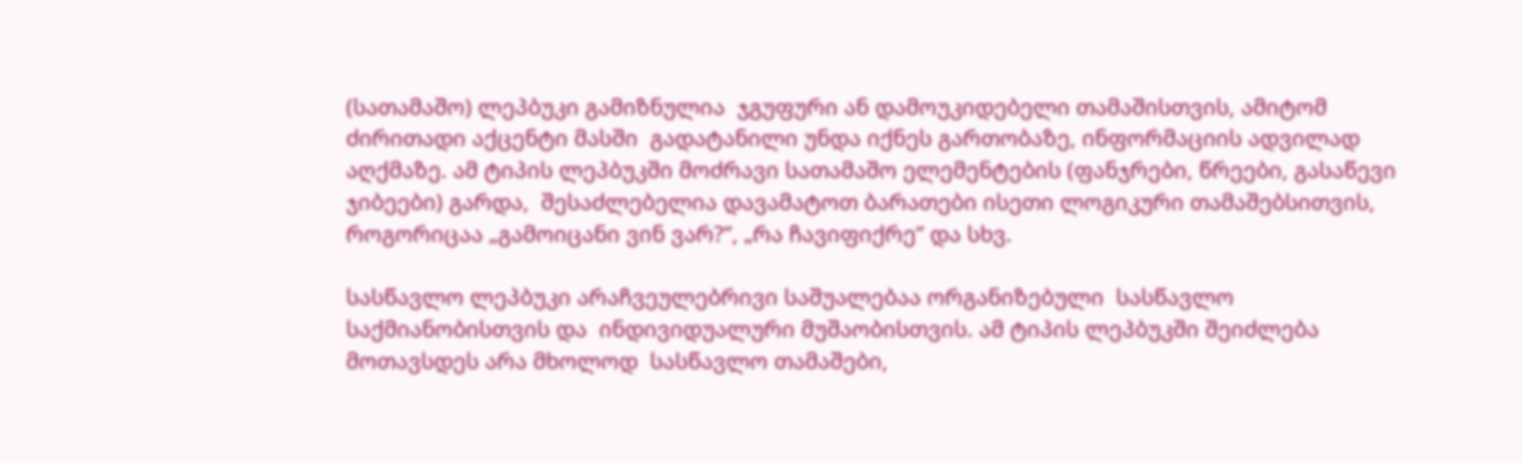(სათამაშო) ლეპბუკი გამიზნულია  ჯგუფური ან დამოუკიდებელი თამაშისთვის, ამიტომ ძირითადი აქცენტი მასში  გადატანილი უნდა იქნეს გართობაზე, ინფორმაციის ადვილად აღქმაზე. ამ ტიპის ლეპბუკში მოძრავი სათამაშო ელემენტების (ფანჯრები, წრეები, გასაწევი ჯიბეები) გარდა,  შესაძლებელია დავამატოთ ბარათები ისეთი ლოგიკური თამაშებსითვის, როგორიცაა „გამოიცანი ვინ ვარ?“, „რა ჩავიფიქრე“ და სხვ.

სასწავლო ლეპბუკი არაჩვეულებრივი საშუალებაა ორგანიზებული  სასწავლო საქმიანობისთვის და  ინდივიდუალური მუშაობისთვის. ამ ტიპის ლეპბუკში შეიძლება  მოთავსდეს არა მხოლოდ  სასწავლო თამაშები,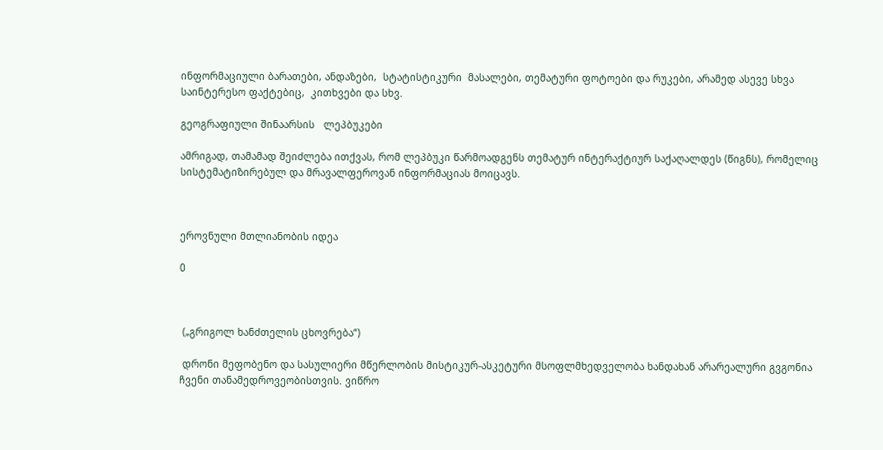ინფორმაციული ბარათები, ანდაზები,  სტატისტიკური  მასალები, თემატური ფოტოები და რუკები, არამედ ასევე სხვა საინტერესო ფაქტებიც,  კითხვები და სხვ.

გეოგრაფიული შინაარსის   ლეპბუკები

ამრიგად, თამამად შეიძლება ითქვას, რომ ლეპბუკი წარმოადგენს თემატურ ინტერაქტიურ საქაღალდეს (წიგნს), რომელიც სისტემატიზირებულ და მრავალფეროვან ინფორმაციას მოიცავს.



ეროვნული მთლიანობის იდეა

0



 („გრიგოლ ხანძთელის ცხოვრება“)

 დრონი მეფობენო და სასულიერი მწერლობის მისტიკურ-ასკეტური მსოფლმხედველობა ხანდახან არარეალური გვგონია ჩვენი თანამედროვეობისთვის. ვიწრო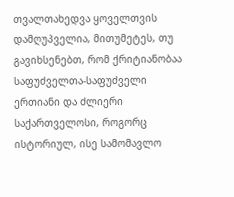თვალთახედვა ყოველთვის დამღუპველია, მითუმეტეს, თუ გავიხსენებთ, რომ ქრიტიანობაა საფუძველთა-საფუძველი ერთიანი და ძლიერი საქართველოსი, როგორც ისტორიულ, ისე სამომავლო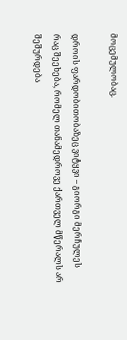მოცემულობაც.

დროის ფარდობითობაზეც ვიტყვი – გიორგი მერჩულეს რაც შეეხება, რომელ თანამედროვე ქართველ მწერალს არ შეშურდება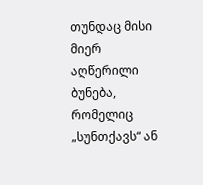თუნდაც მისი მიერ აღწერილი ბუნება, რომელიც „სუნთქავს“ ან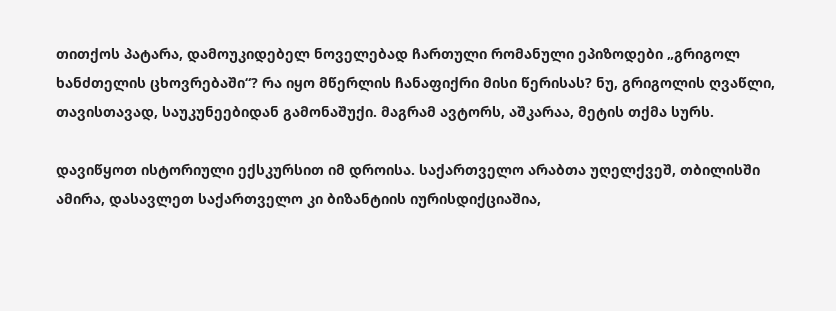თითქოს პატარა, დამოუკიდებელ ნოველებად ჩართული რომანული ეპიზოდები „გრიგოლ ხანძთელის ცხოვრებაში“? რა იყო მწერლის ჩანაფიქრი მისი წერისას? ნუ, გრიგოლის ღვაწლი, თავისთავად, საუკუნეებიდან გამონაშუქი. მაგრამ ავტორს, აშკარაა, მეტის თქმა სურს.

დავიწყოთ ისტორიული ექსკურსით იმ დროისა. საქართველო არაბთა უღელქვეშ, თბილისში ამირა, დასავლეთ საქართველო კი ბიზანტიის იურისდიქციაშია,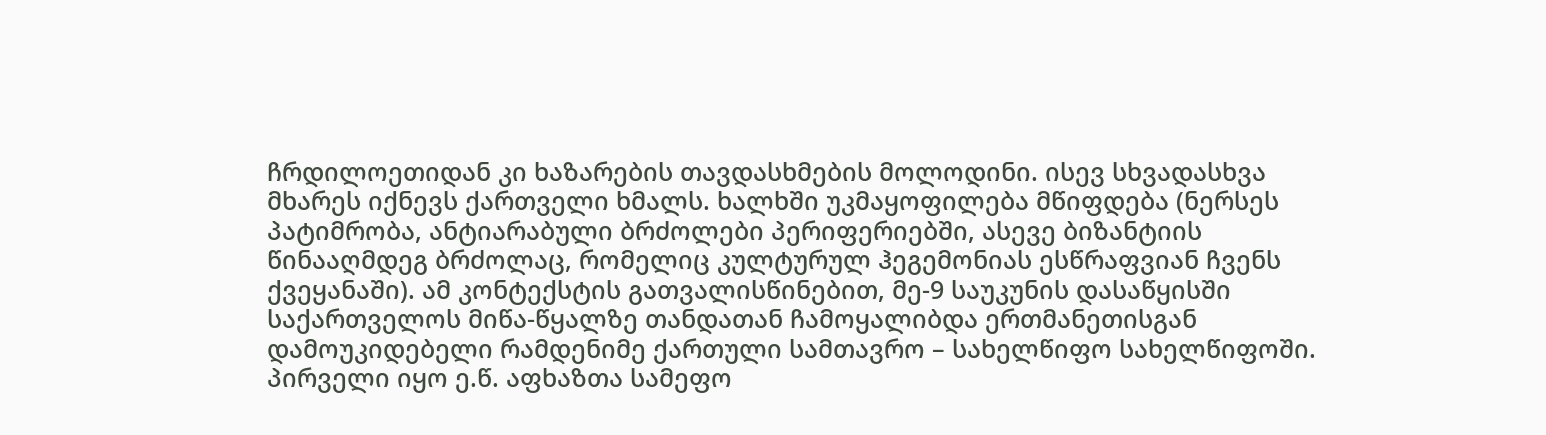ჩრდილოეთიდან კი ხაზარების თავდასხმების მოლოდინი. ისევ სხვადასხვა მხარეს იქნევს ქართველი ხმალს. ხალხში უკმაყოფილება მწიფდება (ნერსეს პატიმრობა, ანტიარაბული ბრძოლები პერიფერიებში, ასევე ბიზანტიის წინააღმდეგ ბრძოლაც, რომელიც კულტურულ ჰეგემონიას ესწრაფვიან ჩვენს ქვეყანაში). ამ კონტექსტის გათვალისწინებით, მე-9 საუკუნის დასაწყისში საქართველოს მიწა-წყალზე თანდათან ჩამოყალიბდა ერთმანეთისგან დამოუკიდებელი რამდენიმე ქართული სამთავრო – სახელწიფო სახელწიფოში. პირველი იყო ე.წ. აფხაზთა სამეფო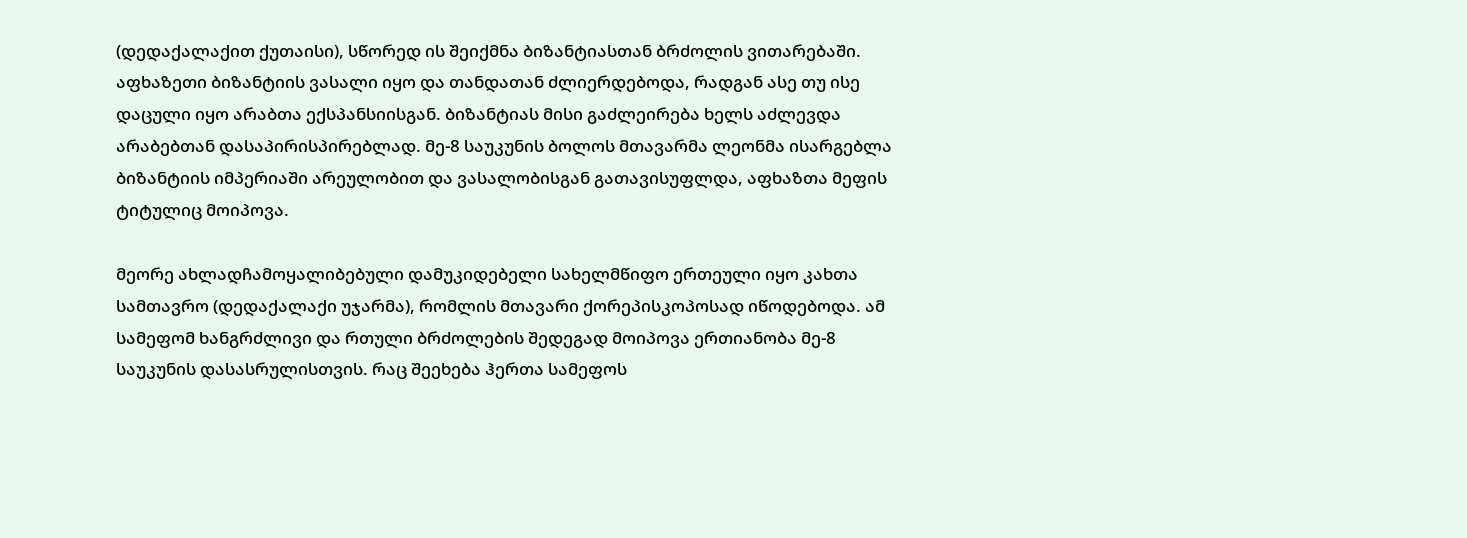(დედაქალაქით ქუთაისი), სწორედ ის შეიქმნა ბიზანტიასთან ბრძოლის ვითარებაში. აფხაზეთი ბიზანტიის ვასალი იყო და თანდათან ძლიერდებოდა, რადგან ასე თუ ისე დაცული იყო არაბთა ექსპანსიისგან. ბიზანტიას მისი გაძლეირება ხელს აძლევდა არაბებთან დასაპირისპირებლად. მე-8 საუკუნის ბოლოს მთავარმა ლეონმა ისარგებლა ბიზანტიის იმპერიაში არეულობით და ვასალობისგან გათავისუფლდა, აფხაზთა მეფის ტიტულიც მოიპოვა.

მეორე ახლადჩამოყალიბებული დამუკიდებელი სახელმწიფო ერთეული იყო კახთა სამთავრო (დედაქალაქი უჯარმა), რომლის მთავარი ქორეპისკოპოსად იწოდებოდა. ამ სამეფომ ხანგრძლივი და რთული ბრძოლების შედეგად მოიპოვა ერთიანობა მე-8 საუკუნის დასასრულისთვის. რაც შეეხება ჰერთა სამეფოს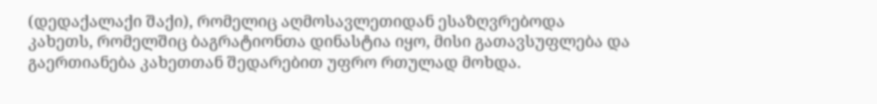(დედაქალაქი შაქი), რომელიც აღმოსავლეთიდან ესაზღვრებოდა კახეთს, რომელშიც ბაგრატიონთა დინასტია იყო, მისი გათავსუფლება და გაერთიანება კახეთთან შედარებით უფრო რთულად მოხდა.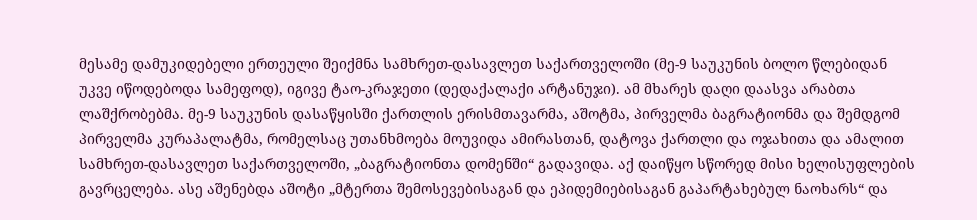მესამე დამუკიდებელი ერთეული შეიქმნა სამხრეთ-დასავლეთ საქართველოში (მე-9 საუკუნის ბოლო წლებიდან უკვე იწოდებოდა სამეფოდ), იგივე ტაო-კრაჯეთი (დედაქალაქი არტანუჯი). ამ მხარეს დაღი დაასვა არაბთა ლაშქრობებმა. მე-9 საუკუნის დასაწყისში ქართლის ერისმთავარმა, აშოტმა, პირველმა ბაგრატიონმა და შემდგომ პირველმა კურაპალატმა, რომელსაც უთანხმოება მოუვიდა ამირასთან, დატოვა ქართლი და ოჯახითა და ამალით სამხრეთ-დასავლეთ საქართველოში, „ბაგრატიონთა დომენში“ გადავიდა. აქ დაიწყო სწორედ მისი ხელისუფლების გავრცელება. ასე აშენებდა აშოტი „მტერთა შემოსევებისაგან და ეპიდემიებისაგან გაპარტახებულ ნაოხარს“ და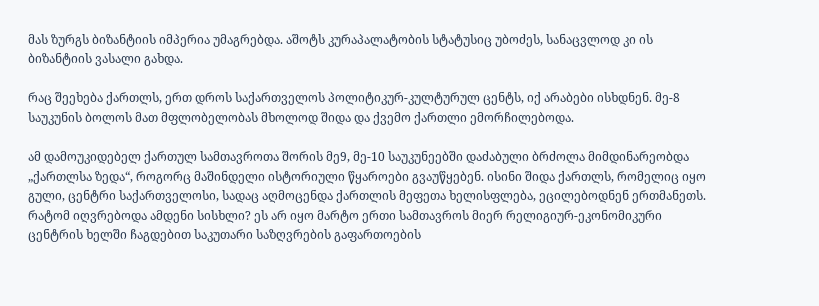მას ზურგს ბიზანტიის იმპერია უმაგრებდა. აშოტს კურაპალატობის სტატუსიც უბოძეს, სანაცვლოდ კი ის ბიზანტიის ვასალი გახდა.

რაც შეეხება ქართლს, ერთ დროს საქართველოს პოლიტიკურ-კულტურულ ცენტს, იქ არაბები ისხდნენ. მე-8 საუკუნის ბოლოს მათ მფლობელობას მხოლოდ შიდა და ქვემო ქართლი ემორჩილებოდა.

ამ დამოუკიდებელ ქართულ სამთავროთა შორის მე9, მე-10 საუკუნეებში დაძაბული ბრძოლა მიმდინარეობდა „ქართლსა ზედა“, როგორც მაშინდელი ისტორიული წყაროები გვაუწყებენ. ისინი შიდა ქართლს, რომელიც იყო გული, ცენტრი საქართველოსი, სადაც აღმოცენდა ქართლის მეფეთა ხელისფლება, ეცილებოდნენ ერთმანეთს. რატომ იღვრებოდა ამდენი სისხლი? ეს არ იყო მარტო ერთი სამთავროს მიერ რელიგიურ-ეკონომიკური ცენტრის ხელში ჩაგდებით საკუთარი საზღვრების გაფართოების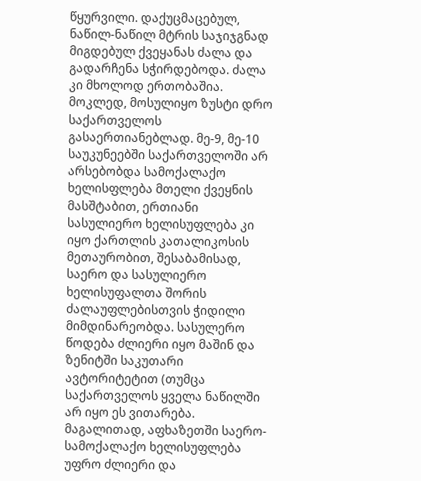წყურვილი. დაქუცმაცებულ, ნაწილ-ნაწილ მტრის საჯიჯგნად მიგდებულ ქვეყანას ძალა და გადარჩენა სჭირდებოდა. ძალა კი მხოლოდ ერთობაშია. მოკლედ, მოსულიყო ზუსტი დრო საქართველოს გასაერთიანებლად. მე-9, მე-10 საუკუნეებში საქართველოში არ არსებობდა სამოქალაქო ხელისფლება მთელი ქვეყნის მასშტაბით, ერთიანი სასულიერო ხელისუფლება კი იყო ქართლის კათალიკოსის მეთაურობით, შესაბამისად, საერო და სასულიერო ხელისუფალთა შორის ძალაუფლებისთვის ჭიდილი მიმდინარეობდა. სასულერო წოდება ძლიერი იყო მაშინ და ზენიტში საკუთარი ავტორიტეტით (თუმცა საქართველოს ყველა ნაწილში არ იყო ეს ვითარება. მაგალითად, აფხაზეთში საერო-სამოქალაქო ხელისუფლება უფრო ძლიერი და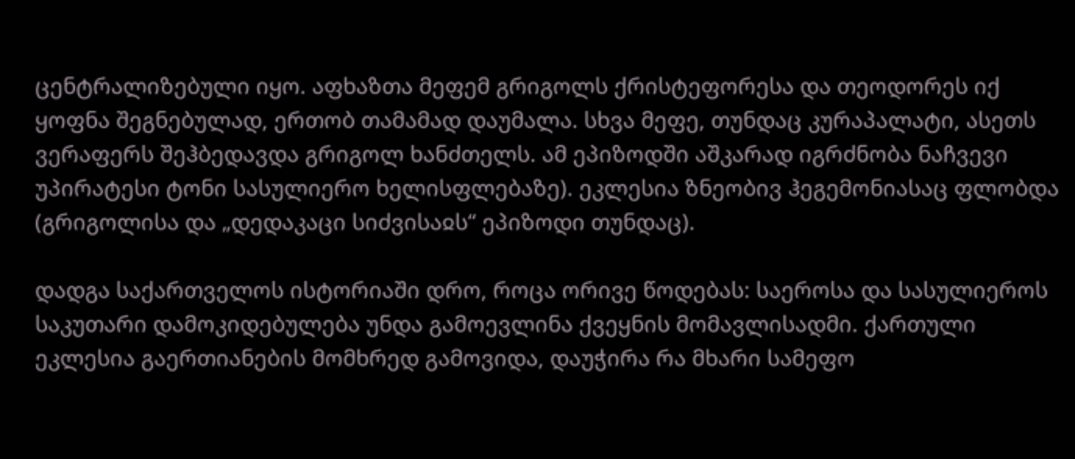ცენტრალიზებული იყო. აფხაზთა მეფემ გრიგოლს ქრისტეფორესა და თეოდორეს იქ ყოფნა შეგნებულად, ერთობ თამამად დაუმალა. სხვა მეფე, თუნდაც კურაპალატი, ასეთს ვერაფერს შეჰბედავდა გრიგოლ ხანძთელს. ამ ეპიზოდში აშკარად იგრძნობა ნაჩვევი უპირატესი ტონი სასულიერო ხელისფლებაზე). ეკლესია ზნეობივ ჰეგემონიასაც ფლობდა (გრიგოლისა და „დედაკაცი სიძვისაჲს“ ეპიზოდი თუნდაც).

დადგა საქართველოს ისტორიაში დრო, როცა ორივე წოდებას: საეროსა და სასულიეროს საკუთარი დამოკიდებულება უნდა გამოევლინა ქვეყნის მომავლისადმი. ქართული ეკლესია გაერთიანების მომხრედ გამოვიდა, დაუჭირა რა მხარი სამეფო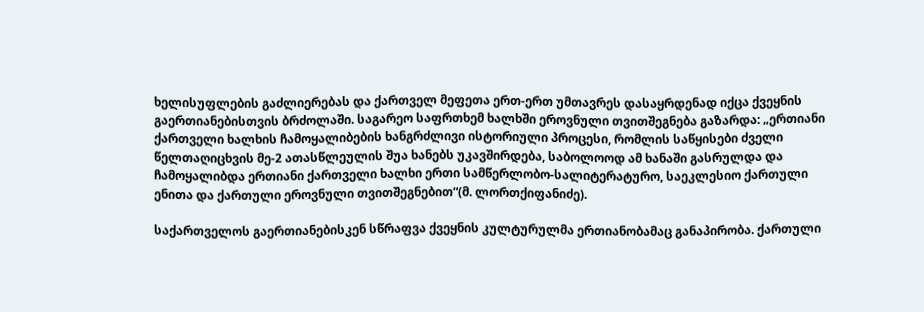ხელისუფლების გაძლიერებას და ქართველ მეფეთა ერთ-ერთ უმთავრეს დასაყრდენად იქცა ქვეყნის გაერთიანებისთვის ბრძოლაში. საგარეო საფრთხემ ხალხში ეროვნული თვითშეგნება გაზარდა: „ერთიანი ქართველი ხალხის ჩამოყალიბების ხანგრძლივი ისტორიული პროცესი, რომლის საწყისები ძველი წელთაღიცხვის მე-2 ათასწლეულის შუა ხანებს უკავშირდება, საბოლოოდ ამ ხანაში გასრულდა და ჩამოყალიბდა ერთიანი ქართველი ხალხი ერთი სამწერლობო-სალიტერატურო, საეკლესიო ქართული ენითა და ქართული ეროვნული თვითშეგნებით“(მ. ლორთქიფანიძე).

საქართველოს გაერთიანებისკენ სწრაფვა ქვეყნის კულტურულმა ერთიანობამაც განაპირობა. ქართული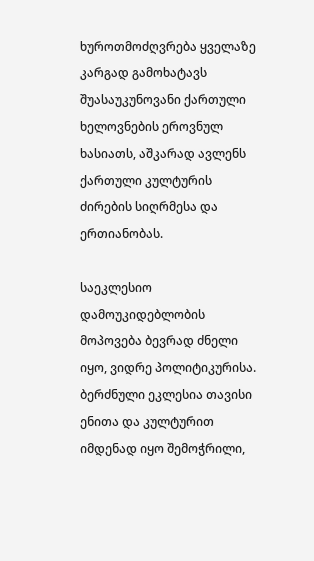ხუროთმოძღვრება ყველაზე კარგად გამოხატავს შუასაუკუნოვანი ქართული ხელოვნების ეროვნულ ხასიათს, აშკარად ავლენს ქართული კულტურის ძირების სიღრმესა და ერთიანობას.

საეკლესიო დამოუკიდებლობის მოპოვება ბევრად ძნელი იყო, ვიდრე პოლიტიკურისა. ბერძნული ეკლესია თავისი ენითა და კულტურით იმდენად იყო შემოჭრილი,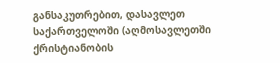განსაკუთრებით, დასავლეთ საქართველოში (აღმოსავლეთში ქრისტიანობის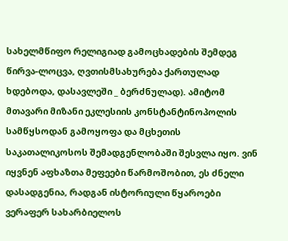სახელმწიფო რელიგიად გამოცხადების შემდეგ წირვა-ლოცვა, ღვთისმსახურება ქართულად ხდებოდა, დასავლეში _ ბერძნულად). ამიტომ მთავარი მიზანი ეკლესიის კონსტანტინოპოლის სამწყსოდან გამოყოფა და მცხეთის საკათალიკოსოს შემადგენლობაში შესვლა იყო. ვინ იყვნენ აფხაზთა მეფეები წარმოშობით, ეს ძნელი დასადგენია, რადგან ისტორიული წყაროები ვერაფერ სახარბიელოს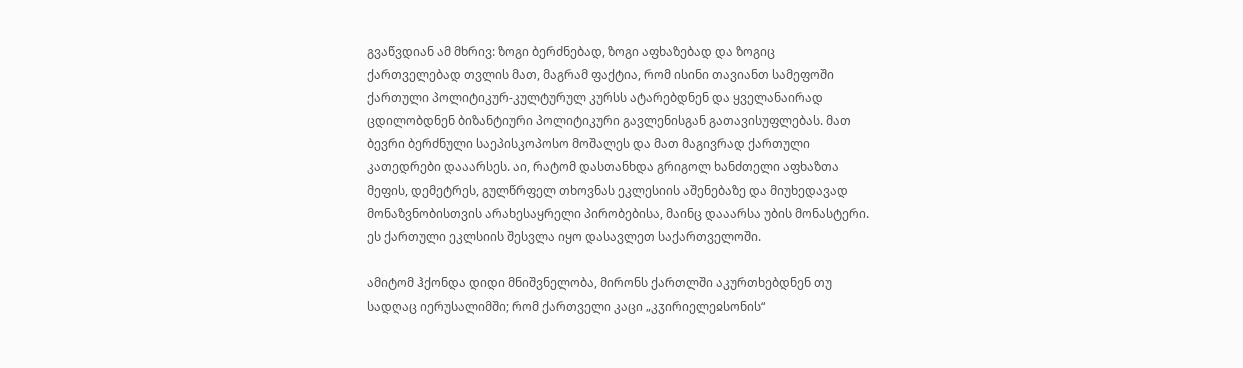გვაწვდიან ამ მხრივ: ზოგი ბერძნებად, ზოგი აფხაზებად და ზოგიც ქართველებად თვლის მათ, მაგრამ ფაქტია, რომ ისინი თავიანთ სამეფოში ქართული პოლიტიკურ-კულტურულ კურსს ატარებდნენ და ყველანაირად ცდილობდნენ ბიზანტიური პოლიტიკური გავლენისგან გათავისუფლებას. მათ ბევრი ბერძნული საეპისკოპოსო მოშალეს და მათ მაგივრად ქართული კათედრები დააარსეს. აი, რატომ დასთანხდა გრიგოლ ხანძთელი აფხაზთა მეფის, დემეტრეს, გულწრფელ თხოვნას ეკლესიის აშენებაზე და მიუხედავად მონაზვნობისთვის არახესაყრელი პირობებისა, მაინც დააარსა უბის მონასტერი. ეს ქართული ეკლსიის შესვლა იყო დასავლეთ საქართველოში.

ამიტომ ჰქონდა დიდი მნიშვნელობა, მირონს ქართლში აკურთხებდნენ თუ სადღაც იერუსალიმში; რომ ქართველი კაცი „კჳირიელეჲსონის“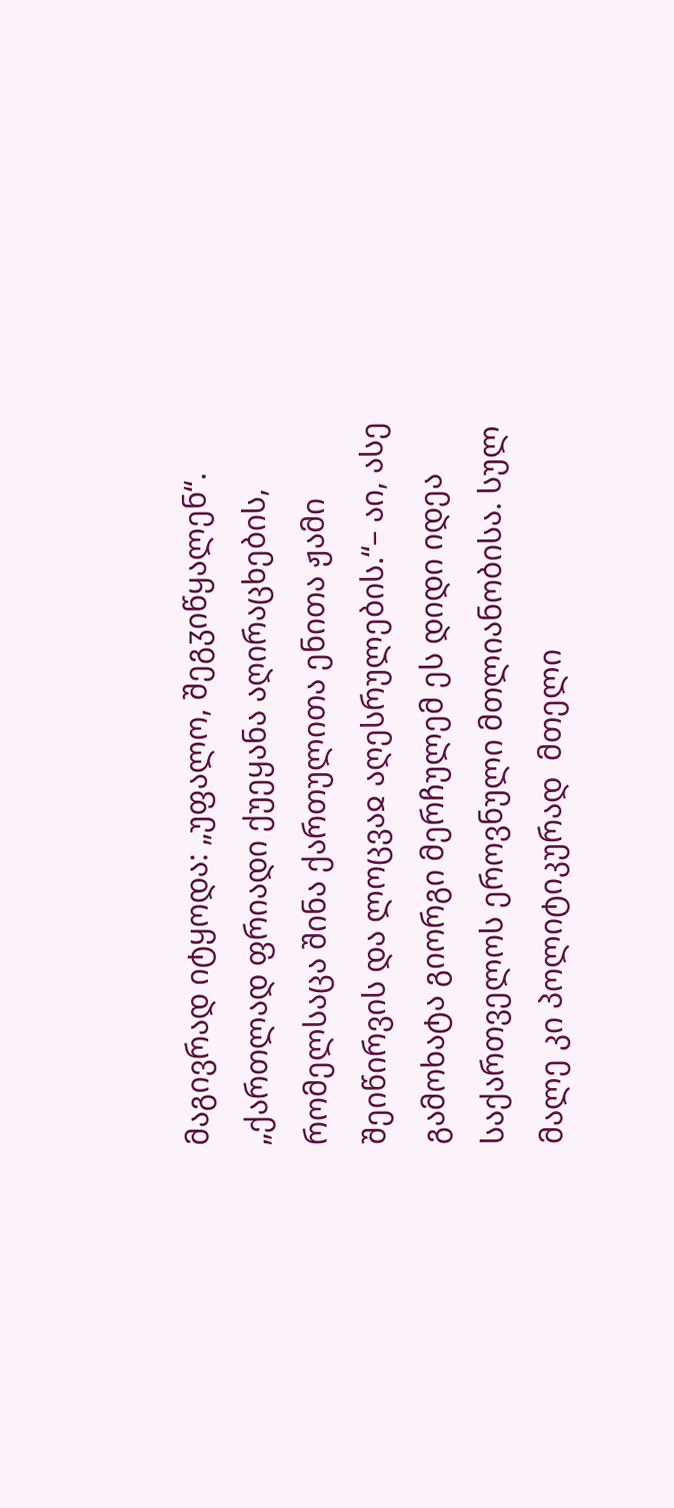მაგივრად იტყოდა: „უფალო, შეგჳიწყალენ“. „ქართლად ფრიადი ქუეყანა აღირაცხების, რომელსაცა შინა ქართულითა ენითა ჟამი შეიწირვის და ლოცვაჲ აღესრულების.“– აი, ასე გამოხატა გიორგი მერჩულემ ეს დიდი იდეა საქართველოს ეროვნული მთლიანობისა. სულ მალე კი პოლიტიკურად  მთელი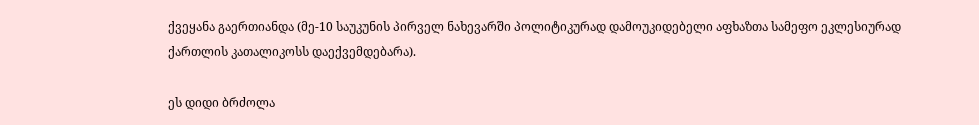ქვეყანა გაერთიანდა (მე-10 საუკუნის პირველ ნახევარში პოლიტიკურად დამოუკიდებელი აფხაზთა სამეფო ეკლესიურად ქართლის კათალიკოსს დაექვემდებარა).

ეს დიდი ბრძოლა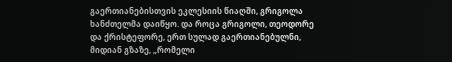გაერთიანებისთვის ეკლესიის წიაღში, გრიგოლა ხანძთელმა დაიწყო. და როცა გრიგოლი, თეოდორე და ქრისტეფორე, ერთ სულად გაერთიანებულნი, მიდიან გზაზე, „რომელი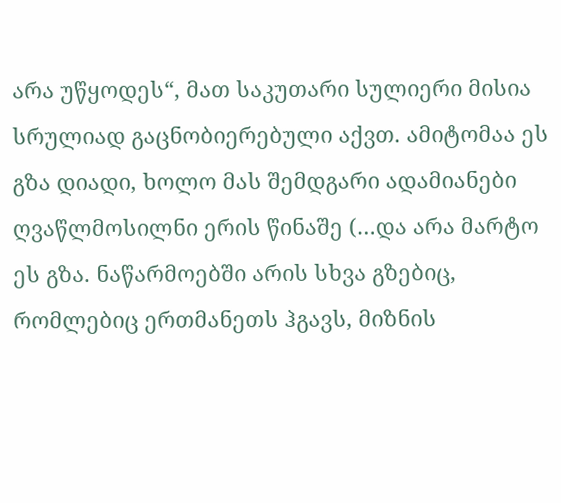არა უწყოდეს“, მათ საკუთარი სულიერი მისია სრულიად გაცნობიერებული აქვთ. ამიტომაა ეს გზა დიადი, ხოლო მას შემდგარი ადამიანები ღვაწლმოსილნი ერის წინაშე (…და არა მარტო ეს გზა. ნაწარმოებში არის სხვა გზებიც, რომლებიც ერთმანეთს ჰგავს, მიზნის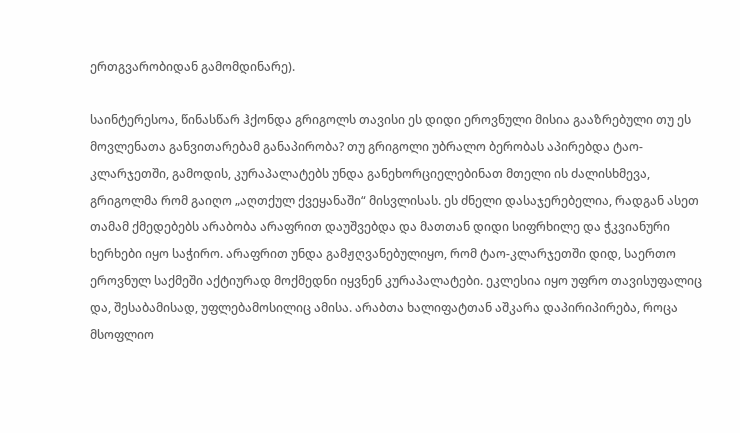ერთგვარობიდან გამომდინარე).

საინტერესოა, წინასწარ ჰქონდა გრიგოლს თავისი ეს დიდი ეროვნული მისია გააზრებული თუ ეს მოვლენათა განვითარებამ განაპირობა? თუ გრიგოლი უბრალო ბერობას აპირებდა ტაო-კლარჯეთში, გამოდის, კურაპალატებს უნდა განეხორციელებინათ მთელი ის ძალისხმევა, გრიგოლმა რომ გაიღო „აღთქულ ქვეყანაში“ მისვლისას. ეს ძნელი დასაჯერებელია, რადგან ასეთ თამამ ქმედებებს არაბობა არაფრით დაუშვებდა და მათთან დიდი სიფრხილე და ჭკვიანური ხერხები იყო საჭირო. არაფრით უნდა გამჟღვანებულიყო, რომ ტაო-კლარჯეთში დიდ, საერთო ეროვნულ საქმეში აქტიურად მოქმედნი იყვნენ კურაპალატები. ეკლესია იყო უფრო თავისუფალიც და, შესაბამისად, უფლებამოსილიც ამისა. არაბთა ხალიფატთან აშკარა დაპირიპირება, როცა მსოფლიო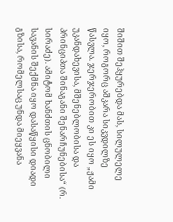შიშით შეჰყურებდა მას, სილულელე იყო, როგორც აშკარა სიკვდილზე წასვლა. ჯერჯერობით კი ეს იყო „ჟამი უკანდახევისა, მშენებლობისა და პრინციპთა შინაგანი შენარჩუნებისა“ (რ. სირაძე). ამიტომ ხანძთის ცნობილი სავანის შექმნა იყო დასაწყისი დიადი გზისა, რომელსაც უნდა მიეყვანა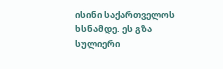ისინი საქართველოს ხსნამდე. ეს გზა სულიერი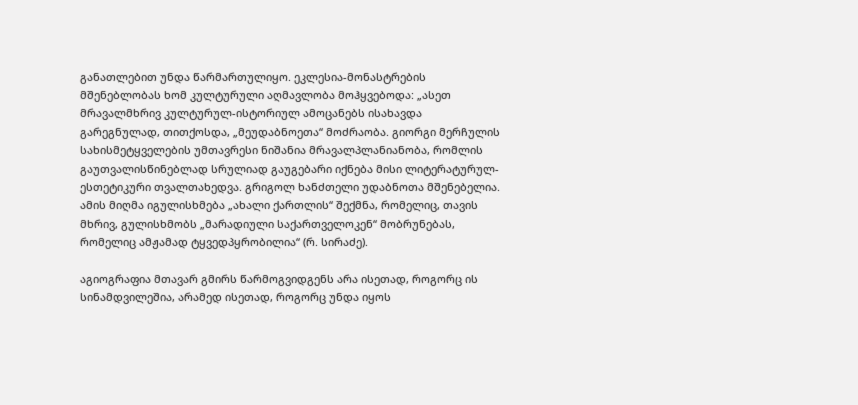განათლებით უნდა წარმართულიყო. ეკლესია-მონასტრების მშენებლობას ხომ კულტურული აღმავლობა მოჰყვებოდა: „ასეთ მრავალმხრივ კულტურულ-ისტორიულ ამოცანებს ისახავდა გარეგნულად, თითქოსდა, „მეუდაბნოეთა“ მოძრაობა. გიორგი მერჩულის სახისმეტყველების უმთავრესი ნიშანია მრავალპლანიანობა, რომლის გაუთვალისწინებლად სრულიად გაუგებარი იქნება მისი ლიტერატურულ-ესთეტიკური თვალთახედვა. გრიგოლ ხანძთელი უდაბნოთა მშენებელია. ამის მიღმა იგულისხმება „ახალი ქართლის“ შექმნა, რომელიც, თავის მხრივ, გულისხმობს „მარადიული საქართველოკენ“ მობრუნებას, რომელიც ამჟამად ტყვედპყრობილია“ (რ. სირაძე).

აგიოგრაფია მთავარ გმირს წარმოგვიდგენს არა ისეთად, როგორც ის სინამდვილეშია, არამედ ისეთად, როგორც უნდა იყოს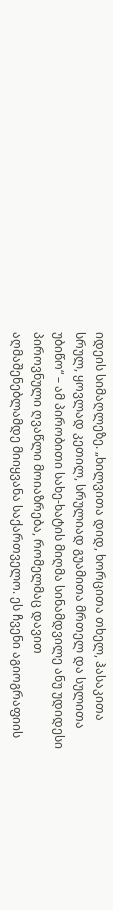იდეის სიმაღლეზე. „ხილვითა დიდ, ხორცითა თხელ, ჰასაკითა სრულ, ყოვლად კეთილ, სრულიად გუამითა მრთელ და სულითა უბიწო“ – ამ პირობითი სახე-ხატის მიღმა სინამდვილე ანუ უდიდესი პიროვნული ღვაწლი მოიაზრება, რომელმაც დავით აღმაშენებლამდე მიიყვანა საქართველო. ეს ჩვენი აგიოგრაფიის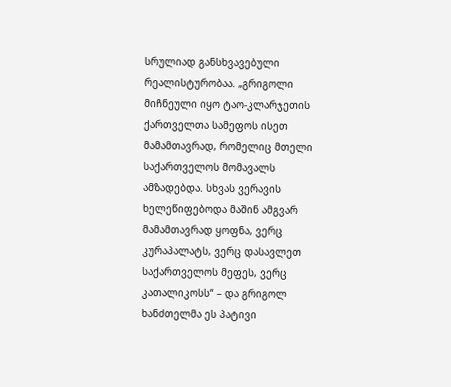სრულიად განსხვავებული რეალისტურობაა. „გრიგოლი მიჩნეული იყო ტაო-კლარჯეთის ქართველთა სამეფოს ისეთ მამამთავრად, რომელიც მთელი საქართველოს მომავალს ამზადებდა. სხვას ვერავის ხელეწიფებოდა მაშინ ამგვარ მამამთავრად ყოფნა, ვერც კურაპალატს, ვერც დასავლეთ საქართველოს მეფეს, ვერც კათალიკოსს“ – და გრიგოლ ხანძთელმა ეს პატივი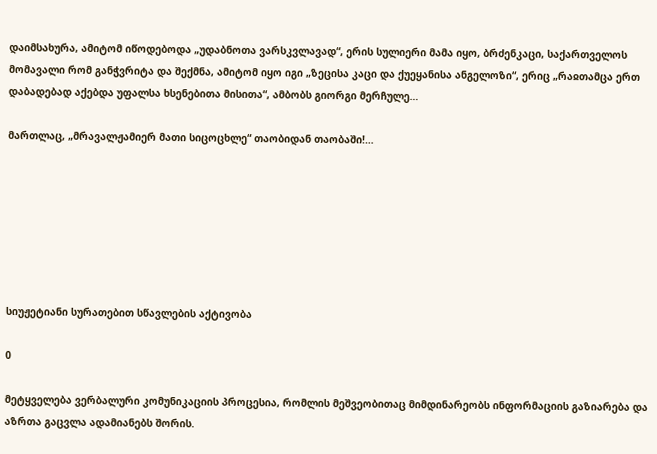დაიმსახურა, ამიტომ იწოდებოდა „უდაბნოთა ვარსკვლავად“, ერის სულიერი მამა იყო, ბრძენკაცი, საქართველოს მომავალი რომ განჭვრიტა და შექმნა, ამიტომ იყო იგი „ზეცისა კაცი და ქუეყანისა ანგელოზი“, ერიც „რაჲთამცა ერთ დაბადებად აქებდა უფალსა ხსენებითა მისითა“, ამბობს გიორგი მერჩულე…

მართლაც, „მრავალჟამიერ მათი სიცოცხლე“ თაობიდან თაობაში!…







სიუჟეტიანი სურათებით სწავლების აქტივობა

0

მეტყველება ვერბალური კომუნიკაციის პროცესია, რომლის მეშვეობითაც მიმდინარეობს ინფორმაციის გაზიარება და აზრთა გაცვლა ადამიანებს შორის.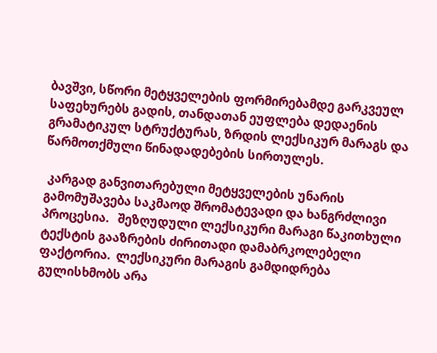ბავშვი, სწორი მეტყველების ფორმირებამდე გარკვეულ საფეხურებს გადის, თანდათან ეუფლება დედაენის გრამატიკულ სტრუქტურას, ზრდის ლექსიკურ მარაგს და წარმოთქმული წინადადებების სირთულეს.

 კარგად განვითარებული მეტყველების უნარის გამომუშავება საკმაოდ შრომატევადი და ხანგრძლივი პროცესია.   შეზღუდული ლექსიკური მარაგი წაკითხული ტექსტის გააზრების ძირითადი დამაბრკოლებელი ფაქტორია.  ლექსიკური მარაგის გამდიდრება გულისხმობს არა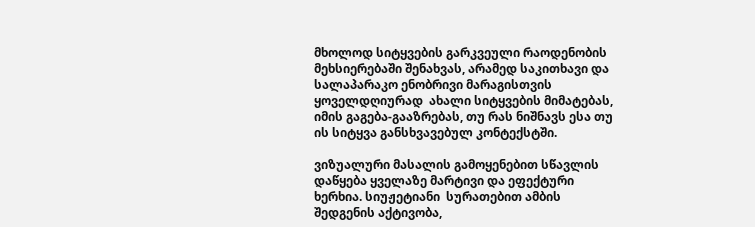მხოლოდ სიტყვების გარკვეული რაოდენობის მეხსიერებაში შენახვას, არამედ საკითხავი და სალაპარაკო ენობრივი მარაგისთვის ყოველდღიურად  ახალი სიტყვების მიმატებას, იმის გაგება-გააზრებას, თუ რას ნიშნავს ესა თუ ის სიტყვა განსხვავებულ კონტექსტში.

ვიზუალური მასალის გამოყენებით სწავლის დაწყება ყველაზე მარტივი და ეფექტური ხერხია. სიუჟეტიანი  სურათებით ამბის შედგენის აქტივობა,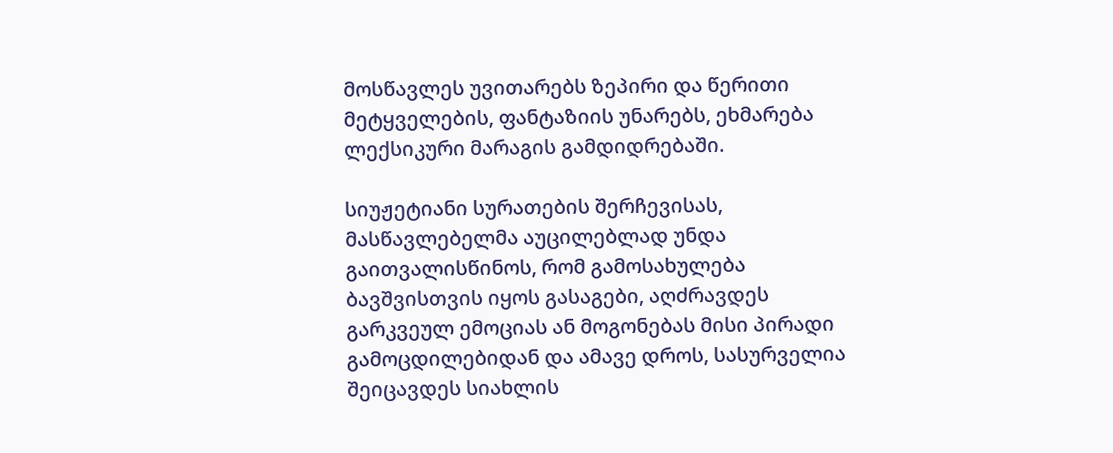მოსწავლეს უვითარებს ზეპირი და წერითი მეტყველების, ფანტაზიის უნარებს, ეხმარება ლექსიკური მარაგის გამდიდრებაში.

სიუჟეტიანი სურათების შერჩევისას, მასწავლებელმა აუცილებლად უნდა გაითვალისწინოს, რომ გამოსახულება ბავშვისთვის იყოს გასაგები, აღძრავდეს გარკვეულ ემოციას ან მოგონებას მისი პირადი გამოცდილებიდან და ამავე დროს, სასურველია შეიცავდეს სიახლის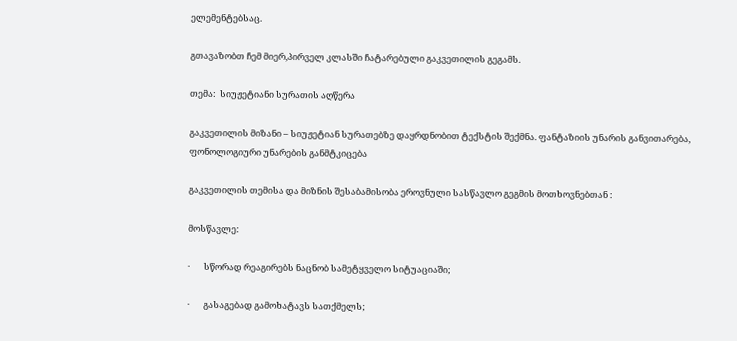ელემენტებსაც.

გთავაზობთ ჩემ მიერ,პირველ კლასში ჩატარებული გაკვეთილის გეგამს.

თემა:  სიუჟეტიანი სურათის აღწერა

გაკვეთილის მიზანი – სიუჟეტიან სურათებზე დაყრდნობით ტექსტის შექმნა. ფანტაზიის უნარის განვითარება, ფონოლოგიური უნარების განმტკიცება

გაკვეთილის თემისა და მიზნის შესაბამისობა ეროვნული სასწავლო გეგმის მოთხოვნებთან :

მოსწავლე:

·       სწორად რეაგირებს ნაცნობ სამეტყველო სიტუაციაში;

·       გასაგებად გამოხატავს სათქმელს;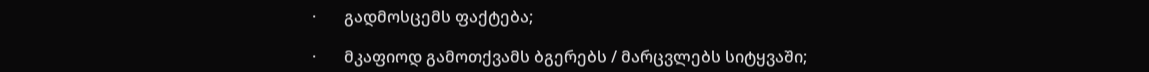·       გადმოსცემს ფაქტება;

·       მკაფიოდ გამოთქვამს ბგერებს / მარცვლებს სიტყვაში;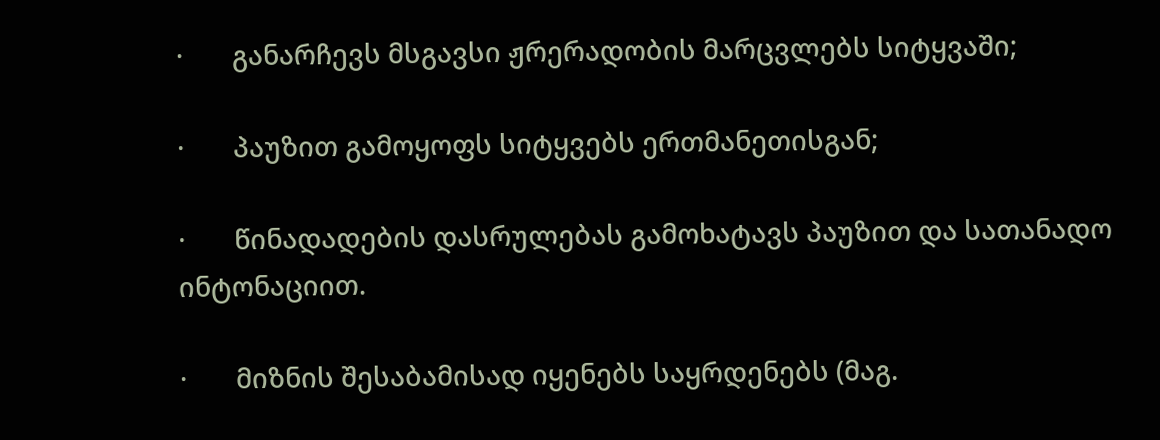·       განარჩევს მსგავსი ჟრერადობის მარცვლებს სიტყვაში;

·       პაუზით გამოყოფს სიტყვებს ერთმანეთისგან;

·       წინადადების დასრულებას გამოხატავს პაუზით და სათანადო ინტონაციით.

·       მიზნის შესაბამისად იყენებს საყრდენებს (მაგ.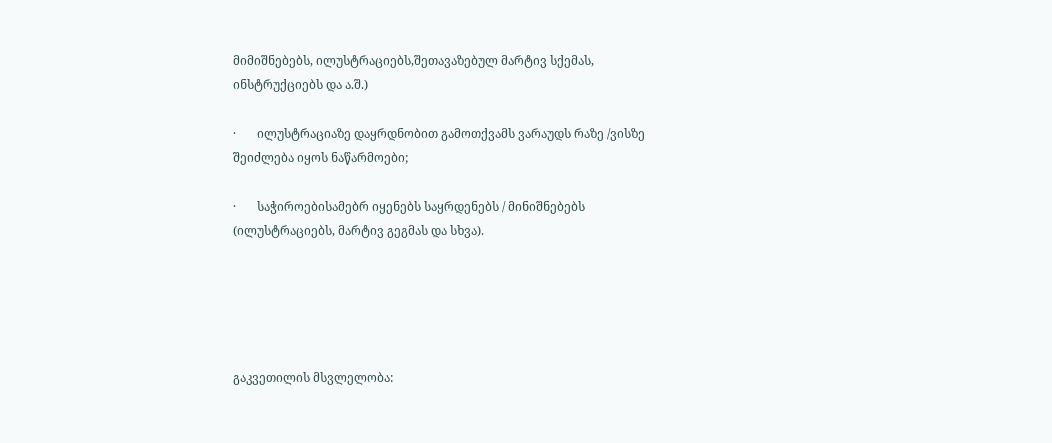მიმიშნებებს, ილუსტრაციებს,შეთავაზებულ მარტივ სქემას, ინსტრუქციებს და ა.შ.)

·       ილუსტრაციაზე დაყრდნობით გამოთქვამს ვარაუდს რაზე /ვისზე შეიძლება იყოს ნაწარმოები;

·       საჭიროებისამებრ იყენებს საყრდენებს / მინიშნებებს (ილუსტრაციებს, მარტივ გეგმას და სხვა).





გაკვეთილის მსვლელობა: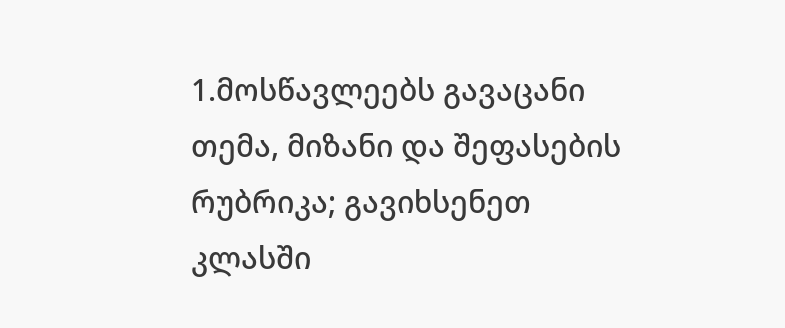1.მოსწავლეებს გავაცანი თემა, მიზანი და შეფასების რუბრიკა; გავიხსენეთ კლასში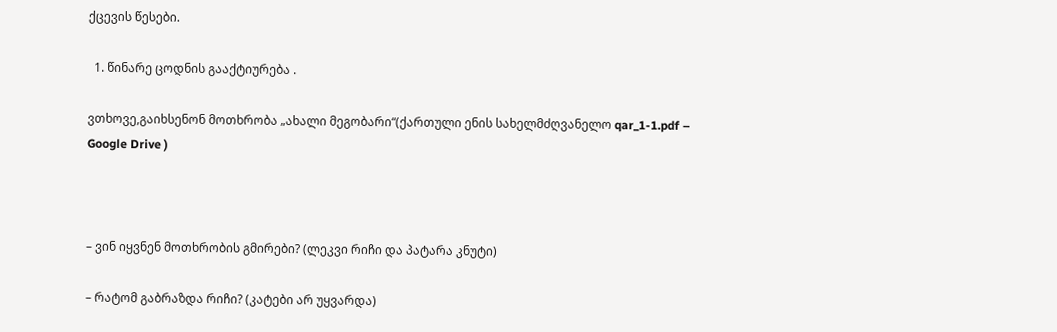ქცევის წესები.

  1. წინარე ცოდნის გააქტიურება .

ვთხოვე,გაიხსენონ მოთხრობა „ახალი მეგობარი“(ქართული ენის სახელმძღვანელო qar_1-1.pdf – Google Drive )



– ვინ იყვნენ მოთხრობის გმირები? (ლეკვი რიჩი და პატარა კნუტი)

– რატომ გაბრაზდა რიჩი? (კატები არ უყვარდა)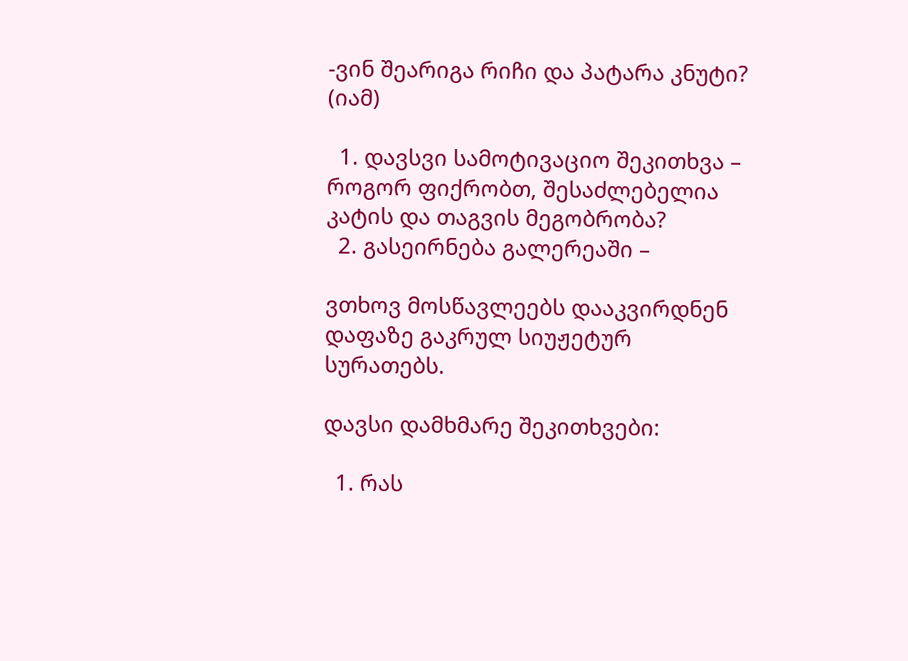-ვინ შეარიგა რიჩი და პატარა კნუტი? (იამ)

  1. დავსვი სამოტივაციო შეკითხვა – როგორ ფიქრობთ, შესაძლებელია კატის და თაგვის მეგობრობა?
  2. გასეირნება გალერეაში –

ვთხოვ მოსწავლეებს დააკვირდნენ დაფაზე გაკრულ სიუჟეტურ სურათებს.

დავსი დამხმარე შეკითხვები:

  1. რას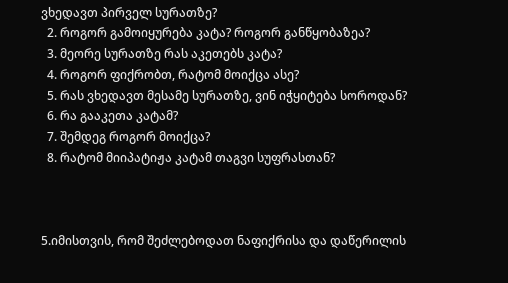ვხედავთ პირველ სურათზე?
  2. როგორ გამოიყურება კატა? როგორ განწყობაზეა?
  3. მეორე სურათზე რას აკეთებს კატა?
  4. როგორ ფიქრობთ, რატომ მოიქცა ასე?
  5. რას ვხედავთ მესამე სურათზე, ვინ იჭყიტება სოროდან?
  6. რა გააკეთა კატამ?
  7. შემდეგ როგორ მოიქცა?
  8. რატომ მიიპატიჟა კატამ თაგვი სუფრასთან?



5.იმისთვის, რომ შეძლებოდათ ნაფიქრისა და დაწერილის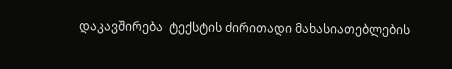დაკავშირება  ტექსტის ძირითადი მახასიათებლების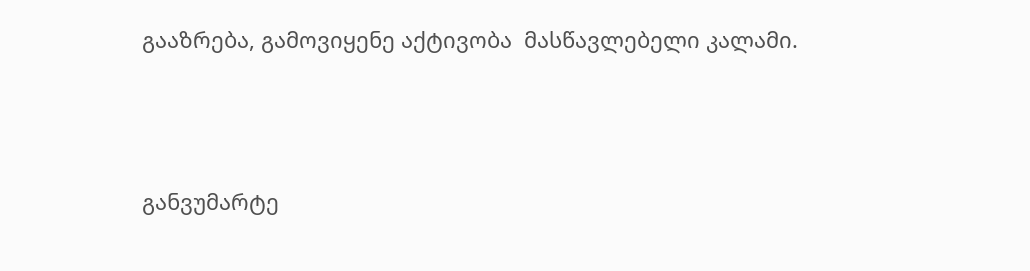გააზრება, გამოვიყენე აქტივობა  მასწავლებელი კალამი.



განვუმარტე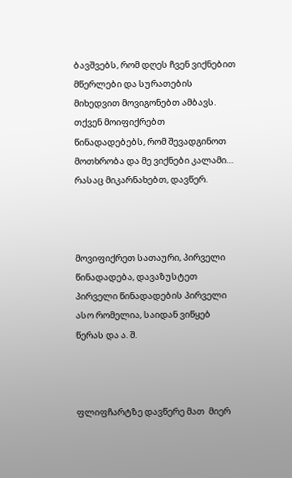ბავშვებს, რომ დღეს ჩვენ ვიქნებით მწერლები და სურათების მიხედვით მოვიგონებთ ამბავს. თქვენ მოიფიქრებთ წინადადებებს, რომ შევადგინოთ მოთხრობა და მე ვიქნები კალამი…  რასაც მიკარნახებთ, დავწერ.



მოვიფიქრეთ სათაური, პირველი წინადადება, დავაზუსტეთ პირველი წინადადების პირველი ასო რომელია, საიდან ვიწყებ წერას და ა. შ.



ფლიფჩარტზე დავწერე მათ  მიერ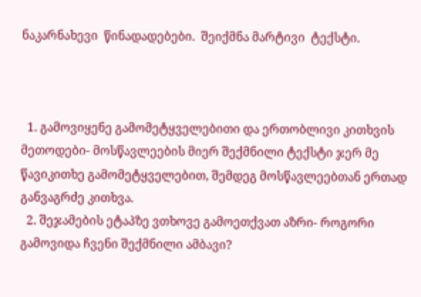ნაკარნახევი  წინადადებები.  შეიქმნა მარტივი  ტექსტი.



  1. გამოვიყენე გამომეტყველებითი და ერთობლივი კითხვის მეთოდები- მოსწავლეების მიერ შექმნილი ტექსტი ჯერ მე წავიკითხე გამომეტყველებით, შემდეგ მოსწავლეებთან ერთად განვაგრძე კითხვა.
  2. შეჯამების ეტაპზე ვთხოვე გამოეთქვათ აზრი- როგორი გამოვიდა ჩვენი შექმნილი ამბავი?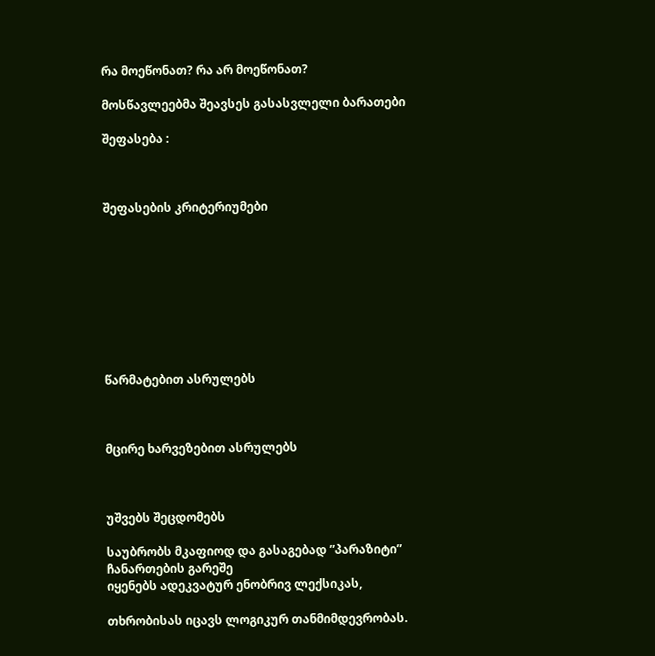რა მოეწონათ? რა არ მოეწონათ?

მოსწავლეებმა შეავსეს გასასვლელი ბარათები

შეფასება :



შეფასების კრიტერიუმები









წარმატებით ასრულებს



მცირე ხარვეზებით ასრულებს



უშვებს შეცდომებს

საუბრობს მკაფიოდ და გასაგებად ”პარაზიტი” ჩანართების გარეშე
იყენებს ადეკვატურ ენობრივ ლექსიკას,

თხრობისას იცავს ლოგიკურ თანმიმდევრობას.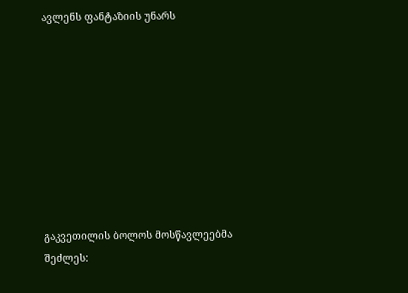ავლენს ფანტაზიის უნარს









გაკვეთილის ბოლოს მოსწავლეებმა შეძლეს: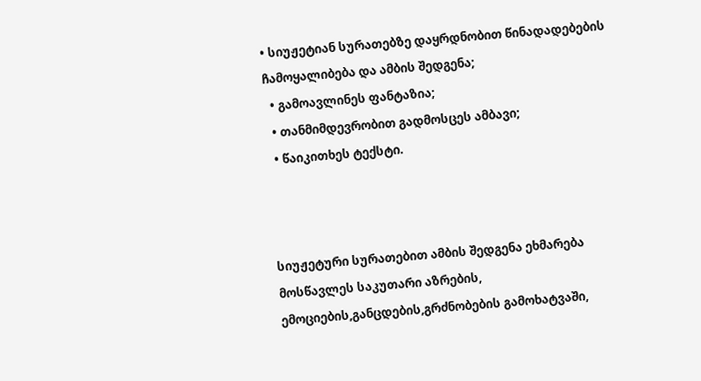• სიუჟეტიან სურათებზე დაყრდნობით წინადადებების ჩამოყალიბება და ამბის შედგენა;
  • გამოავლინეს ფანტაზია;
  • თანმიმდევრობით გადმოსცეს ამბავი;
  • წაიკითხეს ტექსტი.



სიუჟეტური სურათებით ამბის შედგენა ეხმარება მოსწავლეს საკუთარი აზრების, ემოციების,განცდების,გრძნობების გამოხატვაში,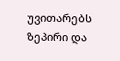უვითარებს ზეპირი და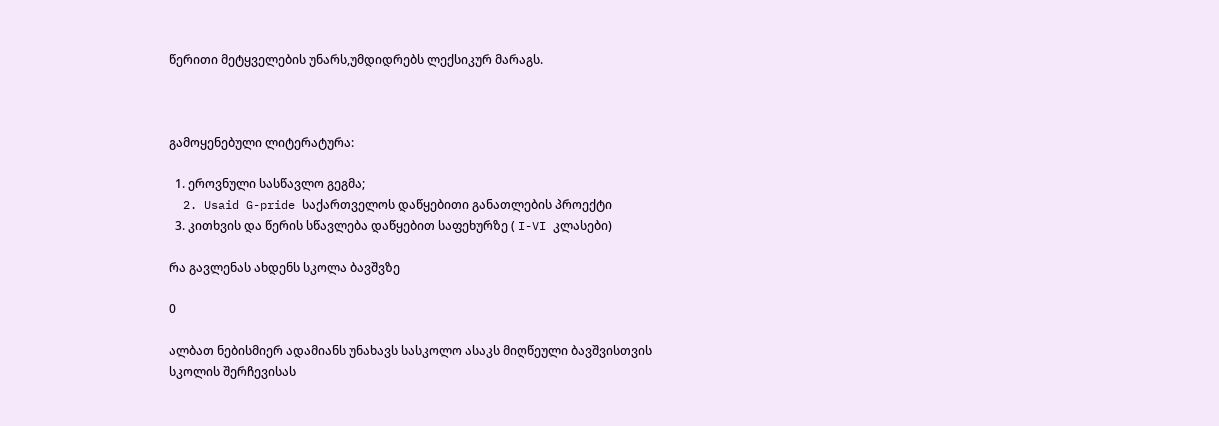წერითი მეტყველების უნარს,უმდიდრებს ლექსიკურ მარაგს.



გამოყენებული ლიტერატურა:

  1. ეროვნული სასწავლო გეგმა;
  2. Usaid G-pride საქართველოს დაწყებითი განათლების პროექტი
  3. კითხვის და წერის სწავლება დაწყებით საფეხურზე ( I-VI კლასები)

რა გავლენას ახდენს სკოლა ბავშვზე

0

ალბათ ნებისმიერ ადამიანს უნახავს სასკოლო ასაკს მიღწეული ბავშვისთვის სკოლის შერჩევისას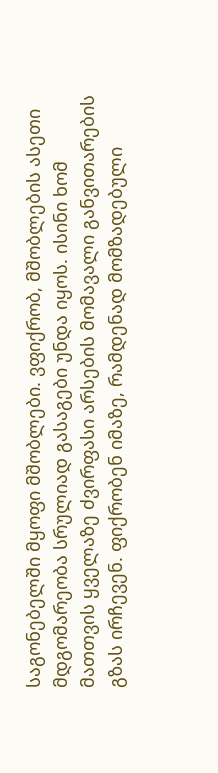საგონებელში მყოფი მშობლები. ვფიქრობ, მშობლების ასეთი მდგომარეობა სრულიად გასაგები უნდა იყოს. ისინი ხომ მათთვის ყველაზე ძვირფასი არსების მომავალი განვითარების გზას ირჩევენ. ფიქრობენ იმაზე, რამდენად მომზადებული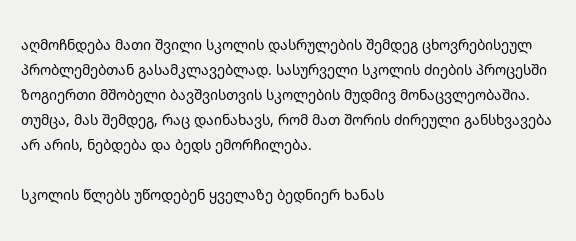აღმოჩნდება მათი შვილი სკოლის დასრულების შემდეგ ცხოვრებისეულ პრობლემებთან გასამკლავებლად. სასურველი სკოლის ძიების პროცესში ზოგიერთი მშობელი ბავშვისთვის სკოლების მუდმივ მონაცვლეობაშია. თუმცა, მას შემდეგ, რაც დაინახავს, რომ მათ შორის ძირეული განსხვავება არ არის, ნებდება და ბედს ემორჩილება.

სკოლის წლებს უწოდებენ ყველაზე ბედნიერ ხანას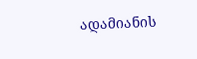ადამიანის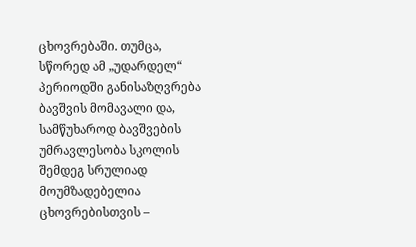ცხოვრებაში. თუმცა, სწორედ ამ „უდარდელ“ პერიოდში განისაზღვრება ბავშვის მომავალი და, სამწუხაროდ ბავშვების უმრავლესობა სკოლის შემდეგ სრულიად მოუმზადებელია ცხოვრებისთვის –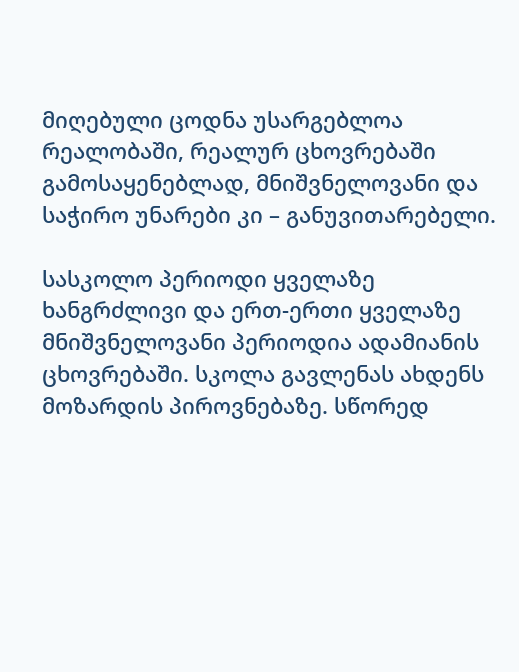მიღებული ცოდნა უსარგებლოა რეალობაში, რეალურ ცხოვრებაში გამოსაყენებლად, მნიშვნელოვანი და საჭირო უნარები კი – განუვითარებელი.

სასკოლო პერიოდი ყველაზე ხანგრძლივი და ერთ-ერთი ყველაზე მნიშვნელოვანი პერიოდია ადამიანის ცხოვრებაში. სკოლა გავლენას ახდენს მოზარდის პიროვნებაზე. სწორედ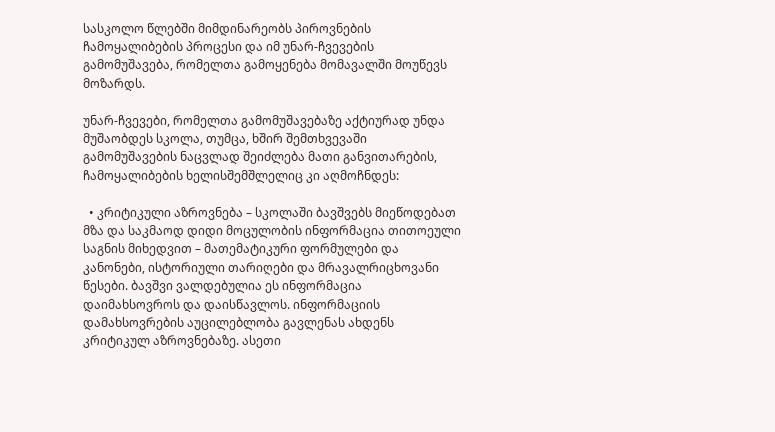სასკოლო წლებში მიმდინარეობს პიროვნების ჩამოყალიბების პროცესი და იმ უნარ-ჩვევების გამომუშავება, რომელთა გამოყენება მომავალში მოუწევს მოზარდს.

უნარ-ჩვევები, რომელთა გამომუშავებაზე აქტიურად უნდა მუშაობდეს სკოლა, თუმცა, ხშირ შემთხვევაში გამომუშავების ნაცვლად შეიძლება მათი განვითარების, ჩამოყალიბების ხელისშემშლელიც კი აღმოჩნდეს:

  • კრიტიკული აზროვნება – სკოლაში ბავშვებს მიეწოდებათ მზა და საკმაოდ დიდი მოცულობის ინფორმაცია თითოეული საგნის მიხედვით – მათემატიკური ფორმულები და კანონები, ისტორიული თარიღები და მრავალრიცხოვანი წესები. ბავშვი ვალდებულია ეს ინფორმაცია დაიმახსოვროს და დაისწავლოს. ინფორმაციის დამახსოვრების აუცილებლობა გავლენას ახდენს კრიტიკულ აზროვნებაზე. ასეთი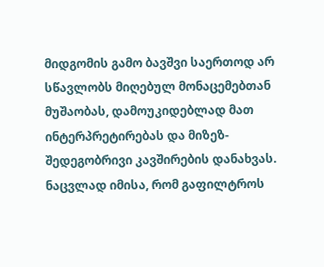მიდგომის გამო ბავშვი საერთოდ არ სწავლობს მიღებულ მონაცემებთან მუშაობას, დამოუკიდებლად მათ ინტერპრეტირებას და მიზეზ-შედეგობრივი კავშირების დანახვას. ნაცვლად იმისა, რომ გაფილტროს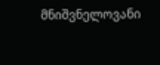მნიშვნელოვანი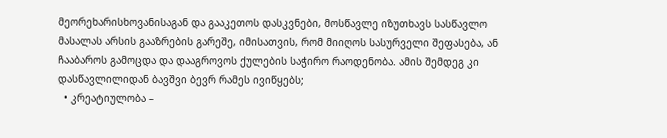მეორეხარისხოვანისაგან და გააკეთოს დასკვნები, მოსწავლე იზუთხავს სასწავლო მასალას არსის გააზრების გარეშე, იმისათვის, რომ მიიღოს სასურველი შეფასება, ან ჩააბაროს გამოცდა და დააგროვოს ქულების საჭირო რაოდენობა. ამის შემდეგ კი დასწავლილიდან ბავშვი ბევრ რამეს ივიწყებს;
  • კრეატიულობა –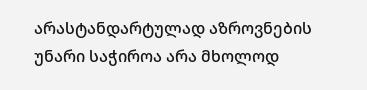არასტანდარტულად აზროვნების უნარი საჭიროა არა მხოლოდ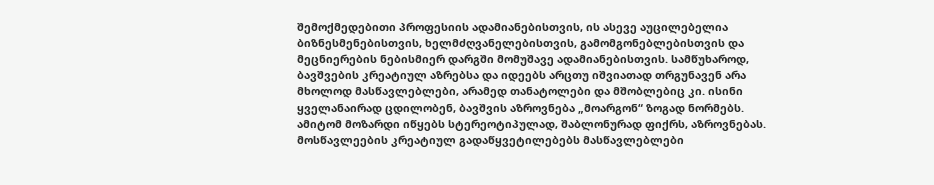შემოქმედებითი პროფესიის ადამიანებისთვის, ის ასევე აუცილებელია ბიზნესმენებისთვის, ხელმძღვანელებისთვის, გამომგონებლებისთვის და მეცნიერების ნებისმიერ დარგში მომუშავე ადამიანებისთვის. სამწუხაროდ, ბავშვების კრეატიულ აზრებსა და იდეებს არცთუ იშვიათად თრგუნავენ არა მხოლოდ მასწავლებლები, არამედ თანატოლები და მშობლებიც კი. ისინი ყველანაირად ცდილობენ, ბავშვის აზროვნება „მოარგონ“ ზოგად ნორმებს. ამიტომ მოზარდი იწყებს სტერეოტიპულად, შაბლონურად ფიქრს, აზროვნებას. მოსწავლეების კრეატიულ გადაწყვეტილებებს მასწავლებლები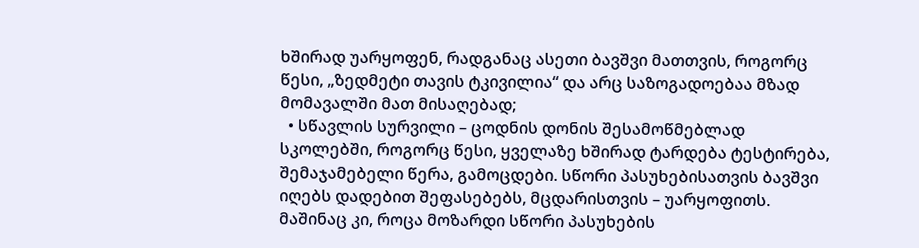ხშირად უარყოფენ, რადგანაც ასეთი ბავშვი მათთვის, როგორც წესი, „ზედმეტი თავის ტკივილია“ და არც საზოგადოებაა მზად მომავალში მათ მისაღებად;
  • სწავლის სურვილი – ცოდნის დონის შესამოწმებლად სკოლებში, როგორც წესი, ყველაზე ხშირად ტარდება ტესტირება, შემაჯამებელი წერა, გამოცდები. სწორი პასუხებისათვის ბავშვი იღებს დადებით შეფასებებს, მცდარისთვის – უარყოფითს. მაშინაც კი, როცა მოზარდი სწორი პასუხების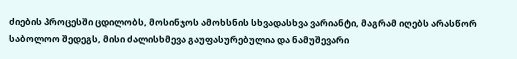ძიების პროცესში ცდილობს, მოსინჯოს ამოხსნის სხვადასხვა ვარიანტი, მაგრამ იღებს არასწორ საბოლოო შედეგს, მისი ძალისხმევა გაუფასურებულია და ნამუშევარი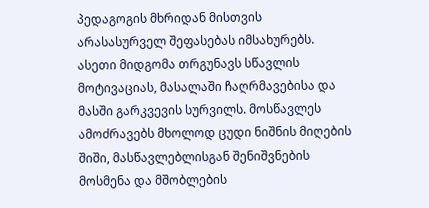პედაგოგის მხრიდან მისთვის არასასურველ შეფასებას იმსახურებს. ასეთი მიდგომა თრგუნავს სწავლის მოტივაციას, მასალაში ჩაღრმავებისა და მასში გარკვევის სურვილს. მოსწავლეს ამოძრავებს მხოლოდ ცუდი ნიშნის მიღების შიში, მასწავლებლისგან შენიშვნების მოსმენა და მშობლების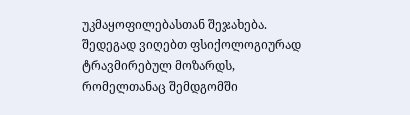უკმაყოფილებასთან შეჯახება. შედეგად ვიღებთ ფსიქოლოგიურად ტრავმირებულ მოზარდს, რომელთანაც შემდგომში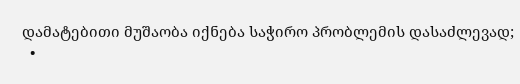დამატებითი მუშაობა იქნება საჭირო პრობლემის დასაძლევად;
  •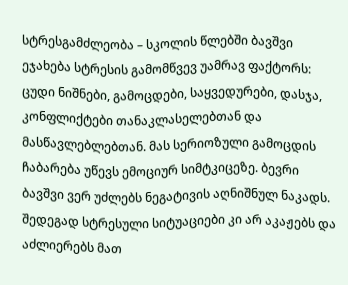სტრესგამძლეობა – სკოლის წლებში ბავშვი ეჯახება სტრესის გამომწვევ უამრავ ფაქტორს: ცუდი ნიშნები, გამოცდები, საყვედურები, დასჯა, კონფლიქტები თანაკლასელებთან და მასწავლებლებთან. მას სერიოზული გამოცდის ჩაბარება უწევს ემოციურ სიმტკიცეზე. ბევრი ბავშვი ვერ უძლებს ნეგატივის აღნიშნულ ნაკადს. შედეგად სტრესული სიტუაციები კი არ აკაჟებს და აძლიერებს მათ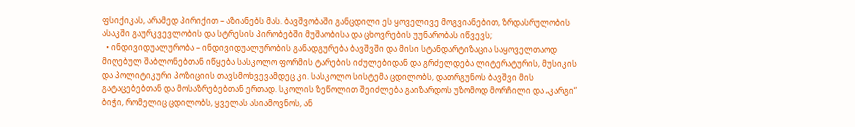ფსიქიკას, არამედ პირიქით – აზიანებს მას. ბავშვობაში განცდილი ეს ყოველივე მოგვიანებით, ზრდასრულობის ასაკში გაურკვევლობის და სტრესის პირობებში მუშაობისა და ცხოვრების უუნარობას იწვევს;
  • ინდივიდუალურობა – ინდივიდუალურობის განადგურება ბავშვში და მისი სტანდარტიზაცია საყოველთაოდ მიღებულ შაბლონებთან იწყება სასკოლო ფორმის ტარების იძულებიდან და გრძელდება ლიტერატურის, მუსიკის და პოლიტიკური პოზიციის თავსმოხვევამდეც კი. სასკოლო სისტემა ცდილობს, დათრგუნოს ბავშვი მის გატაცებებთან და მოსაზრებებთან ერთად. სკოლის ზეწოლით შეიძლება გაიზარდოს უზომოდ მორჩილი და „კარგი“ ბიჭი, რომელიც ცდილობს, ყველას ასიამოვნოს, ან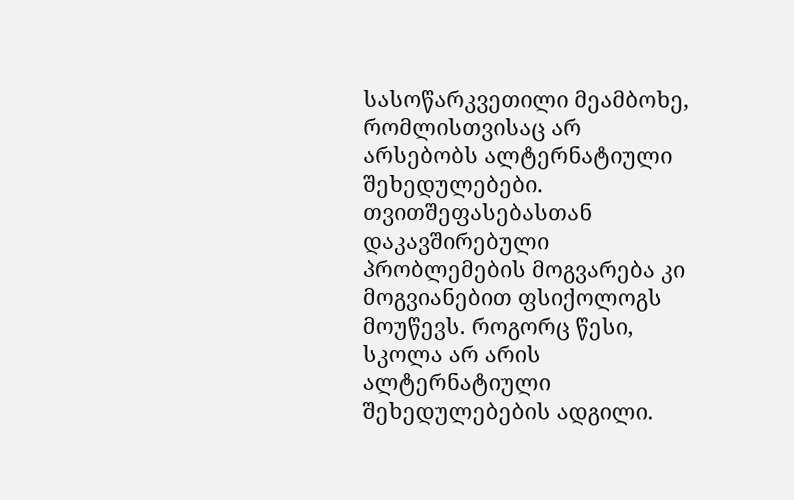სასოწარკვეთილი მეამბოხე, რომლისთვისაც არ არსებობს ალტერნატიული შეხედულებები. თვითშეფასებასთან დაკავშირებული პრობლემების მოგვარება კი მოგვიანებით ფსიქოლოგს მოუწევს. როგორც წესი, სკოლა არ არის ალტერნატიული შეხედულებების ადგილი.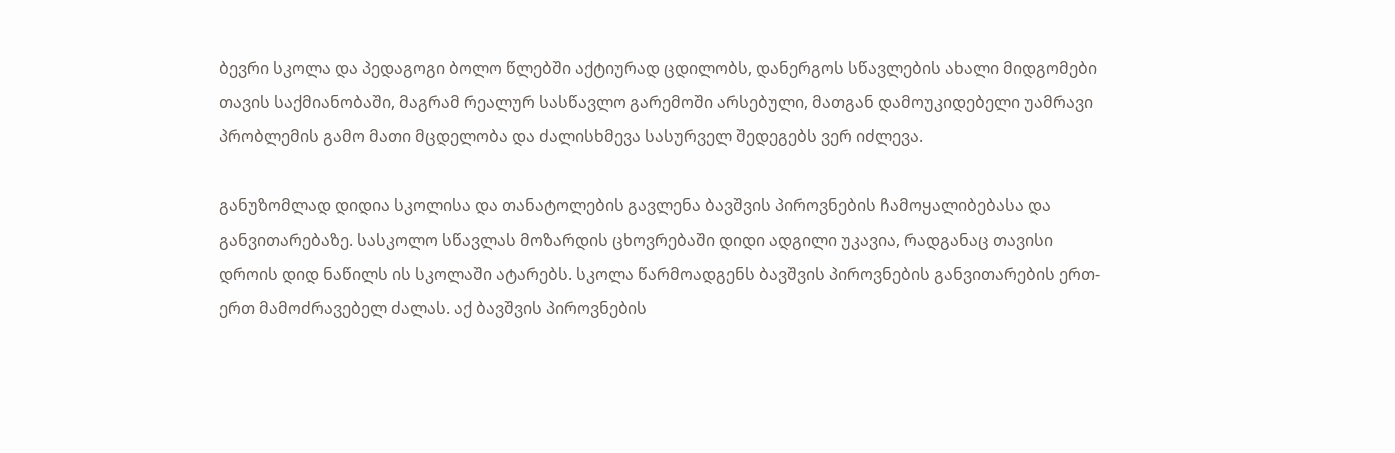ბევრი სკოლა და პედაგოგი ბოლო წლებში აქტიურად ცდილობს, დანერგოს სწავლების ახალი მიდგომები თავის საქმიანობაში, მაგრამ რეალურ სასწავლო გარემოში არსებული, მათგან დამოუკიდებელი უამრავი პრობლემის გამო მათი მცდელობა და ძალისხმევა სასურველ შედეგებს ვერ იძლევა.

განუზომლად დიდია სკოლისა და თანატოლების გავლენა ბავშვის პიროვნების ჩამოყალიბებასა და განვითარებაზე. სასკოლო სწავლას მოზარდის ცხოვრებაში დიდი ადგილი უკავია, რადგანაც თავისი დროის დიდ ნაწილს ის სკოლაში ატარებს. სკოლა წარმოადგენს ბავშვის პიროვნების განვითარების ერთ-ერთ მამოძრავებელ ძალას. აქ ბავშვის პიროვნების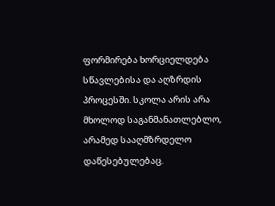ფორმირება ხორციელდება სწავლებისა და აღზრდის პროცესში. სკოლა არის არა მხოლოდ საგანმანათლებლო, არამედ სააღმზრდელო დაწესებულებაც.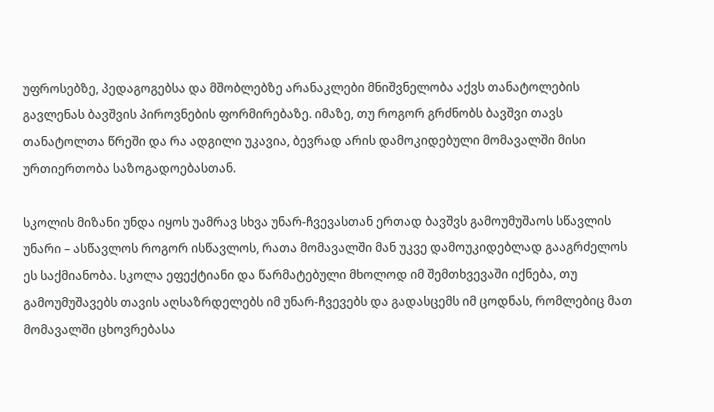უფროსებზე, პედაგოგებსა და მშობლებზე არანაკლები მნიშვნელობა აქვს თანატოლების გავლენას ბავშვის პიროვნების ფორმირებაზე. იმაზე, თუ როგორ გრძნობს ბავშვი თავს თანატოლთა წრეში და რა ადგილი უკავია, ბევრად არის დამოკიდებული მომავალში მისი ურთიერთობა საზოგადოებასთან.

სკოლის მიზანი უნდა იყოს უამრავ სხვა უნარ-ჩვევასთან ერთად ბავშვს გამოუმუშაოს სწავლის უნარი – ასწავლოს როგორ ისწავლოს, რათა მომავალში მან უკვე დამოუკიდებლად გააგრძელოს ეს საქმიანობა. სკოლა ეფექტიანი და წარმატებული მხოლოდ იმ შემთხვევაში იქნება, თუ გამოუმუშავებს თავის აღსაზრდელებს იმ უნარ-ჩვევებს და გადასცემს იმ ცოდნას, რომლებიც მათ მომავალში ცხოვრებასა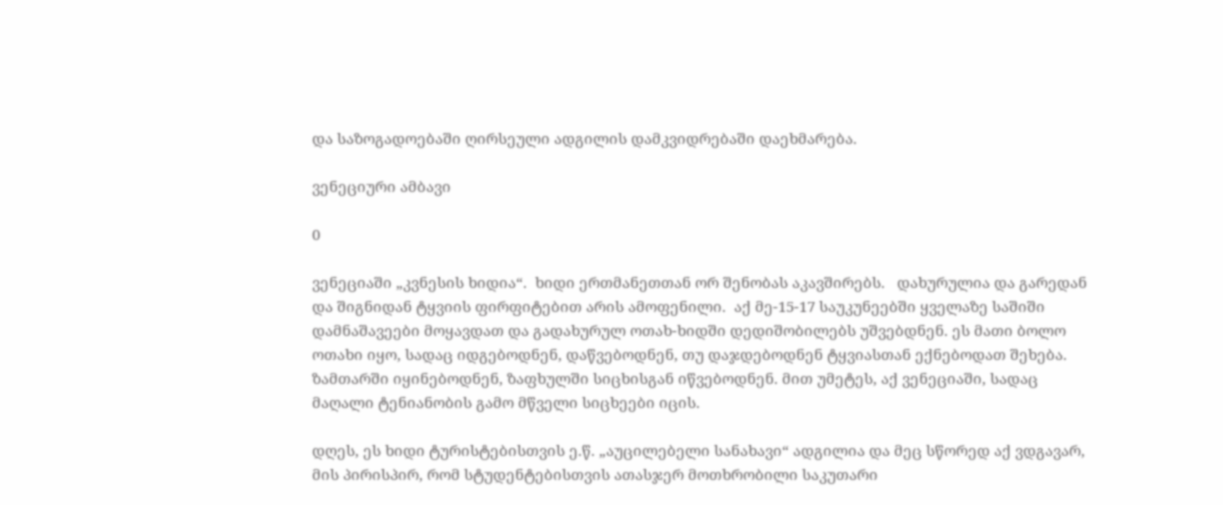და საზოგადოებაში ღირსეული ადგილის დამკვიდრებაში დაეხმარება.

ვენეციური ამბავი

0

ვენეციაში „კვნესის ხიდია“.  ხიდი ერთმანეთთან ორ შენობას აკავშირებს.   დახურულია და გარედან და შიგნიდან ტყვიის ფირფიტებით არის ამოფენილი.  აქ მე-15-17 საუკუნეებში ყველაზე საშიში დამნაშავეები მოყავდათ და გადახურულ ოთახ-ხიდში დედიშობილებს უშვებდნენ. ეს მათი ბოლო ოთახი იყო, სადაც იდგებოდნენ, დაწვებოდნენ, თუ დაჯდებოდნენ ტყვიასთან ექნებოდათ შეხება. ზამთარში იყინებოდნენ, ზაფხულში სიცხისგან იწვებოდნენ. მით უმეტეს, აქ ვენეციაში, სადაც მაღალი ტენიანობის გამო მწველი სიცხეები იცის.

დღეს, ეს ხიდი ტურისტებისთვის ე.წ. „აუცილებელი სანახავი“ ადგილია და მეც სწორედ აქ ვდგავარ, მის პირისპირ, რომ სტუდენტებისთვის ათასჯერ მოთხრობილი საკუთარი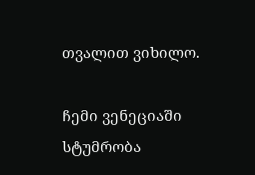თვალით ვიხილო.

ჩემი ვენეციაში სტუმრობა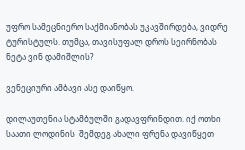უფრო სამეცნიერო საქმიანობას უკავშირდება, ვიდრე ტურისტულს. თუმცა, თავისუფალ დროს სეირნობას ნეტა ვინ დამიშლის?

ვენეციური ამბავი ასე დაიწყო.

დილაუთენია სტამბულში გადავფრინდით. იქ ოთხი საათი ლოდინის  შემდეგ ახალი ფრენა დავიწყეთ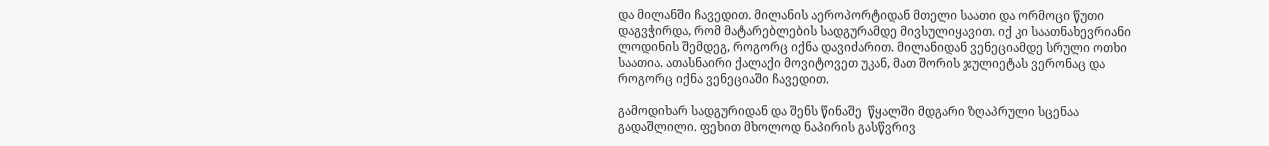და მილანში ჩავედით. მილანის აეროპორტიდან მთელი საათი და ორმოცი წუთი დაგვჭირდა, რომ მატარებლების სადგურამდე მივსულიყავით. იქ კი საათნახევრიანი ლოდინის შემდეგ, როგორც იქნა დავიძარით. მილანიდან ვენეციამდე სრული ოთხი საათია. ათასნაირი ქალაქი მოვიტოვეთ უკან, მათ შორის ჯულიეტას ვერონაც და როგორც იქნა ვენეციაში ჩავედით.

გამოდიხარ სადგურიდან და შენს წინაშე  წყალში მდგარი ზღაპრული სცენაა გადაშლილი. ფეხით მხოლოდ ნაპირის გასწვრივ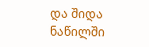და შიდა ნაწილში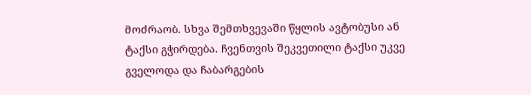მოძრაობ. სხვა შემთხვევაში წყლის ავტობუსი ან ტაქსი გჭირდება. ჩვენთვის შეკვეთილი ტაქსი უკვე გველოდა და ჩაბარგების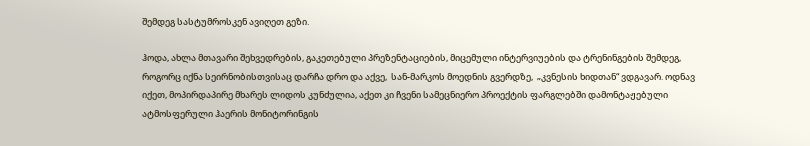შემდეგ სასტუმროსკენ ავიღეთ გეზი.

ჰოდა, ახლა მთავარი შეხვედრების, გაკეთებული პრეზენტაციების, მიცემული ინტერვიუების და ტრენინგების შემდეგ, როგორც იქნა სეირნობისთვისაც დარჩა დრო და აქვე,  სან-მარკოს მოედნის გვერდზე,  „კვნესის ხიდთან“ ვდგავარ. ოდნავ იქეთ, მოპირდაპირე მხარეს ლიდოს კუნძულია, აქეთ კი ჩვენი სამეცნიერო პროექტის ფარგლებში დამონტაჟებული ატმოსფერული ჰაერის მონიტორინგის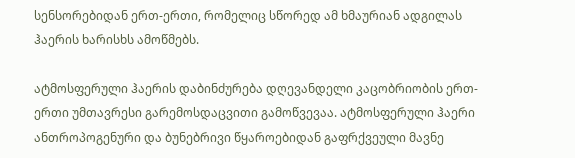სენსორებიდან ერთ-ერთი, რომელიც სწორედ ამ ხმაურიან ადგილას ჰაერის ხარისხს ამოწმებს.

ატმოსფერული ჰაერის დაბინძურება დღევანდელი კაცობრიობის ერთ-ერთი უმთავრესი გარემოსდაცვითი გამოწვევაა. ატმოსფერული ჰაერი ანთროპოგენური და ბუნებრივი წყაროებიდან გაფრქვეული მავნე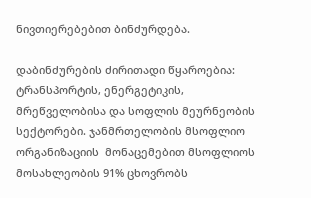ნივთიერებებით ბინძურდება.

დაბინძურების ძირითადი წყაროებია: ტრანსპორტის, ენერგეტიკის, მრეწველობისა და სოფლის მეურნეობის სექტორები. ჯანმრთელობის მსოფლიო ორგანიზაციის  მონაცემებით მსოფლიოს მოსახლეობის 91% ცხოვრობს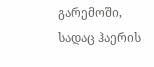გარემოში, სადაც ჰაერის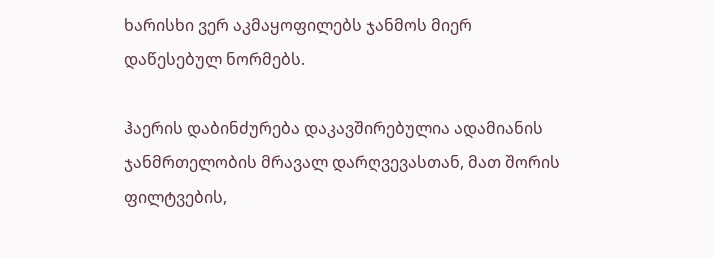ხარისხი ვერ აკმაყოფილებს ჯანმოს მიერ დაწესებულ ნორმებს.

ჰაერის დაბინძურება დაკავშირებულია ადამიანის ჯანმრთელობის მრავალ დარღვევასთან, მათ შორის ფილტვების,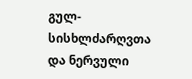გულ-სისხლძარღვთა და ნერვული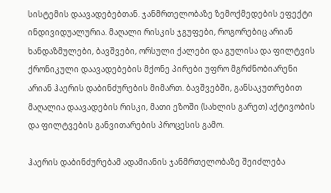სისტემის დაავადებებთან. ჯანმრთელობაზე ზემოქმედების ეფექტი ინდივიდუალურია. მაღალი რისკის ჯგუფები, როგორებიც არიან ხანდაზმულები, ბავშვები, ორსული ქალები და გულისა და ფილტვის ქრონიკული დაავადებების მქონე პირები უფრო მგრძნობიარენი არიან ჰაერის დაბინძურების მიმართ. ბავშვებში, განსაკუთრებით მაღალია დაავადების რისკი, მათი ეზოში (სახლის გარეთ) აქტივობის და ფილტვების განვითარების პროცესის გამო.

ჰაერის დაბინძურებამ ადამიანის ჯანმრთელობაზე შეიძლება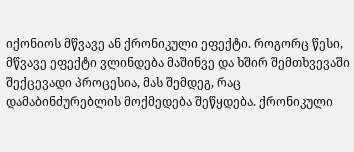იქონიოს მწვავე ან ქრონიკული ეფექტი. როგორც წესი, მწვავე ეფექტი ვლინდება მაშინვე და ხშირ შემთხვევაში შექცევადი პროცესია, მას შემდეგ, რაც დამაბინძურებლის მოქმედება შეწყდება. ქრონიკული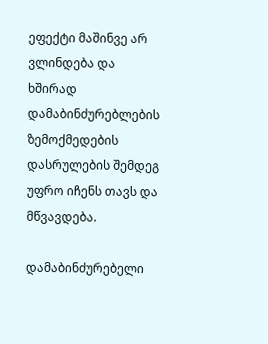ეფექტი მაშინვე არ ვლინდება და ხშირად დამაბინძურებლების ზემოქმედების დასრულების შემდეგ უფრო იჩენს თავს და მწვავდება.

დამაბინძურებელი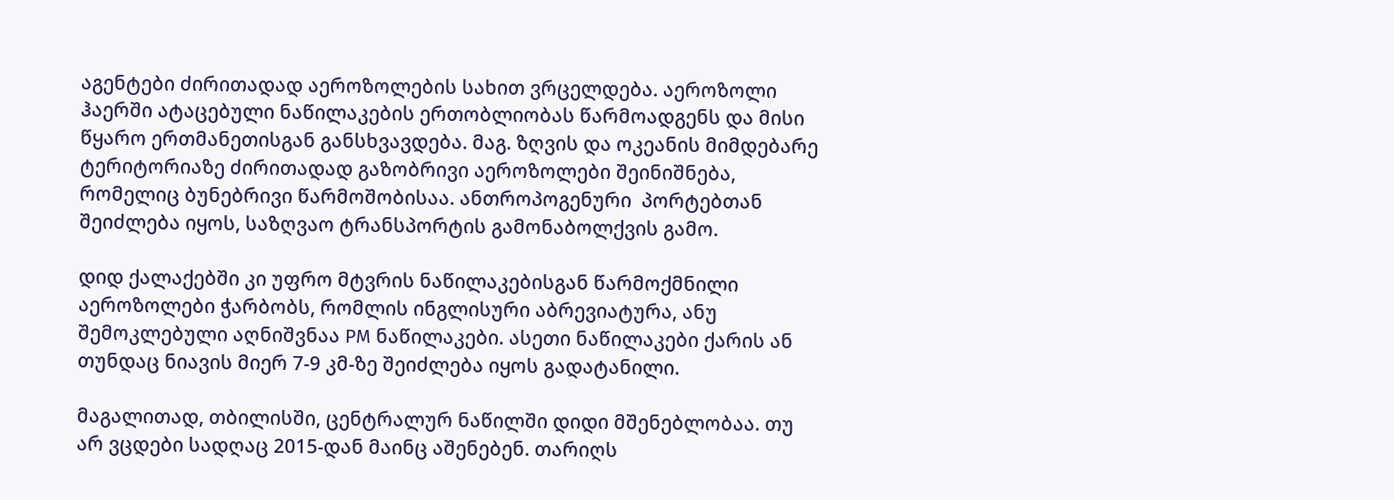აგენტები ძირითადად აეროზოლების სახით ვრცელდება. აეროზოლი ჰაერში ატაცებული ნაწილაკების ერთობლიობას წარმოადგენს და მისი წყარო ერთმანეთისგან განსხვავდება. მაგ. ზღვის და ოკეანის მიმდებარე ტერიტორიაზე ძირითადად გაზობრივი აეროზოლები შეინიშნება, რომელიც ბუნებრივი წარმოშობისაა. ანთროპოგენური  პორტებთან შეიძლება იყოს, საზღვაო ტრანსპორტის გამონაბოლქვის გამო.

დიდ ქალაქებში კი უფრო მტვრის ნაწილაკებისგან წარმოქმნილი აეროზოლები ჭარბობს, რომლის ინგლისური აბრევიატურა, ანუ შემოკლებული აღნიშვნაა PM ნაწილაკები. ასეთი ნაწილაკები ქარის ან თუნდაც ნიავის მიერ 7-9 კმ-ზე შეიძლება იყოს გადატანილი.

მაგალითად, თბილისში, ცენტრალურ ნაწილში დიდი მშენებლობაა. თუ არ ვცდები სადღაც 2015-დან მაინც აშენებენ. თარიღს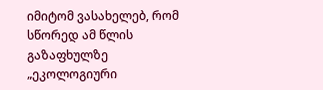იმიტომ ვასახელებ, რომ სწორედ ამ წლის გაზაფხულზე  „ეკოლოგიური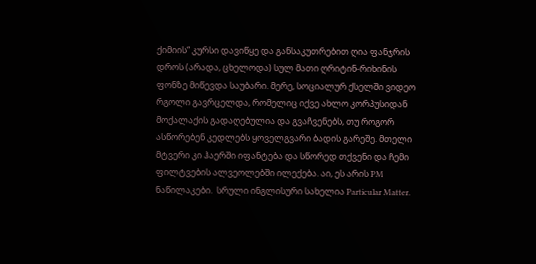ქიმიის“ კურსი დავიწყე და განსაკუთრებით ღია ფანჯრის დროს (არადა, ცხელოდა) სულ მათი ღრიტინ-რიხინის ფონზე მიწევდა საუბარი. მერე, სოციალურ ქსელში ვიდეო რგოლი გავრცელდა, რომელიც იქვე ახლო კორპუსიდან მოქალაქის გადაღებულია და გვაჩვენებს, თუ როგორ ასწორებენ კედლებს ყოველგვარი ბადის გარეშე. მთელი მტვერი კი ჰაერში იფანტება და სწორედ თქვენი და ჩემი ფილტვების ალვეოლებში ილექება. აი, ეს არის PM ნაწილაკები.  სრული ინგლისური სახელია Particular Matter.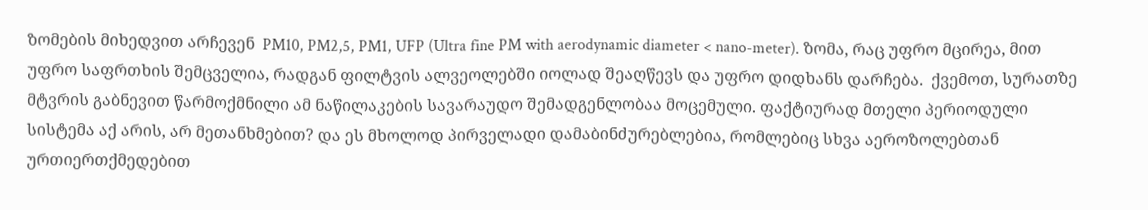ზომების მიხედვით არჩევენ  PM10, PM2,5, PM1, UFP (Ultra fine PM with aerodynamic diameter < nano-meter). ზომა, რაც უფრო მცირეა, მით უფრო საფრთხის შემცველია, რადგან ფილტვის ალვეოლებში იოლად შეაღწევს და უფრო დიდხანს დარჩება.  ქვემოთ, სურათზე მტვრის გაბნევით წარმოქმნილი ამ ნაწილაკების სავარაუდო შემადგენლობაა მოცემული. ფაქტიურად მთელი პერიოდული სისტემა აქ არის, არ მეთანხმებით? და ეს მხოლოდ პირველადი დამაბინძურებლებია, რომლებიც სხვა აეროზოლებთან ურთიერთქმედებით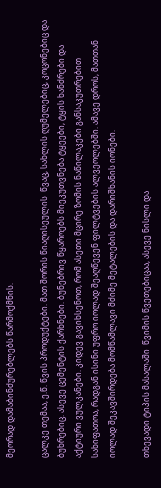მეორად დამაბინძურებლებს წარმოქმნის.

ცალკე თემაა, ე.წ. წვის პროდუქტები. მათ შორის წიაღისეულის  წვაც, სახლის ღუმელებიც, კოცონებიც და ბუხრებიც. ასევე ცემენტის ქარხნები. ბუნებრივ წყაროებს მიეკუთვნება ტყეები, ტყის ხანძრები და აქტიური ვულკანები. კიდევ გავიხსენოთ, რომ ასეთი მცირე ზომის ნაწილაკები განსაკუთრებით სახიფათოა, რადგან ისინი უფრო იოლად შეაღწევენ ფილტვების ალვეოლებში. ამავე დროს, მათთან იოლად შეკავშირდება მომწამლავი მძიმე მეტალების და დარიშხანის იონები.

თხევადი ტიპის მასალაში  წვიმის წვეთებიცაა, ასევე ნისლი და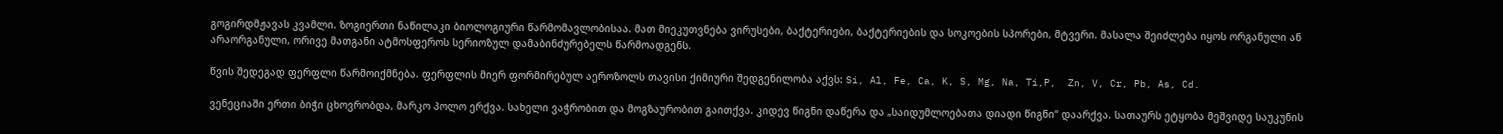გოგირდმჟავას კვამლი. ზოგიერთი ნაწილაკი ბიოლოგიური წარმომავლობისაა. მათ მიეკუთვნება ვირუსები, ბაქტერიები, ბაქტერიების და სოკოების სპორები, მტვერი. მასალა შეიძლება იყოს ორგანული ან არაორგანული, ორივე მათგანი ატმოსფეროს სერიოზულ დამაბინძურებელს წარმოადგენს.

წვის შედეგად ფერფლი წარმოიქმნება. ფერფლის მიერ ფორმირებულ აეროზოლს თავისი ქიმიური შედგენილობა აქვს: Si, Al, Fe, Ca, K, S, Mg, Na, Ti,P,  Zn, V, Cr, Pb, As, Cd.

ვენეციაში ერთი ბიჭი ცხოვრობდა, მარკო პოლო ერქვა. სახელი ვაჭრობით და მოგზაურობით გაითქვა. კიდევ წიგნი დაწერა და „საიდუმლოებათა დიადი წიგნი“ დაარქვა. სათაურს ეტყობა მეშვიდე საუკუნის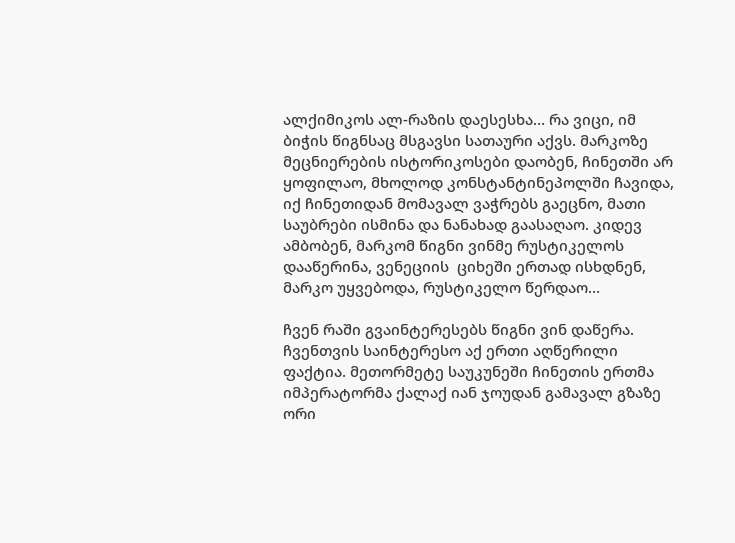ალქიმიკოს ალ-რაზის დაესესხა… რა ვიცი, იმ ბიჭის წიგნსაც მსგავსი სათაური აქვს. მარკოზე მეცნიერების ისტორიკოსები დაობენ, ჩინეთში არ ყოფილაო, მხოლოდ კონსტანტინეპოლში ჩავიდა, იქ ჩინეთიდან მომავალ ვაჭრებს გაეცნო, მათი საუბრები ისმინა და ნანახად გაასაღაო. კიდევ ამბობენ, მარკომ წიგნი ვინმე რუსტიკელოს დააწერინა, ვენეციის  ციხეში ერთად ისხდნენ, მარკო უყვებოდა, რუსტიკელო წერდაო…

ჩვენ რაში გვაინტერესებს წიგნი ვინ დაწერა. ჩვენთვის საინტერესო აქ ერთი აღწერილი ფაქტია. მეთორმეტე საუკუნეში ჩინეთის ერთმა იმპერატორმა ქალაქ იან ჯოუდან გამავალ გზაზე ორი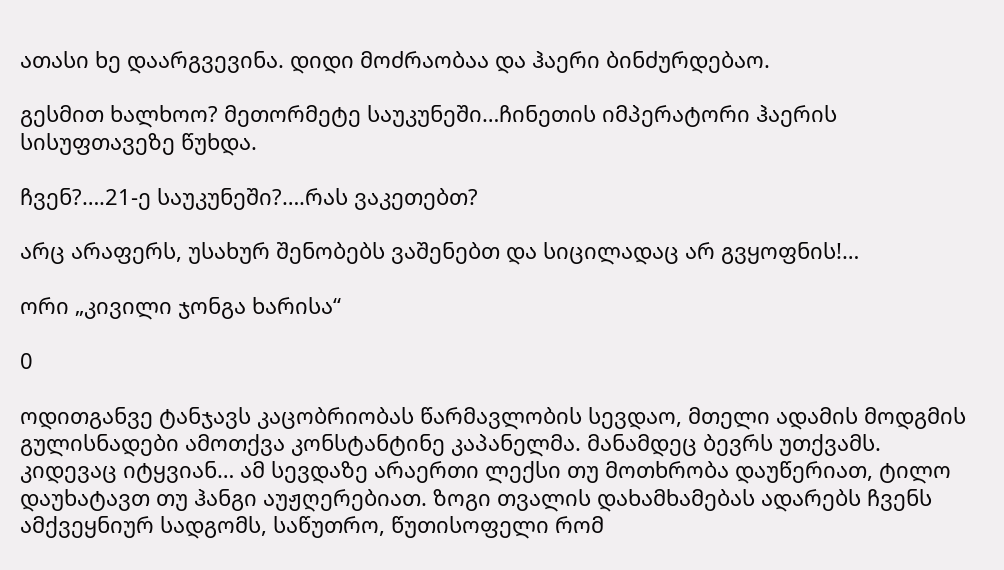ათასი ხე დაარგვევინა. დიდი მოძრაობაა და ჰაერი ბინძურდებაო.

გესმით ხალხოო? მეთორმეტე საუკუნეში…ჩინეთის იმპერატორი ჰაერის სისუფთავეზე წუხდა.

ჩვენ?….21-ე საუკუნეში?….რას ვაკეთებთ?

არც არაფერს, უსახურ შენობებს ვაშენებთ და სიცილადაც არ გვყოფნის!…

ორი „კივილი ჯონგა ხარისა“

0

ოდითგანვე ტანჯავს კაცობრიობას წარმავლობის სევდაო, მთელი ადამის მოდგმის გულისნადები ამოთქვა კონსტანტინე კაპანელმა. მანამდეც ბევრს უთქვამს. კიდევაც იტყვიან… ამ სევდაზე არაერთი ლექსი თუ მოთხრობა დაუწერიათ, ტილო დაუხატავთ თუ ჰანგი აუჟღერებიათ. ზოგი თვალის დახამხამებას ადარებს ჩვენს ამქვეყნიურ სადგომს, საწუთრო, წუთისოფელი რომ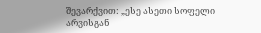შევარქვით: „ესე ასეთი სოფელი არვისგან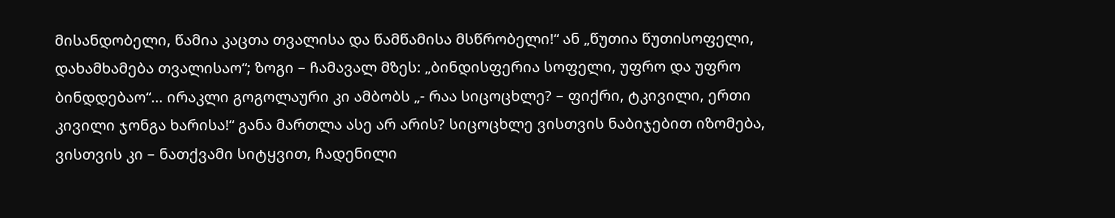მისანდობელი, წამია კაცთა თვალისა და წამწამისა მსწრობელი!“ ან „წუთია წუთისოფელი, დახამხამება თვალისაო“; ზოგი – ჩამავალ მზეს: „ბინდისფერია სოფელი, უფრო და უფრო ბინდდებაო“… ირაკლი გოგოლაური კი ამბობს „- რაა სიცოცხლე? – ფიქრი, ტკივილი, ერთი კივილი ჯონგა ხარისა!“ განა მართლა ასე არ არის? სიცოცხლე ვისთვის ნაბიჯებით იზომება, ვისთვის კი – ნათქვამი სიტყვით, ჩადენილი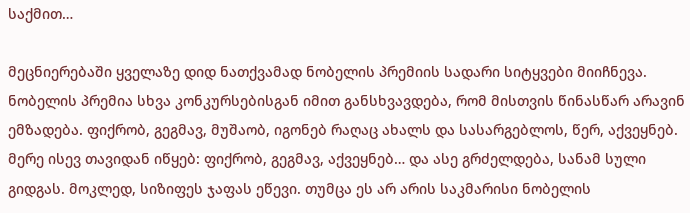საქმით…

მეცნიერებაში ყველაზე დიდ ნათქვამად ნობელის პრემიის სადარი სიტყვები მიიჩნევა. ნობელის პრემია სხვა კონკურსებისგან იმით განსხვავდება, რომ მისთვის წინასწარ არავინ ემზადება. ფიქრობ, გეგმავ, მუშაობ, იგონებ რაღაც ახალს და სასარგებლოს, წერ, აქვეყნებ. მერე ისევ თავიდან იწყებ: ფიქრობ, გეგმავ, აქვეყნებ… და ასე გრძელდება, სანამ სული გიდგას. მოკლედ, სიზიფეს ჯაფას ეწევი. თუმცა ეს არ არის საკმარისი ნობელის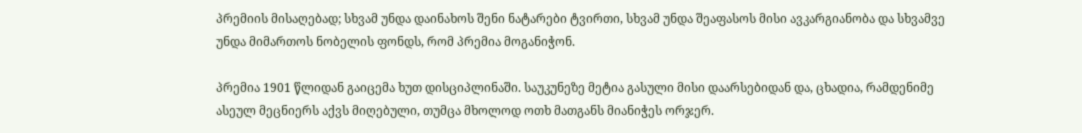პრემიის მისაღებად; სხვამ უნდა დაინახოს შენი ნატარები ტვირთი, სხვამ უნდა შეაფასოს მისი ავკარგიანობა და სხვამვე უნდა მიმართოს ნობელის ფონდს, რომ პრემია მოგანიჭონ.

პრემია 1901 წლიდან გაიცემა ხუთ დისციპლინაში. საუკუნეზე მეტია გასული მისი დაარსებიდან და, ცხადია, რამდენიმე ასეულ მეცნიერს აქვს მიღებული, თუმცა მხოლოდ ოთხ მათგანს მიანიჭეს ორჯერ.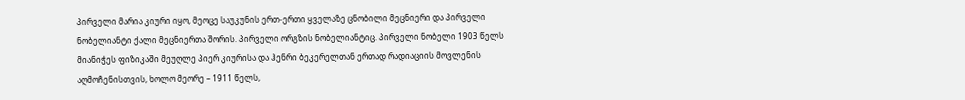პირველი მარია კიური იყო, მეოცე საუკუნის ერთ-ერთი ყველაზე ცნობილი მეცნიერი და პირველი ნობელიანტი ქალი მეცნიერთა შორის. პირველი ორგზის ნობელიანტიც. პირველი ნობელი 1903 წელს მიანიჭეს ფიზიკაში მეუღლე პიერ კიურისა და ჰენრი ბეკერელთან ერთად რადიაციის მოვლენის აღმოჩენისთვის, ხოლო მეორე – 1911 წელს,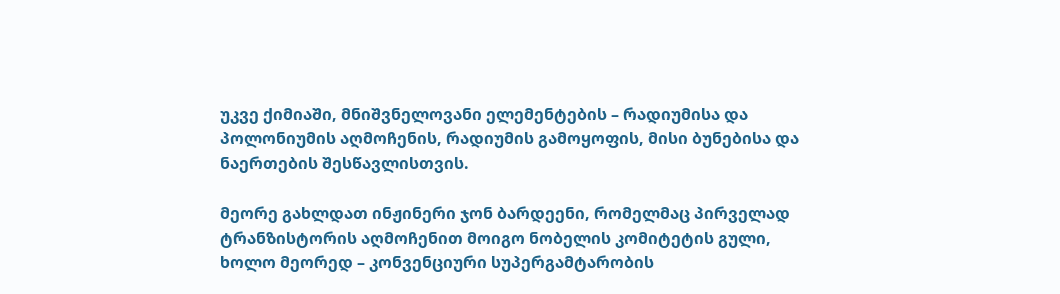უკვე ქიმიაში, მნიშვნელოვანი ელემენტების – რადიუმისა და პოლონიუმის აღმოჩენის, რადიუმის გამოყოფის, მისი ბუნებისა და ნაერთების შესწავლისთვის.

მეორე გახლდათ ინჟინერი ჯონ ბარდეენი, რომელმაც პირველად ტრანზისტორის აღმოჩენით მოიგო ნობელის კომიტეტის გული, ხოლო მეორედ – კონვენციური სუპერგამტარობის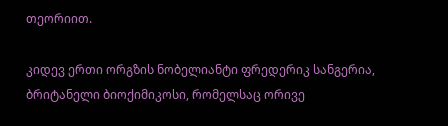თეორიით.

კიდევ ერთი ორგზის ნობელიანტი ფრედერიკ სანგერია, ბრიტანელი ბიოქიმიკოსი, რომელსაც ორივე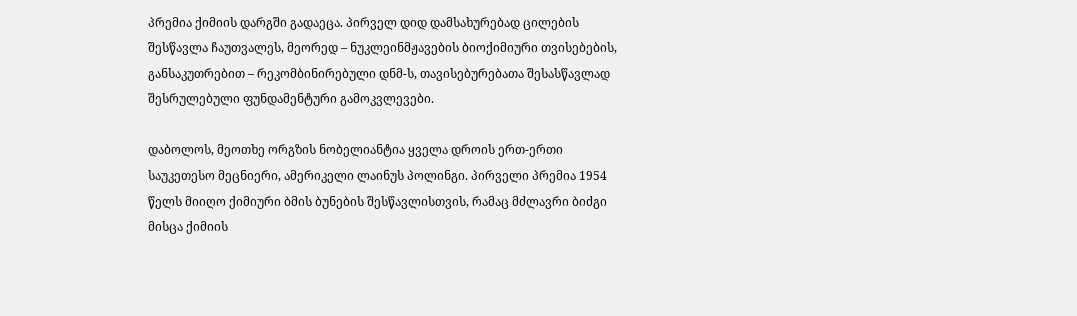პრემია ქიმიის დარგში გადაეცა. პირველ დიდ დამსახურებად ცილების შესწავლა ჩაუთვალეს, მეორედ – ნუკლეინმჟავების ბიოქიმიური თვისებების, განსაკუთრებით – რეკომბინირებული დნმ-ს, თავისებურებათა შესასწავლად შესრულებული ფუნდამენტური გამოკვლევები.

დაბოლოს, მეოთხე ორგზის ნობელიანტია ყველა დროის ერთ-ერთი საუკეთესო მეცნიერი, ამერიკელი ლაინუს პოლინგი. პირველი პრემია 1954 წელს მიიღო ქიმიური ბმის ბუნების შესწავლისთვის, რამაც მძლავრი ბიძგი მისცა ქიმიის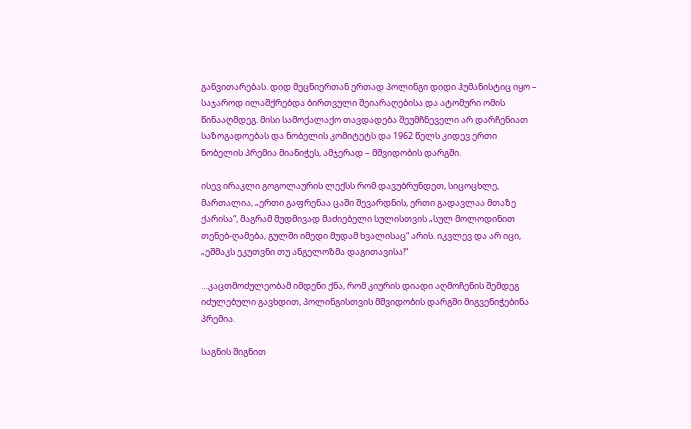განვითარებას. დიდ მეცნიერთან ერთად პოლინგი დიდი ჰუმანისტიც იყო – საჯაროდ ილაშქრებდა ბირთვული შეიარაღებისა და ატომური ომის წინააღმდეგ. მისი სამოქალაქო თავდადება შეუმჩნეველი არ დარჩენიათ საზოგადოებას და ნობელის კომიტეტს და 1962 წელს კიდევ ერთი ნობელის პრემია მიანიჭეს, ამჯერად – მშვიდობის დარგში.

ისევ ირაკლი გოგოლაურის ლექსს რომ დავუბრუნდეთ, სიცოცხლე, მართალია, „ერთი გაფრენაა ცაში შევარდნის, ერთი გადავლაა მთაზე ქარისა“, მაგრამ მუდმივად მაძიებელი სულისთვის „სულ მოლოდინით თენებ-ღამება, გულში იმედი მუდამ ხვალისაც“ არის. იკვლევ და არ იცი, „ეშმაკს ეკუთვნი თუ ანგელოზმა დაგითავისა!“

…კაცთმოძულეობამ იმდენი ქნა, რომ კიურის დიადი აღმოჩენის შემდეგ იძულებული გავხდით, პოლინგისთვის მშვიდობის დარგში მიგვენიჭებინა პრემია.

საგნის შიგნით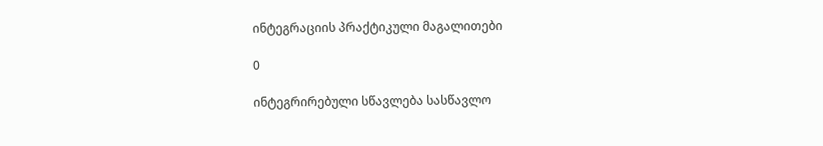ინტეგრაციის პრაქტიკული მაგალითები

0

ინტეგრირებული სწავლება სასწავლო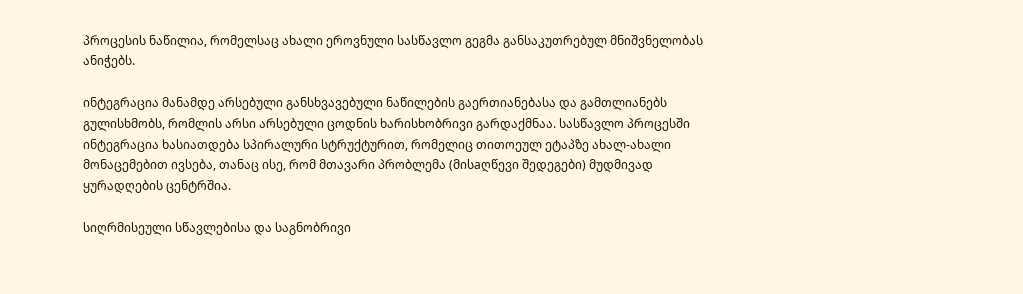პროცესის ნაწილია, რომელსაც ახალი ეროვნული სასწავლო გეგმა განსაკუთრებულ მნიშვნელობას ანიჭებს.

ინტეგრაცია მანამდე არსებული განსხვავებული ნაწილების გაერთიანებასა და გამთლიანებს გულისხმობს, რომლის არსი არსებული ცოდნის ხარისხობრივი გარდაქმნაა. სასწავლო პროცესში ინტეგრაცია ხასიათდება სპირალური სტრუქტურით, რომელიც თითოეულ ეტაპზე ახალ-ახალი მონაცემებით ივსება, თანაც ისე, რომ მთავარი პრობლემა (მისaღწევი შედეგები) მუდმივად ყურადღების ცენტრშია.

სიღრმისეული სწავლებისა და საგნობრივი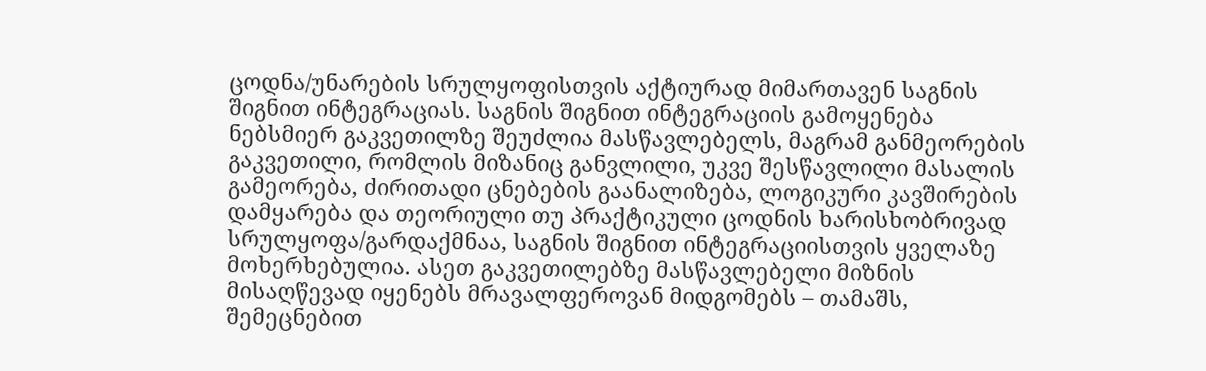ცოდნა/უნარების სრულყოფისთვის აქტიურად მიმართავენ საგნის შიგნით ინტეგრაციას. საგნის შიგნით ინტეგრაციის გამოყენება ნებსმიერ გაკვეთილზე შეუძლია მასწავლებელს, მაგრამ განმეორების გაკვეთილი, რომლის მიზანიც განვლილი, უკვე შესწავლილი მასალის გამეორება, ძირითადი ცნებების გაანალიზება, ლოგიკური კავშირების დამყარება და თეორიული თუ პრაქტიკული ცოდნის ხარისხობრივად სრულყოფა/გარდაქმნაა, საგნის შიგნით ინტეგრაციისთვის ყველაზე მოხერხებულია. ასეთ გაკვეთილებზე მასწავლებელი მიზნის მისაღწევად იყენებს მრავალფეროვან მიდგომებს – თამაშს, შემეცნებით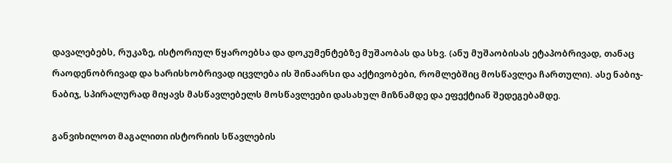დავალებებს, რუკაზე, ისტორიულ წყაროებსა და დოკუმენტებზე მუშაობას და სხვ. (ანუ მუშაობისას ეტაპობრივად, თანაც რაოდენობრივად და ხარისხობრივად იცვლება ის შინაარსი და აქტივობები, რომლებშიც მოსწავლეა ჩართული). ასე ნაბიჯ-ნაბიჯ, სპირალურად მიყავს მასწავლებელს მოსწავლეები დასახულ მიზნამდე და ეფექტიან შედეგებამდე.

განვიხილოთ მაგალითი ისტორიის სწავლების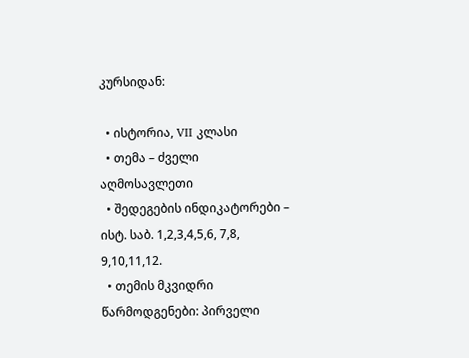კურსიდან:

  • ისტორია, VII კლასი
  • თემა – ძველი აღმოსავლეთი
  • შედეგების ინდიკატორები – ისტ. საბ. 1,2,3,4,5,6, 7,8, 9,10,11,12.
  • თემის მკვიდრი წარმოდგენები: პირველი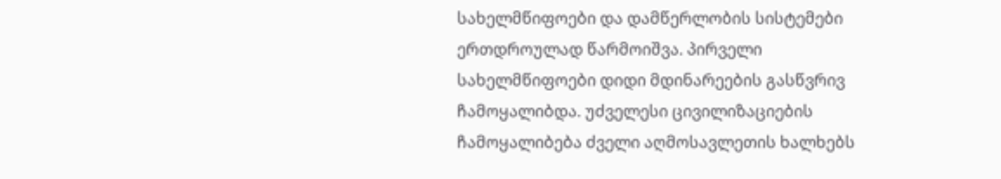სახელმწიფოები და დამწერლობის სისტემები ერთდროულად წარმოიშვა. პირველი სახელმწიფოები დიდი მდინარეების გასწვრივ ჩამოყალიბდა. უძველესი ცივილიზაციების ჩამოყალიბება ძველი აღმოსავლეთის ხალხებს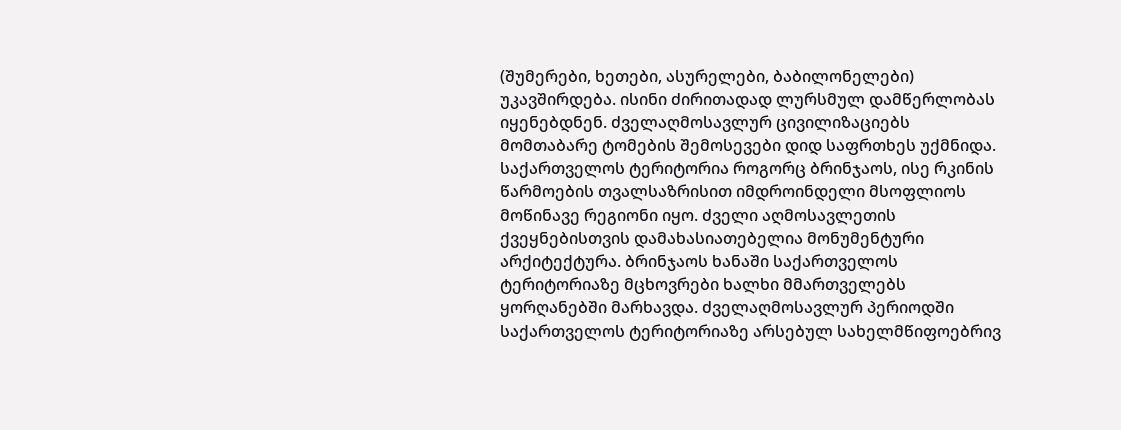(შუმერები, ხეთები, ასურელები, ბაბილონელები) უკავშირდება. ისინი ძირითადად ლურსმულ დამწერლობას იყენებდნენ. ძველაღმოსავლურ ცივილიზაციებს მომთაბარე ტომების შემოსევები დიდ საფრთხეს უქმნიდა. საქართველოს ტერიტორია როგორც ბრინჯაოს, ისე რკინის წარმოების თვალსაზრისით იმდროინდელი მსოფლიოს მოწინავე რეგიონი იყო. ძველი აღმოსავლეთის ქვეყნებისთვის დამახასიათებელია მონუმენტური არქიტექტურა. ბრინჯაოს ხანაში საქართველოს ტერიტორიაზე მცხოვრები ხალხი მმართველებს ყორღანებში მარხავდა. ძველაღმოსავლურ პერიოდში საქართველოს ტერიტორიაზე არსებულ სახელმწიფოებრივ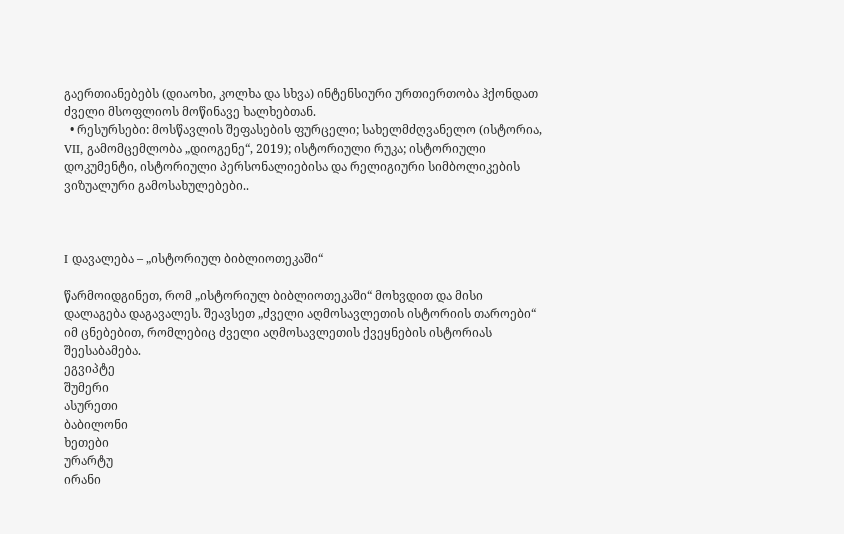გაერთიანებებს (დიაოხი, კოლხა და სხვა) ინტენსიური ურთიერთობა ჰქონდათ ძველი მსოფლიოს მოწინავე ხალხებთან.
  • რესურსები: მოსწავლის შეფასების ფურცელი; სახელმძღვანელო (ისტორია, VII, გამომცემლობა „დიოგენე“, 2019); ისტორიული რუკა; ისტორიული დოკუმენტი, ისტორიული პერსონალიებისა და რელიგიური სიმბოლიკების ვიზუალური გამოსახულებები..



I დავალება – „ისტორიულ ბიბლიოთეკაში“

წარმოიდგინეთ, რომ „ისტორიულ ბიბლიოთეკაში“ მოხვდით და მისი დალაგება დაგავალეს. შეავსეთ „ძველი აღმოსავლეთის ისტორიის თაროები“ იმ ცნებებით, რომლებიც ძველი აღმოსავლეთის ქვეყნების ისტორიას შეესაბამება.
ეგვიპტე
შუმერი
ასურეთი
ბაბილონი
ხეთები
ურარტუ
ირანი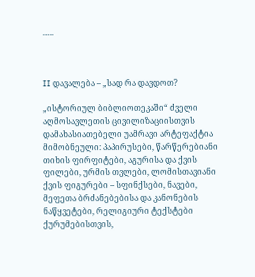…..



II დავალება – „სად რა დავდოთ?

„ისტორიულ ბიბლიოთეკაში“ ძველი აღმოსავლეთის ცივილიზაციისთვის დამახასიათებელი უამრავი არტეფაქტია მიმობნეული: პაპირუსები, წარწერებიანი თიხის ფირფიტები, აგურისა და ქვის ფილები, ურმის თვლები, ლომისთავიანი ქვის ფიგურები – სფინქსები, ნავები, მეფეთა ბრძანებებისა და კანონების ნაწყვეტები, რელიგიური ტექსტები ქურუმებისთვის,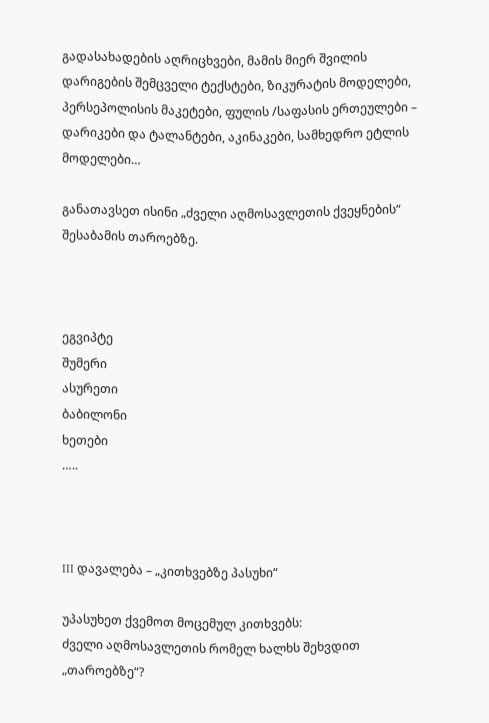გადასახადების აღრიცხვები, მამის მიერ შვილის დარიგების შემცველი ტექსტები, ზიკურატის მოდელები, პერსეპოლისის მაკეტები, ფულის /საფასის ერთეულები – დარიკები და ტალანტები, აკინაკები, სამხედრო ეტლის მოდელები…

განათავსეთ ისინი „ძველი აღმოსავლეთის ქვეყნების“ შესაბამის თაროებზე.



ეგვიპტე
შუმერი
ასურეთი
ბაბილონი
ხეთები
…..



III დავალება – „კითხვებზე პასუხი“

უპასუხეთ ქვემოთ მოცემულ კითხვებს:
ძველი აღმოსავლეთის რომელ ხალხს შეხვდით „თაროებზე“?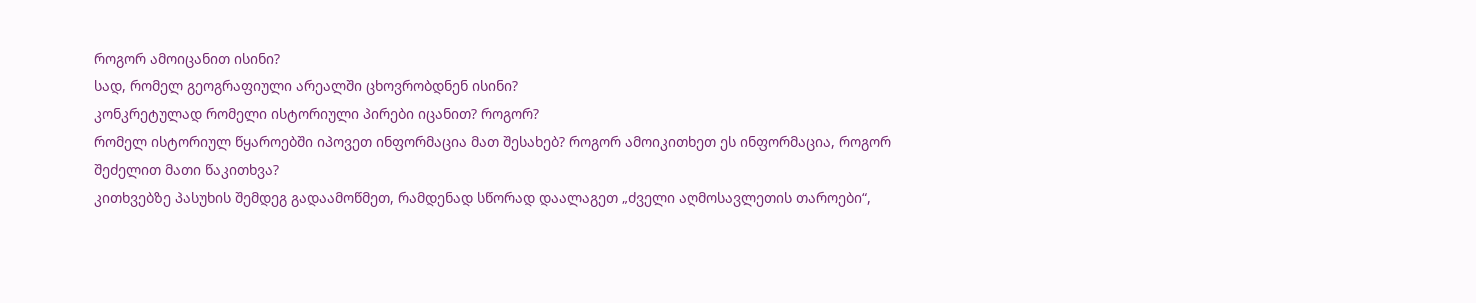როგორ ამოიცანით ისინი?
სად, რომელ გეოგრაფიული არეალში ცხოვრობდნენ ისინი?
კონკრეტულად რომელი ისტორიული პირები იცანით? როგორ?
რომელ ისტორიულ წყაროებში იპოვეთ ინფორმაცია მათ შესახებ? როგორ ამოიკითხეთ ეს ინფორმაცია, როგორ შეძელით მათი წაკითხვა?
კითხვებზე პასუხის შემდეგ გადაამოწმეთ, რამდენად სწორად დაალაგეთ „ძველი აღმოსავლეთის თაროები“,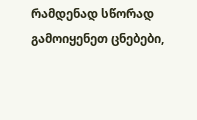რამდენად სწორად გამოიყენეთ ცნებები,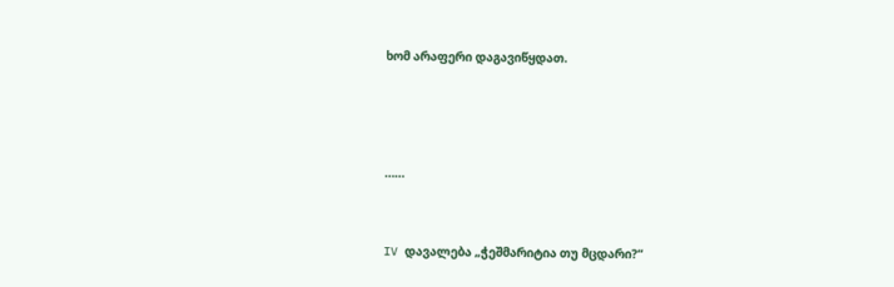ხომ არაფერი დაგავიწყდათ.





……



IV დავალება „ჭეშმარიტია თუ მცდარი?“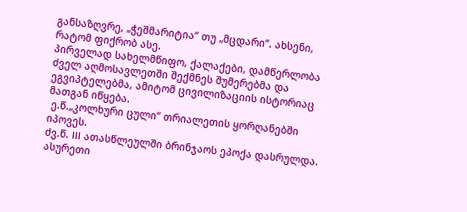განსაზღვრე, „ჭეშმარიტია“ თუ „მცდარი“. ახსენი, რატომ ფიქრობ ასე.
პირველად სახელმწიფო, ქალაქები, დამწერლობა ძველ აღმოსავლეთში შექმნეს შუმერებმა და ეგვიპტელებმა, ამიტომ ცივილიზაციის ისტორიაც მათგან იწყება.
 ე.წ.„კოლხური ცული“ თრიალეთის ყორღანებში იპოვეს.
ძვ.წ. III ათასწლეულში ბრინჯაოს ეპოქა დასრულდა.
ასურეთი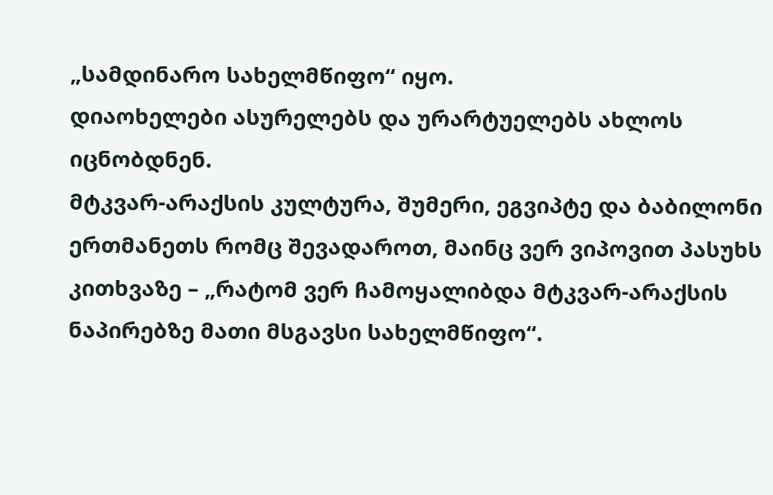„სამდინარო სახელმწიფო“ იყო.
დიაოხელები ასურელებს და ურარტუელებს ახლოს იცნობდნენ.
მტკვარ-არაქსის კულტურა, შუმერი, ეგვიპტე და ბაბილონი ერთმანეთს რომც შევადაროთ, მაინც ვერ ვიპოვით პასუხს კითხვაზე – „რატომ ვერ ჩამოყალიბდა მტკვარ-არაქსის ნაპირებზე მათი მსგავსი სახელმწიფო“.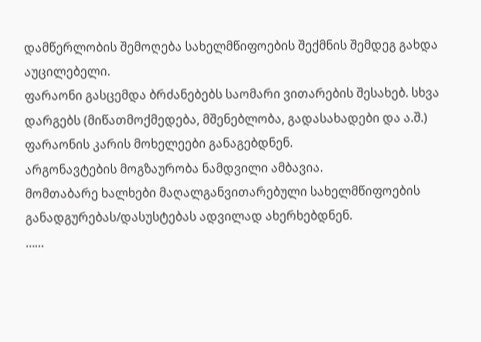დამწერლობის შემოღება სახელმწიფოების შექმნის შემდეგ გახდა აუცილებელი.
ფარაონი გასცემდა ბრძანებებს საომარი ვითარების შესახებ. სხვა დარგებს (მიწათმოქმედება, მშენებლობა, გადასახადები და ა.შ.) ფარაონის კარის მოხელეები განაგებდნენ.
არგონავტების მოგზაურობა ნამდვილი ამბავია.
მომთაბარე ხალხები მაღალგანვითარებული სახელმწიფოების განადგურებას/დასუსტებას ადვილად ახერხებდნენ.
……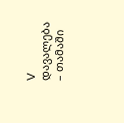V დავალება – თამაში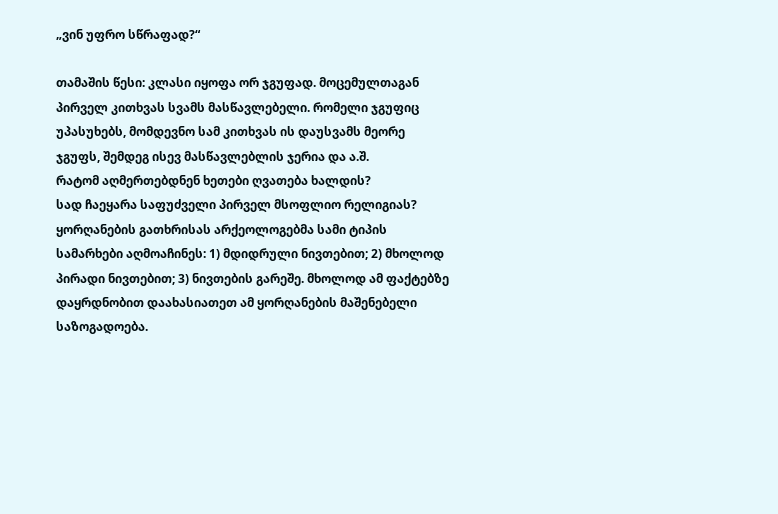„ვინ უფრო სწრაფად?“

თამაშის წესი: კლასი იყოფა ორ ჯგუფად. მოცემულთაგან პირველ კითხვას სვამს მასწავლებელი. რომელი ჯგუფიც უპასუხებს, მომდევნო სამ კითხვას ის დაუსვამს მეორე ჯგუფს, შემდეგ ისევ მასწავლებლის ჯერია და ა.შ.
რატომ აღმერთებდნენ ხეთები ღვათება ხალდის?
სად ჩაეყარა საფუძველი პირველ მსოფლიო რელიგიას?
ყორღანების გათხრისას არქეოლოგებმა სამი ტიპის სამარხები აღმოაჩინეს: 1) მდიდრული ნივთებით; 2) მხოლოდ პირადი ნივთებით; 3) ნივთების გარეშე. მხოლოდ ამ ფაქტებზე დაყრდნობით დაახასიათეთ ამ ყორღანების მაშენებელი საზოგადოება.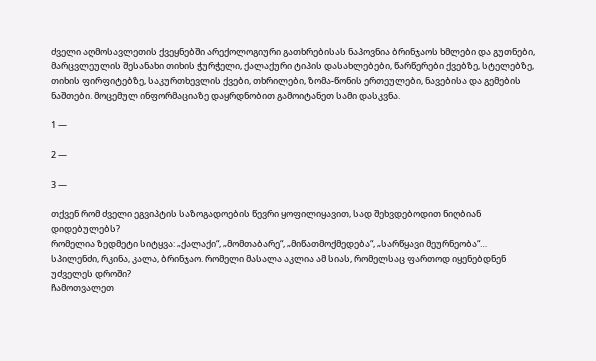ძველი აღმოსავლეთის ქვეყნებში არექოლოგიური გათხრებისას ნაპოვნია ბრინჯაოს ხმლები და გუთნები, მარცვლეულის შესანახი თიხის ჭურჭელი, ქალაქური ტიპის დასახლებები, წარწერები ქვებზე, სტელებზე, თიხის ფირფიტებზე, საკურთხევლის ქვები, თხრილები, ზომა-წონის ერთეულები, ნავებისა და გემების ნაშთები. მოცემულ ინფორმაციაზე დაყრდნობით გამოიტანეთ სამი დასკვნა.

1 —

2 —

3 —

თქვენ რომ ძველი ეგვიპტის საზოგადოების წევრი ყოფილიყავით, სად შეხვდებოდით ნიღბიან დიდებულებს?
რომელია ზედმეტი სიტყვა: „ქალაქი“, „მომთაბარე“, „მიწათმოქმედება“, „სარწყავი მეურნეობა“…
სპილენძი, რკინა, კალა, ბრინჯაო. რომელი მასალა აკლია ამ სიას, რომელსაც ფართოდ იყენებდნენ უძველეს დროში?
ჩამოთვალეთ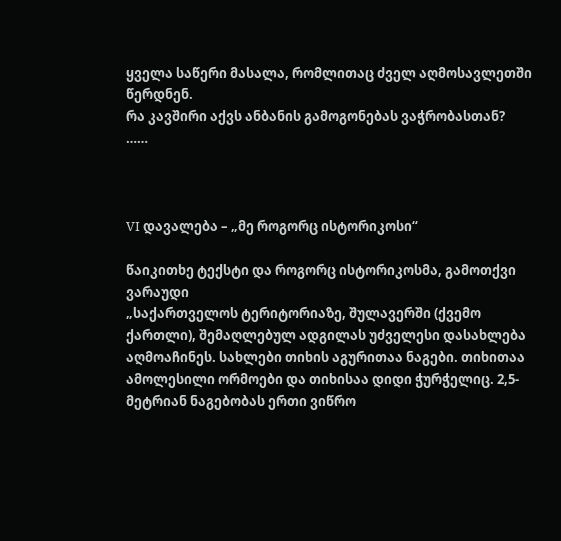ყველა საწერი მასალა, რომლითაც ძველ აღმოსავლეთში წერდნენ.
რა კავშირი აქვს ანბანის გამოგონებას ვაჭრობასთან?
……



VI დავალება – „მე როგორც ისტორიკოსი“

წაიკითხე ტექსტი და როგორც ისტორიკოსმა, გამოთქვი ვარაუდი
„საქართველოს ტერიტორიაზე, შულავერში (ქვემო ქართლი), შემაღლებულ ადგილას უძველესი დასახლება აღმოაჩინეს. სახლები თიხის აგურითაა ნაგები. თიხითაა ამოლესილი ორმოები და თიხისაა დიდი ჭურჭელიც. 2,5-მეტრიან ნაგებობას ერთი ვიწრო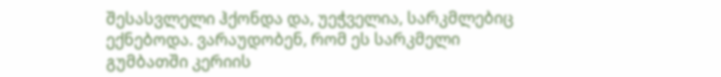შესასვლელი ჰქონდა და, უეჭველია, სარკმლებიც ექნებოდა. ვარაუდობენ, რომ ეს სარკმელი გუმბათში კერიის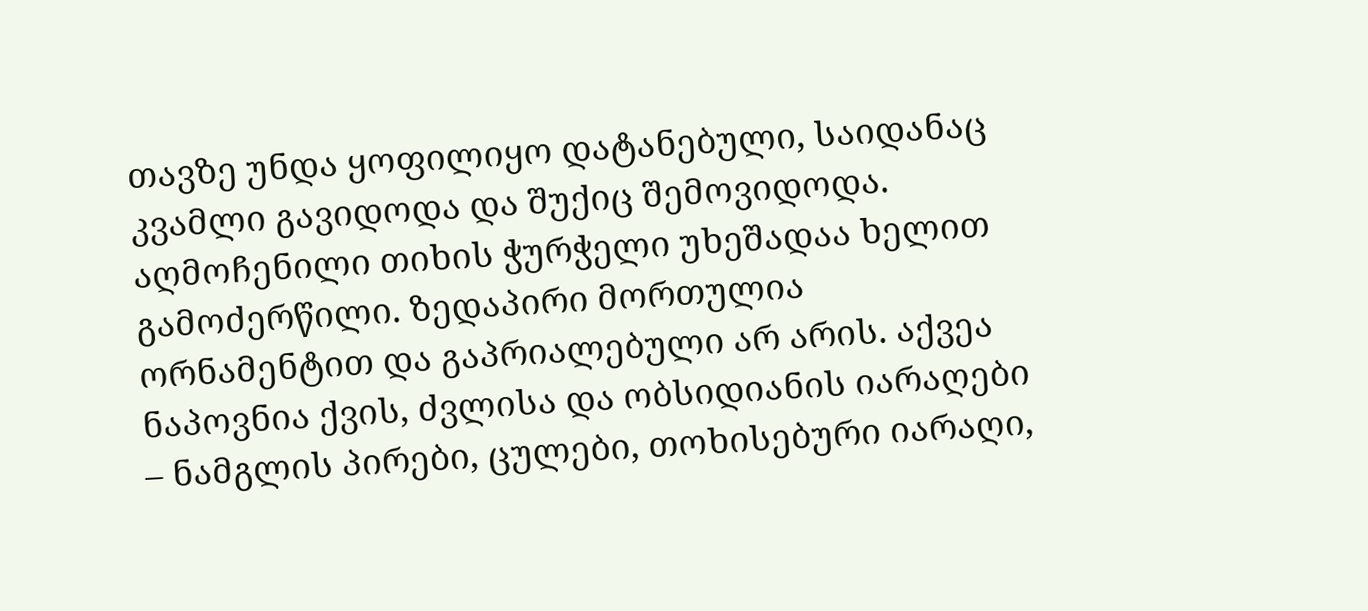თავზე უნდა ყოფილიყო დატანებული, საიდანაც კვამლი გავიდოდა და შუქიც შემოვიდოდა. აღმოჩენილი თიხის ჭურჭელი უხეშადაა ხელით გამოძერწილი. ზედაპირი მორთულია ორნამენტით და გაპრიალებული არ არის. აქვეა ნაპოვნია ქვის, ძვლისა და ობსიდიანის იარაღები – ნამგლის პირები, ცულები, თოხისებური იარაღი,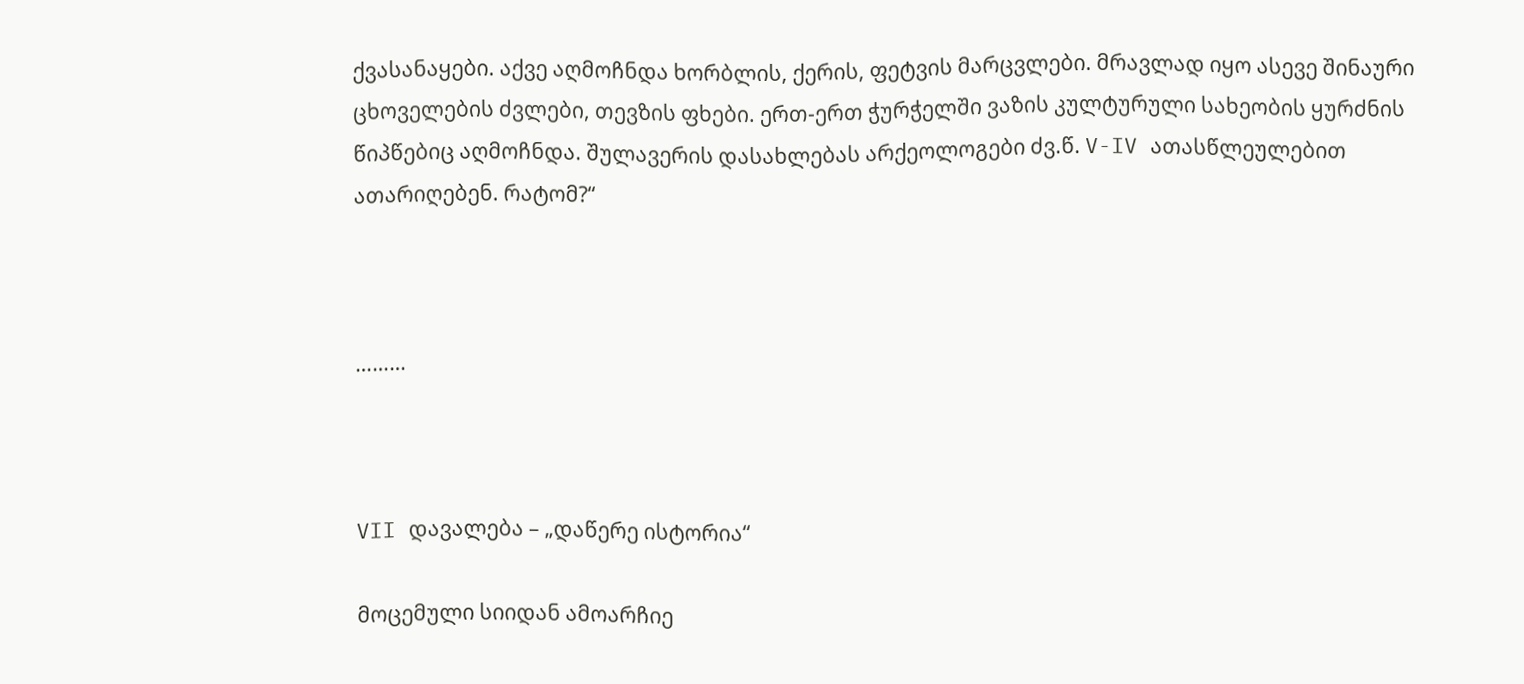ქვასანაყები. აქვე აღმოჩნდა ხორბლის, ქერის, ფეტვის მარცვლები. მრავლად იყო ასევე შინაური ცხოველების ძვლები, თევზის ფხები. ერთ-ერთ ჭურჭელში ვაზის კულტურული სახეობის ყურძნის წიპწებიც აღმოჩნდა. შულავერის დასახლებას არქეოლოგები ძვ.წ. V-IV ათასწლეულებით ათარიღებენ. რატომ?“



………



VII დავალება – „დაწერე ისტორია“

მოცემული სიიდან ამოარჩიე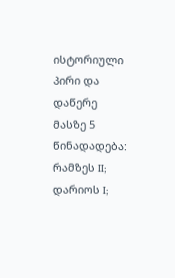ისტორიული პირი და დაწერე მასზე 5 წინადადება: რამზეს II; დარიოს I;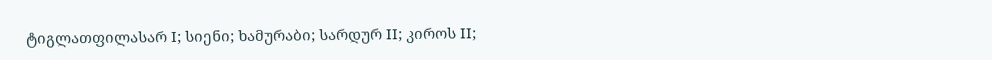ტიგლათფილასარ I; სიენი; ხამურაბი; სარდურ II; კიროს II;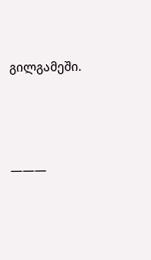გილგამეში.



———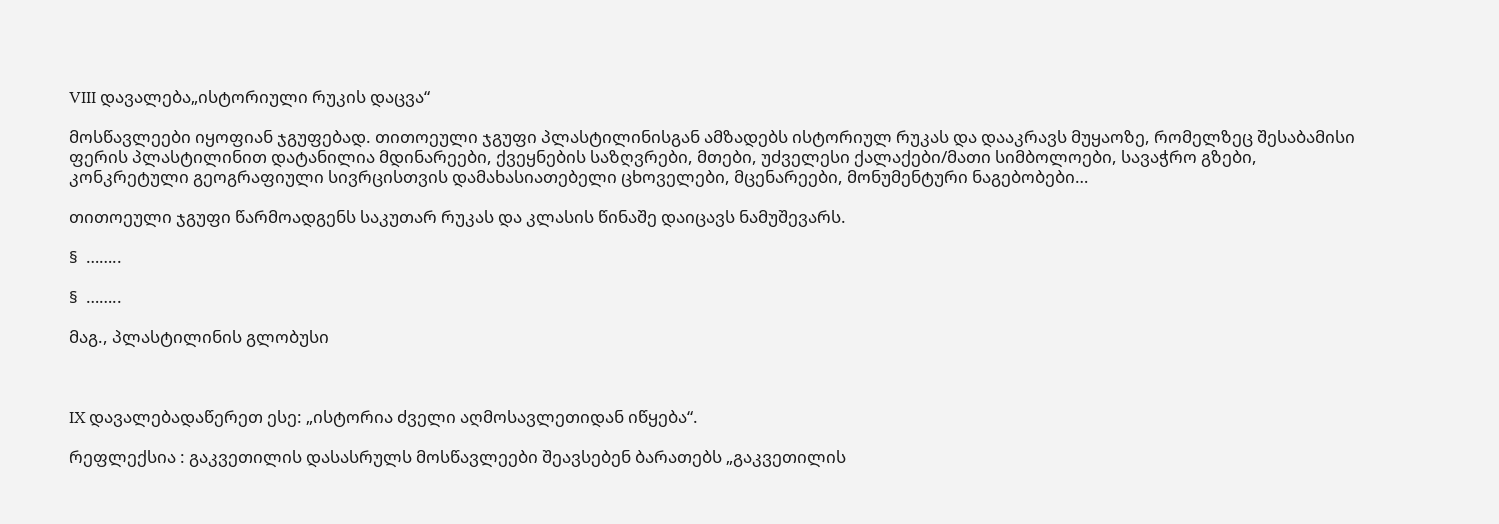VIII დავალება„ისტორიული რუკის დაცვა“

მოსწავლეები იყოფიან ჯგუფებად. თითოეული ჯგუფი პლასტილინისგან ამზადებს ისტორიულ რუკას და დააკრავს მუყაოზე, რომელზეც შესაბამისი ფერის პლასტილინით დატანილია მდინარეები, ქვეყნების საზღვრები, მთები, უძველესი ქალაქები/მათი სიმბოლოები, სავაჭრო გზები, კონკრეტული გეოგრაფიული სივრცისთვის დამახასიათებელი ცხოველები, მცენარეები, მონუმენტური ნაგებობები…

თითოეული ჯგუფი წარმოადგენს საკუთარ რუკას და კლასის წინაშე დაიცავს ნამუშევარს.

§  ……..

§  ……..

მაგ., პლასტილინის გლობუსი



IX დავალებადაწერეთ ესე: „ისტორია ძველი აღმოსავლეთიდან იწყება“.

რეფლექსია : გაკვეთილის დასასრულს მოსწავლეები შეავსებენ ბარათებს „გაკვეთილის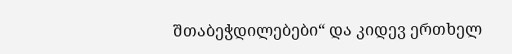შთაბეჭდილებები“ და კიდევ ერთხელ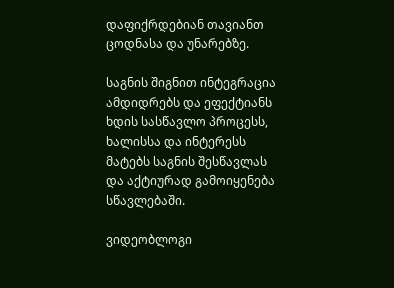დაფიქრდებიან თავიანთ ცოდნასა და უნარებზე.

საგნის შიგნით ინტეგრაცია ამდიდრებს და ეფექტიანს ხდის სასწავლო პროცესს, ხალისსა და ინტერესს მატებს საგნის შესწავლას და აქტიურად გამოიყენება სწავლებაში.

ვიდეობლოგი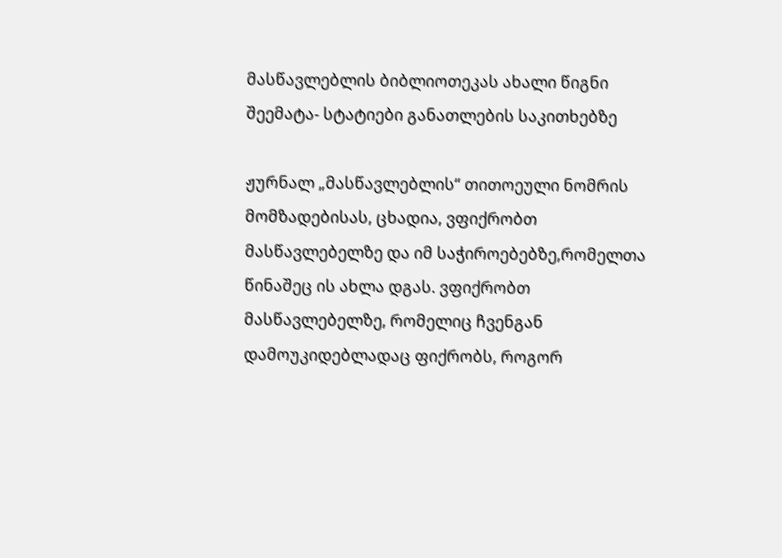მასწავლებლის ბიბლიოთეკას ახალი წიგნი შეემატა- სტატიები განათლების საკითხებზე

ჟურნალ „მასწავლებლის“ თითოეული ნომრის მომზადებისას, ცხადია, ვფიქრობთ მასწავლებელზე და იმ საჭიროებებზე,რომელთა წინაშეც ის ახლა დგას. ვფიქრობთ მასწავლებელზე, რომელიც ჩვენგან დამოუკიდებლადაც ფიქრობს, როგორ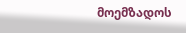მოემზადოს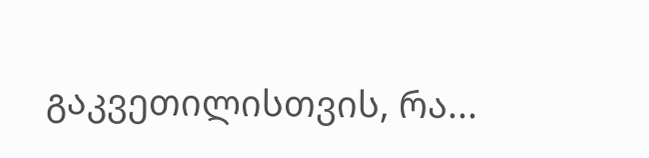გაკვეთილისთვის, რა...